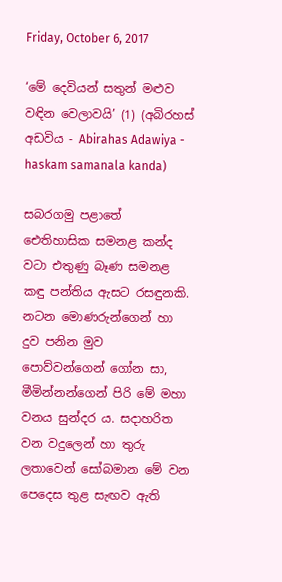Friday, October 6, 2017

‘මේ දෙවියන් සතුන් මළුව වඳින වෙලාවයි’ (1) (අබිරහස් අඩවිය - Abirahas Adawiya - haskam samanala kanda)

සබරගමු පළාතේ ඓතිහාසික සමනළ කන්ද වටා එතුණු බෑණ සමනළ කඳු පන්තිය ඇසට රසඳුනකි. නටන මොණරුන්ගෙන් හා දුව පනින මුව පොව්වන්ගෙන් ගෝන සා, මීමින්නන්ගෙන් පිරි මේ මහා වනය සුන්දර ය. සදාහරිත වන වදුලෙන් හා තුරු ලතාවෙන් සෝබමාන මේ වන පෙදෙස තුළ සැඟව ඇති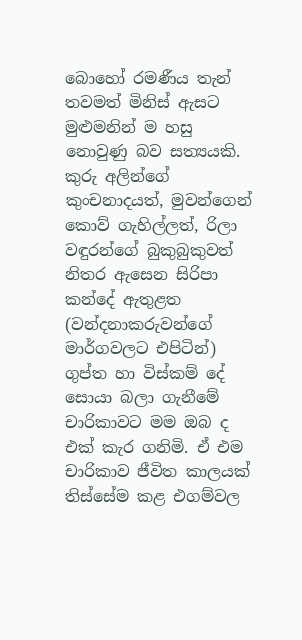බොහෝ රමණීය තැන් තවමත් මිනිස් ඇසට මුළුමනින් ම හසු නොවුණු බව සත්‍යයකි. කුරු අලින්ගේ කුංචනාදයත්, මුවන්ගෙන් කොව් ගැහිල්ලත්, රිලා වඳුරන්ගේ බුකුබුකුවත් නිතර ඇසෙන සිරිපා කන්දේ ඇතුළත (වන්දනාකරුවන්ගේ මාර්ගවලට එපිටින්) ගුප්ත හා විස්කම් දේ සොයා බලා ගැනීමේ චාරිකාවට මම ඔබ ද එක් කැර ගනිමි. ඒ එම චාරිකාව ජීවිත කාලයක් තිස්සේම කළ එගම්වල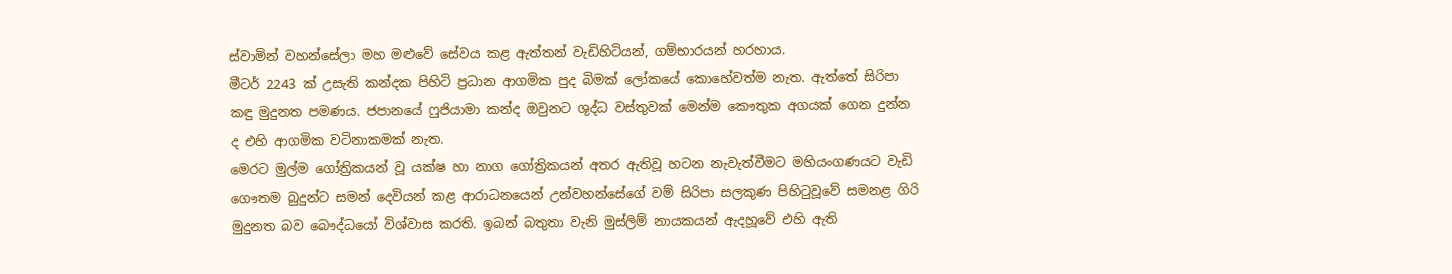ස්වාමින් වහන්සේලා මහ මළුවේ සේවය කළ ඇත්තන් වැඩිහිටියන්, ගම්භාරයන් හරහාය.
මීටර් 2243 ක් උසැති කන්දක පිහිටි ප්‍රධාන ආගමික පුද බිමක් ලෝකයේ කොහේවත්ම නැත. ඇත්තේ සිරිපා කඳු මුදුනත පමණය. ජපානයේ ෆුජියාමා කන්ද ඔවුනට ශුද්ධ වස්තුවක් මෙන්ම කෞතුක අගයක් ගෙන දුන්න ද එහි ආගමික වටිනාකමක් නැත.
මෙරට මුල්ම ගෝත්‍රිකයන් වූ යක්ෂ හා නාග ගෝත්‍රිකයන් අතර ඇතිවූ හටන නැවැත්වීමට මහියංගණයට වැඩි ගෞතම බුදුන්ට සමන් දෙවියන් කළ ආරාධනයෙන් උන්වහන්සේගේ වම් සිරිපා සලකුණ පිහිටුවූවේ සමනළ ගිරි මුදුනත බව බෞද්ධයෝ විශ්වාස කරති. ඉබන් බතුතා වැනි මුස්ලිම් නායකයන් ඇදහූවේ එහි ඇති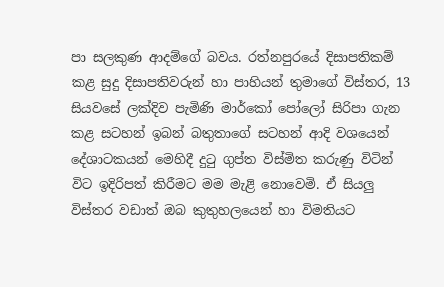පා සලකුණ ආදම්ගේ බවය. රත්නපුරයේ දිසාපතිකම් කළ සුදු දිසාපතිවරුන් හා පාහියන් තුමාගේ විස්තර, 13 සියවසේ ලක්දිව පැමිණි මාර්කෝ පෝලෝ සිරිපා ගැන කළ සටහන් ඉබන් බතුතාගේ සටහන් ආදි වශයෙන් දේශාටකයන් මෙහිදී දුටු ගුප්ත විස්මිත කරුණු විටින් විට ඉදිරිපත් කිරීමට මම මැළි නොවෙමි. ඒ සියලු විස්තර වඩාත් ඔබ කුතුහලයෙන් හා විමතියට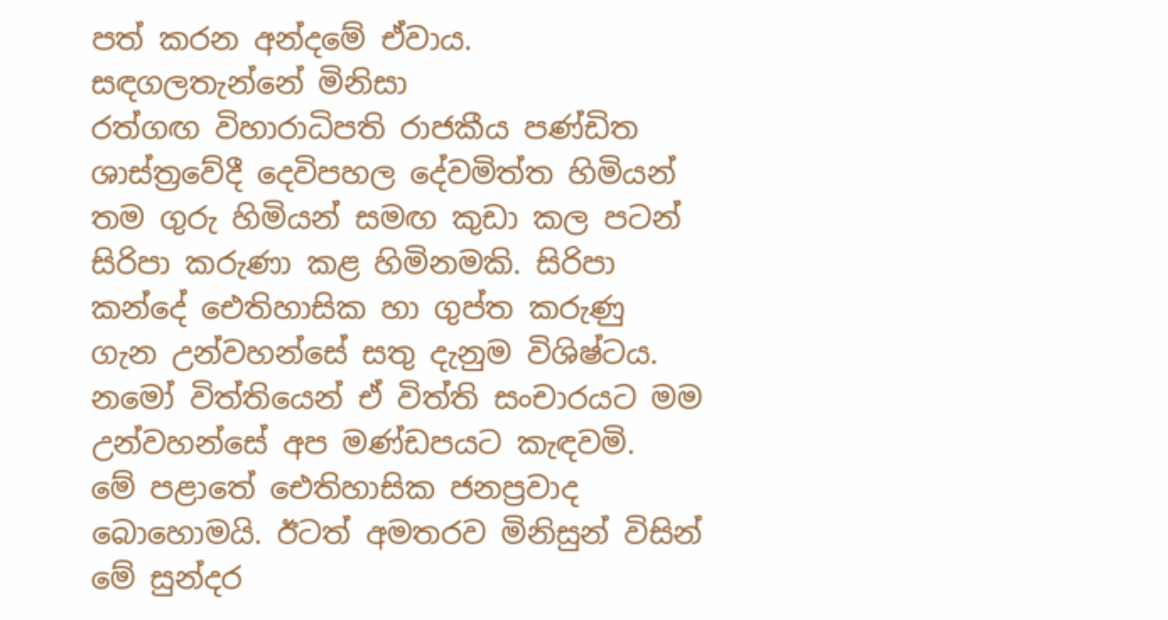පත් කරන අන්දමේ ඒවාය.
සඳගලතැන්නේ මිනිසා
රත්ගඟ විහාරාධිපති රාජකීය පණ්ඩිත ශාස්ත්‍රවේදී දෙවිපහල දේවමිත්ත හිමියන් තම ගුරු හිමියන් සමඟ කුඩා කල පටන් සිරිපා කරුණා කළ හිමිනමකි. සිරිපා කන්දේ ඓතිහාසික හා ගුප්ත කරුණු ගැන උන්වහන්සේ සතු දැනුම විශිෂ්ටය. නමෝ විත්තියෙන් ඒ විත්ති සංචාරයට මම උන්වහන්සේ අප මණ්ඩපයට කැඳවමි.
මේ පළාතේ ඓතිහාසික ජනප්‍රවාද බොහොමයි. ඊටත් අමතරව මිනිසුන් විසින් මේ සුන්දර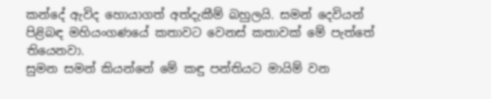කන්දේ ඇවිද හොයාගත් අත්දැකීම් බහුලයි. සමන් දෙවියන් පිළිබඳ මහියංගණයේ කතාවට වෙනස් කතාවක් මේ පැත්තේ තියෙනවා.
සුමන සමන් කියන්නේ මේ කඳු පන්තියට මායිම් වන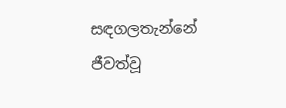සඳගලතැන්නේ ජීවත්වූ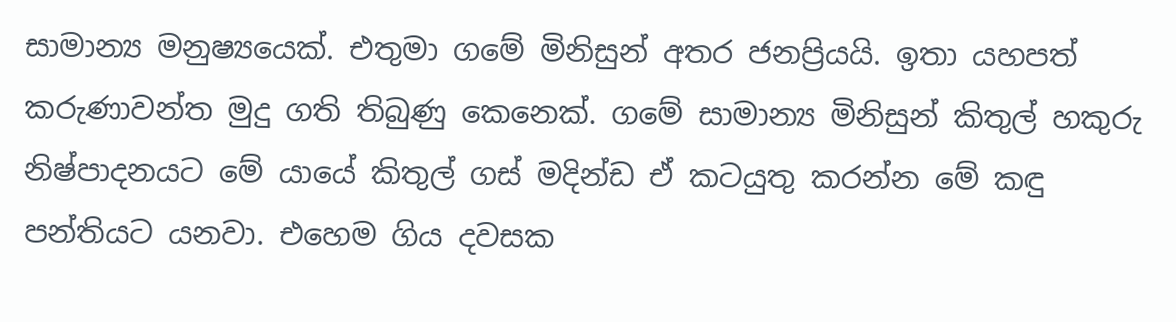සාමාන්‍ය මනුෂ්‍යයෙක්. එතුමා ගමේ මිනිසුන් අතර ජනප්‍රියයි. ඉතා යහපත් කරුණාවන්ත මුදු ගති තිබුණු කෙනෙක්. ගමේ සාමාන්‍ය මිනිසුන් කිතුල් හකුරු නිෂ්පාදනයට මේ යායේ කිතුල් ගස් මදින්ඩ ඒ කටයුතු කරන්න මේ කඳු පන්තියට යනවා. එහෙම ගිය දවසක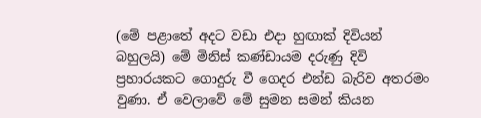(මේ පළාතේ අදට වඩා එදා හුඟාක් දිවියන් බහුලයි) මේ මිනිස් කණ්ඩායම දරුණු දිවි ප්‍රහාරයකට ගොදුරු වී ගෙදර එන්ඩ බැරිව අතරමං වුණා. ඒ වෙලාවේ මේ සුමන සමන් කියන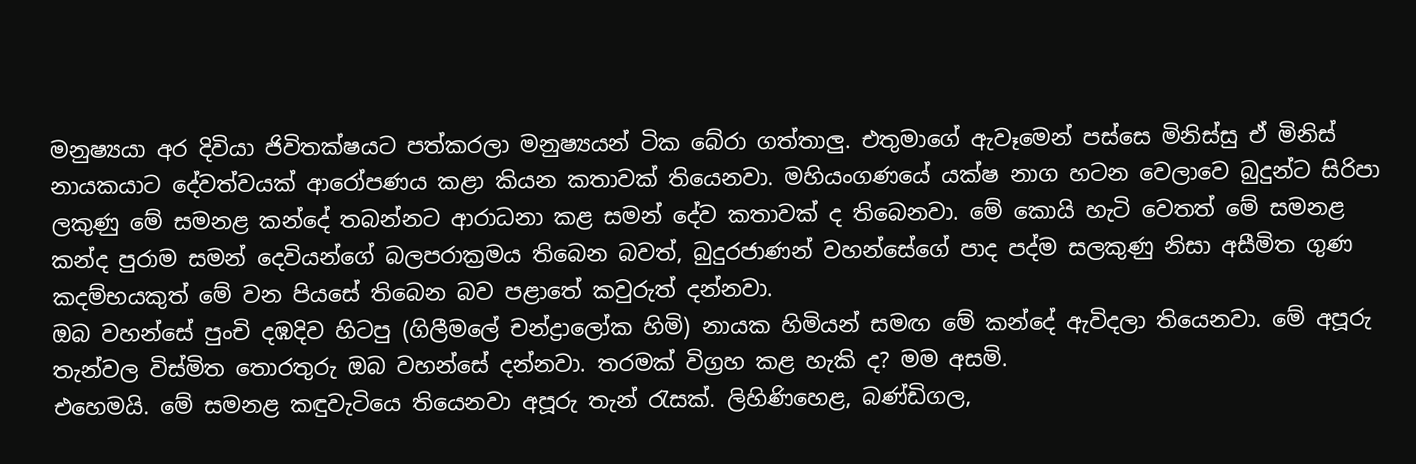මනුෂ්‍යයා අර දිවියා ජිවිතක්ෂයට පත්කරලා මනුෂ්‍යයන් ටික බේරා ගත්තාලු. එතුමාගේ ඇවෑමෙන් පස්සෙ මිනිස්සු ඒ මිනිස් නායකයාට දේවත්වයක් ආරෝපණය කළා කියන කතාවක් තියෙනවා. මහියංගණයේ යක්ෂ නාග හටන වෙලාවෙ බුදුන්ට සිරිපා ලකුණු මේ සමනළ කන්දේ තබන්නට ආරාධනා කළ සමන් දේව කතාවක් ද තිබෙනවා. මේ කොයි හැටි වෙතත් මේ සමනළ කන්ද පුරාම සමන් දෙවියන්ගේ බලපරාක්‍රමය තිබෙන බවත්, බුදුරජාණන් වහන්සේගේ පාද පද්ම සලකුණු නිසා අසීමිත ගුණ කදම්භයකුත් මේ වන පියසේ තිබෙන බව පළාතේ කවුරුත් දන්නවා.
ඔබ වහන්සේ පුංචි දඹදිව හිටපු (ගිලීමලේ චන්ද්‍රාලෝක හිමි) නායක හිමියන් සමඟ මේ කන්දේ ඇවිදලා තියෙනවා. මේ අපූරු තැන්වල විස්මිත තොරතුරු ඔබ වහන්සේ දන්නවා. තරමක් විග්‍රහ කළ හැකි ද? මම අසමි.
එහෙමයි. මේ සමනළ කඳුවැටියෙ තියෙනවා අපූරු තැන් රැසක්. ලිහිණිහෙළ, බණ්ඩිගල,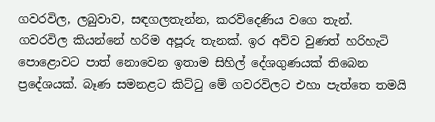ගවරවිල, ලබුවාව, සඳගලතැන්න, කරව්දෙණිය වගෙ තැන්.
ගවරවිල කියන්නේ හරිම අපූරු තැනක්. ඉර අව්ව වුණත් හරිහැටි පොළොවට පාත් නොවෙන ඉතාම සිහිල් දේශගුණයක් තිබෙන ප්‍රදේශයක්. බෑණ සමනළට කිට්ටු මේ ගවරවිලට එහා පැත්තෙ තමයි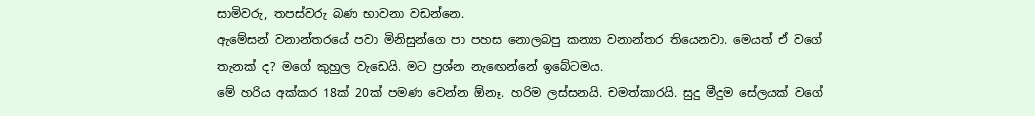සාමිවරු, තපස්වරු බණ භාවනා වඩන්නෙ.
ඇමේසන් වනාන්තරයේ පවා මිනිසුන්ගෙ පා පහස නොලබපු කන්‍යා වනාන්තර තියෙනවා. මෙයත් ඒ වගේ තැනක් ද? මගේ කුහුල වැඩෙයි. මට ප්‍රශ්න නැ‍ඟෙන්නේ ඉබේටමය.
මේ හරිය අක්කර 18ක් 20ක් පමණ වෙන්න ඕනෑ. හරිම ලස්සනයි. චමත්කාරයි. සුදු මීදුම සේලයක් වගේ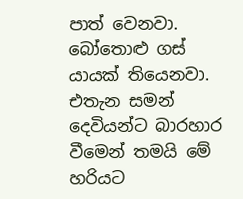පාත් වෙනවා. බෝතොළු ගස් යායක් තියෙනවා. එතැන සමන් දෙවියන්ට බාරහාර වීමෙන් තමයි මේ හරියට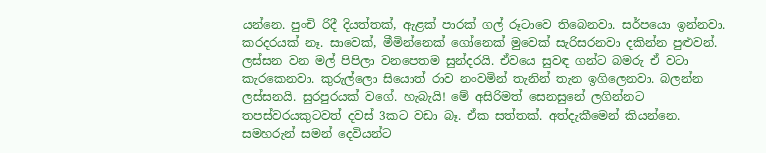යන්නෙ. පුංචි රිදී දියත්තක්, ඇළක් පාරක් ගල් රූටාවෙ තිබෙනවා. සර්පයො ඉන්නවා. කරදරයක් නෑ. සාවෙක්, මීමින්නෙක් ගෝනෙක් මුවෙක් සැරිසරනවා දකින්න පුළුවන්. ලස්සන වන මල් පිපිලා වනපෙතම සුන්දරයි. ඒවයෙ සුවඳ ගන්ට බමරු ඒ වටා කැරකෙනවා. කුරුල්ලො සියොත් රාව නංවමින් තැනින් තැන ඉගිලෙනවා. බලන්න ලස්සනයි. සුරපුරයක් වගේ. හැබැයි! මේ අසිරිමත් සෙනසුනේ ලගින්නට තපස්වරයකුටවත් දවස් 3කට වඩා බෑ. ඒක සත්තක්. අත්දැකීමෙන් කියන්නෙ.
සමහරුන් සමන් දෙවියන්ට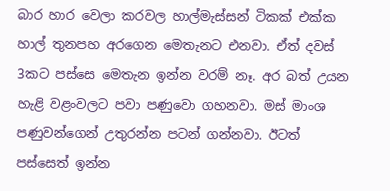බාර හාර වෙලා කරවල හාල්මැස්සන් ටිකක් එක්ක හාල් තුනපහ අරගෙන මෙතැනට එනවා. ඒත් දවස් 3කට පස්සෙ මෙතැන ඉන්න වරම් නෑ. අර බත් උයන හැළි වළංවලට පවා පණුවො ගහනවා. මස් මාංශ පණුවන්ගෙන් උතුරන්න පටන් ගන්නවා. ඊටත් පස්සෙත් ඉන්න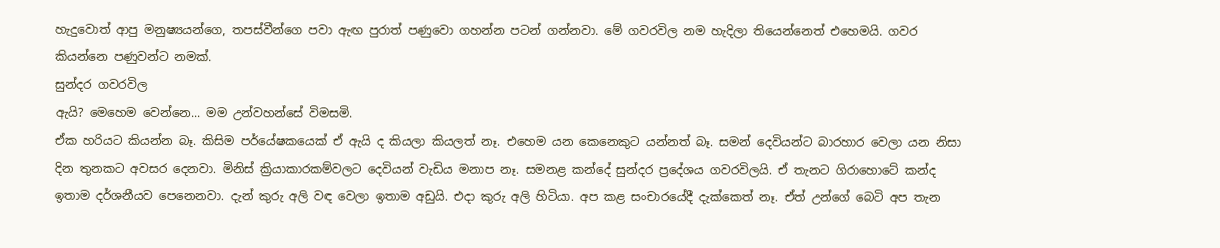හැදුවොත් ආපු මනුෂ්‍යයන්ගෙ, තපස්වීන්ගෙ පවා ඇඟ පුරාත් පණුවො ගහන්න පටන් ගන්නවා. මේ ගවරවිල නම හැදිලා තියෙන්නෙත් එහෙමයි. ගවර කියන්නෙ පණුවන්ට නමක්.
සුන්දර ගවරවිල
ඇයි? මෙහෙම වෙන්නෙ... මම උන්වහන්සේ විමසමි.
ඒක හරියට කියන්න බෑ. කිසිම පර්යේෂකයෙක් ඒ ඇයි ද කියලා කියලත් නෑ. එහෙම යන කෙනෙකුට යන්නත් බෑ. සමන් දෙවියන්ට බාරහාර වෙලා යන නිසා දින තුනකට අවසර දෙනවා. මිනිස් ක්‍රියාකාරකම්වලට දෙවියන් වැඩිය මනාප නෑ. සමනළ කන්දේ සුන්දර ප්‍රදේශය ගවරවිලයි. ඒ තැනට ගිරාහොටේ කන්ද ඉතාම දර්ශනීයව පෙනෙනවා. දැන් කුරු අලි වඳ වෙලා ඉතාම අඩුයි. එදා කුරු අලි හිටියා. අප කළ සංචාරයේදී දැක්කෙත් නෑ. ඒත් උන්ගේ බෙටි අප තැන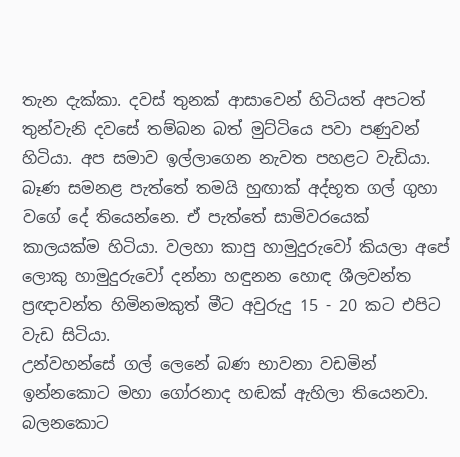තැන දැක්කා. දවස් තුනක් ආසාවෙන් හිටියත් අපටත් තුන්වැනි දවසේ තම්බන බත් මුට්ටියෙ පවා පණුවන් හිටියා. අප සමාව ඉල්ලාගෙන නැවත පහළට වැඩියා.
බෑණ සමනළ පැත්තේ තමයි හුඟාක් අද්භූත ගල් ගුහා වගේ දේ තියෙන්නෙ. ඒ පැත්තේ සාමිවරයෙක් කාලයක්ම හිටියා. වලහා කාපු හාමුදුරුවෝ කියලා අපේ ලොකු හාමුදුරුවෝ දන්නා හඳුනන හොඳ ශීලවන්ත ප්‍රඥාවන්ත හිමිනමකුත් මීට අවුරුදු 15 - 20 කට එපිට වැඩ සිටියා.
උන්වහන්සේ ගල් ලෙනේ බණ භාවනා වඩමින් ඉන්නකොට මහා ගෝරනාද හඬක් ඇහිලා තියෙනවා. බලනකොට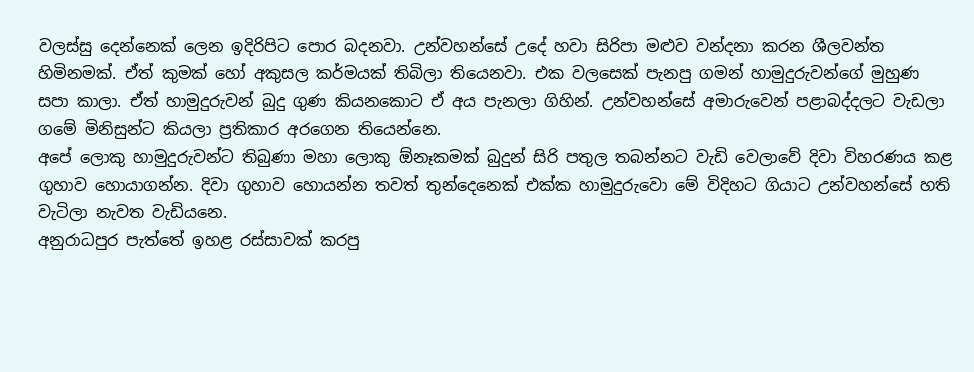වලස්සු දෙන්නෙක් ලෙන ඉදිරිපිට පොර බදනවා. උන්වහන්සේ උදේ හවා සිරිපා මළුව වන්දනා කරන ශීලවන්ත හිමිනමක්. ඒත් කුමක් හෝ අකුසල කර්මයක් තිබිලා තියෙනවා. එක වලසෙක් පැනපු ගමන් හාමුදුරුවන්ගේ මුහුණ සපා කාලා. ඒත් හාමුදුරුවන් බුදු ගුණ කියනකොට ඒ අය පැනලා ගිහින්. උන්වහන්සේ අමාරුවෙන් පළාබද්දලට වැඩලා ගමේ මිනිසුන්ට කියලා ප්‍රතිකාර අරගෙන තියෙන්නෙ.
අපේ ලොකු හාමුදුරුවන්ට තිබුණා මහා ලොකු ඕනෑකමක් බුදුන් සිරි පතුල තබන්නට වැඩි වෙලාවේ දිවා විහරණය කළ ගුහාව හොයාගන්න. දිවා ගුහාව හොයන්න තවත් තුන්දෙනෙක් එක්ක හාමුදුරුවො මේ විදිහට ගියාට උන්වහන්සේ හති වැටිලා නැවත වැඩියනෙ.
අනුරාධපුර පැත්තේ ඉහළ රස්සාවක් කරපු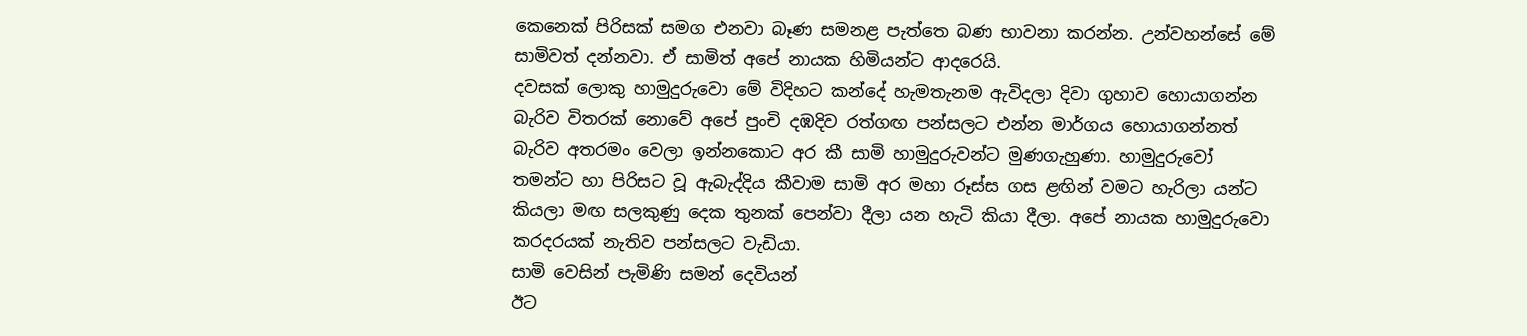කෙනෙක් පිරිසක් සමග එනවා බෑණ සමනළ පැත්තෙ බණ භාවනා කරන්න. උන්වහන්සේ මේ සාමිවත් දන්නවා. ඒ සාමිත් අපේ නායක හිමියන්ට ආදරෙයි.
දවසක් ලොකු හාමුදුරුවො මේ විදිහට කන්දේ හැමතැනම ඇවිදලා දිවා ගුහාව හොයාගන්න බැරිව විතරක් නොවේ අපේ පුංචි දඹදිව රත්ගඟ පන්සලට එන්න මාර්ගය හොයාගන්නත් බැරිව අතරමං වෙලා ඉන්නකොට අර කී සාමි හාමුදුරුවන්ට මුණගැහුණා. හාමුදුරුවෝ තමන්ට හා පිරිසට වූ ඇබැද්දිය කීවාම සාමි අර මහා රූස්ස ගස ළඟින් වමට හැරිලා යන්ට කියලා මඟ සලකුණු දෙක තුනක් පෙන්වා දීලා යන හැටි කියා දීලා. අපේ නායක හාමුදුරුවො කරදරයක් නැතිව පන්සලට වැඩියා.
සාමි වෙසින් පැමිණි සමන් දෙවියන්
ඊට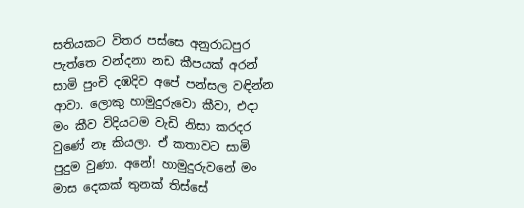සතියකට විතර පස්සෙ අනුරාධපුර පැත්තෙ වන්දනා නඩ කීපයක් අරන් සාමි පුංචි දඹදිව අපේ පන්සල වඳින්න ආවා. ලොකු හාමුදුරුවො කීවා, එදා මං කීව විදියටම වැඩි නිසා කරදර වුණේ නෑ කියලා. ඒ කතාවට සාමි පුදුම වුණා. අනේ! හාමුදුරුවනේ මං මාස දෙකක් තුනක් තිස්සේ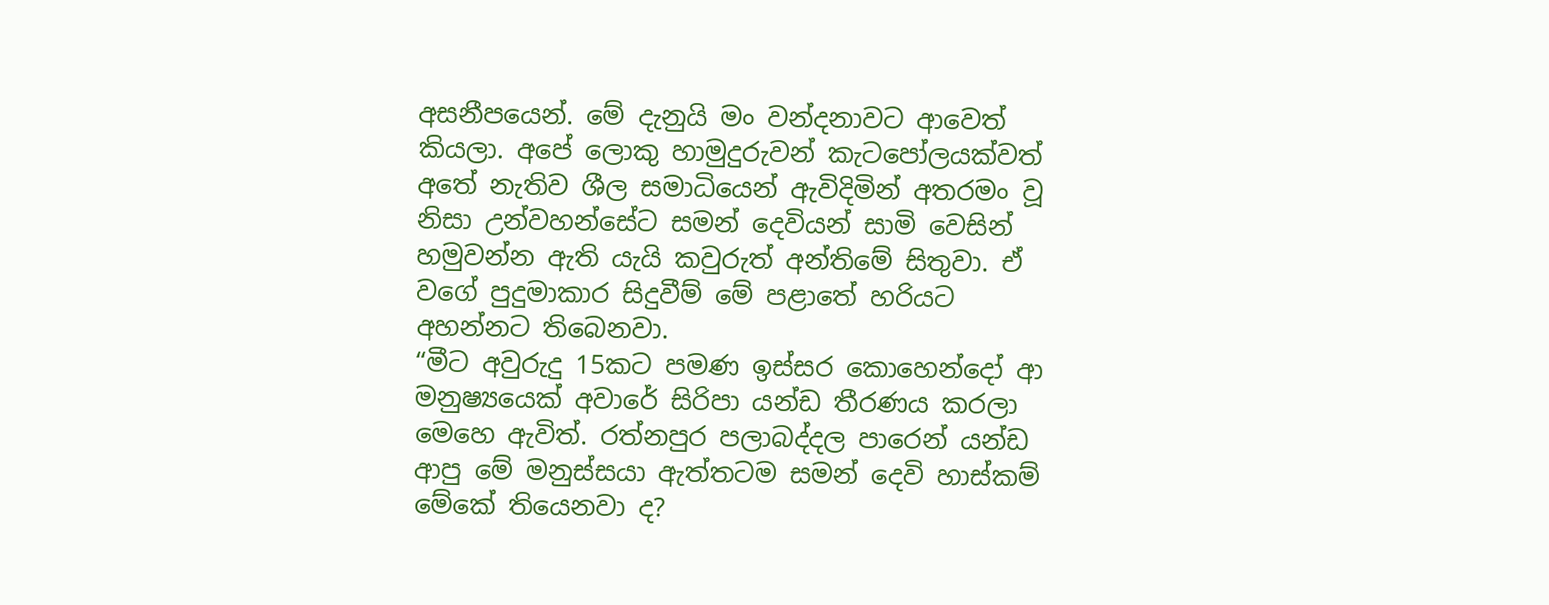අසනීපයෙන්. මේ දැනුයි මං වන්දනාවට ආවෙත් කියලා. අපේ ලොකු හාමුදුරුවන් කැටපෝලයක්වත් අතේ නැතිව ශීල සමාධියෙන් ඇවිදිමින් අතරමං වූ නිසා උන්වහන්සේට සමන් දෙවියන් සාමි වෙසින් හමුවන්න ඇති යැයි කවුරුත් අන්තිමේ සිතුවා. ඒ වගේ පුදුමාකාර සිදුවීම් මේ පළාතේ හරියට අහන්නට තිබෙනවා.
“මීට අවුරුදු 15කට පමණ ඉස්සර කොහෙන්දෝ ආ මනුෂ්‍යයෙක් අවාරේ සිරිපා යන්ඩ තීරණය කරලා මෙහෙ ඇවිත්. රත්නපුර පලාබද්දල පාරෙන් යන්ඩ ආපු මේ මනුස්සයා ඇත්තටම සමන් දෙවි හාස්කම් මේකේ තියෙනවා ද?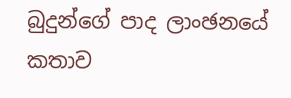බුදුන්ගේ පාද ලාංඡනයේ කතාව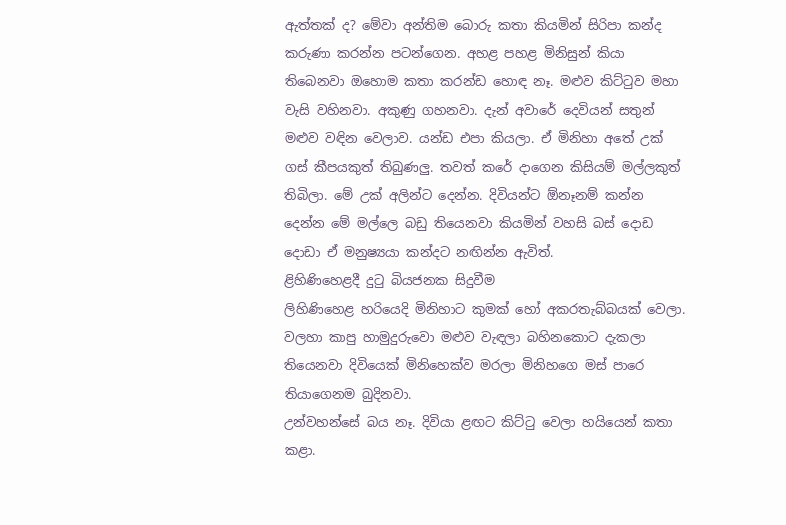ඇත්තක් ද? මේවා අන්තිම බොරු කතා කියමින් සිරිපා කන්ද කරුණා කරන්න පටන්ගෙන. අහළ පහළ මිනිසුන් කියා තිබෙනවා ඔහොම කතා කරන්ඩ හොඳ නෑ. මළුව කිට්ටුව මහා වැසි වහිනවා. අකුණු ගහනවා. දැන් අවාරේ දෙවියන් සතුන් මළුව වඳින වෙලාව. යන්ඩ එපා කියලා. ඒ මිනිහා අතේ උක් ගස් කීපයකුත් තිබුණලු. තවත් කරේ දාගෙන කිසියම් මල්ලකුත් තිබිලා. මේ උක් අලින්ට දෙන්න. දිවියන්ට ඕනෑනම් කන්න දෙන්න මේ මල්ලෙ බඩු තියෙනවා කියමින් වහසි බස් දොඩ දොඩා ඒ මනුෂ්‍යයා කන්දට නඟින්න ඇවිත්.
ළිහිණිහෙළදී දුටු බියජනක සිදුවීම
ලිහිණිහෙළ හරියෙදි මිනිහාට කුමක් හෝ අකරතැබ්බයක් වෙලා. වලහා කාපු හාමුදුරුවො මළුව වැඳලා බහිනකොට දැකලා තියෙනවා දිවියෙක් මිනිහෙක්ව මරලා මිනිහගෙ මස් පාරෙ තියාගෙනම බුදිනවා.
උන්වහන්සේ බය නෑ. දිවියා ළඟට කිට්ටු වෙලා හයියෙන් කතා කළා.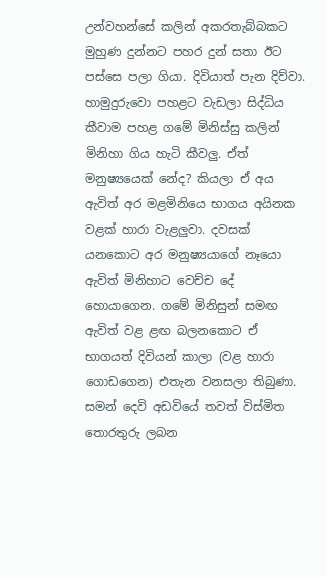උන්වහන්සේ කලින් අකරතැබ්බකට මුහුණ දුන්නට පහර දුන් සතා ඊට පස්සෙ පලා ගියා. දිවියාත් පැන දිව්වා. හාමුදුරුවො පහළට වැඩලා සිද්ධිය කීවාම පහළ ගමේ මිනිස්සු කලින් මිනිහා ගිය හැටි කීවලු. ඒත් මනුෂ්‍යයෙක් නේද? කියලා ඒ අය ඇවිත් අර මළමිනියෙ භාගය අයිනක වළක් හාරා වැළලුවා. දවසක් යනකොට අර මනුෂ්‍යයාගේ නෑයො ඇවිත් මිනිහාට වෙච්ච දේ හොයාගෙන. ගමේ මිනිසුන් සමඟ ඇවිත් වළ ළඟ බලනකොට ඒ භාගයත් දිවියන් කාලා (වළ හාරා ගොඩගෙන) එතැන වනසලා තිබුණා.
සමන් දෙවි අඩවියේ තවත් විස්මිත තොරතුරු ලබන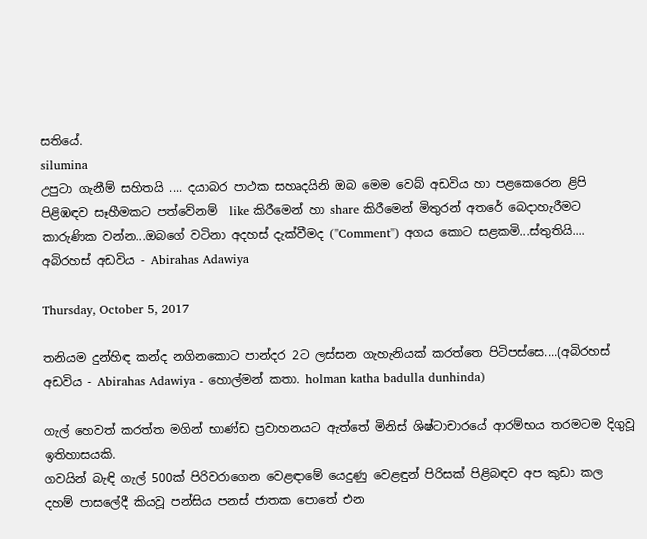සති‍යේ.
silumina
උපුටා ගැනීම් සහිතයි .... දයාබර පාථක සහෘදයිනි ඔබ මෙම වෙබ් අඩවිය හා පළකෙරෙන ළිපි පිළිඹඳව සෑහීමකට පත්වේනම්  like කිරීමෙන් හා share කිරීමෙන් මිතුරන් අතරේ බෙදාහැරීමට කාරුණික වන්න...ඔබගේ වටිනා අදහස් දැක්වීමද (''Comment'') අගය කොට සළකමි...ස්තුතියි....
අබිරහස් අඩවිය - Abirahas Adawiya

Thursday, October 5, 2017

තනියම දුන්හිඳ කන්ද නගිනකොට පාන්දර 2ට ලස්සන ගැහැනියක් කරත්තෙ පිටිපස්සෙ....(අබිරහස් අඩවිය - Abirahas Adawiya - හොල්මන් කතා. holman katha badulla dunhinda)

ගැල් හෙවත් කරත්ත මගින් භාණ්ඩ ප්‍රවාහනයට ඇත්තේ මිනිස් ශිෂ්ටාචාරයේ ආරම්භය තරමටම දිගුවූ ඉතිහාසයකි.
ගවයින් බැඳි ගැල් 500ක් පිරිවරාගෙන වෙළඳ‌ාමේ යෙදුණු වෙළඳුන් පිරිසක් පිළිබඳව අප කුඩා කල දහම් පාසලේදී කියවූ පන්සිය පනස් ජාතක පොතේ එන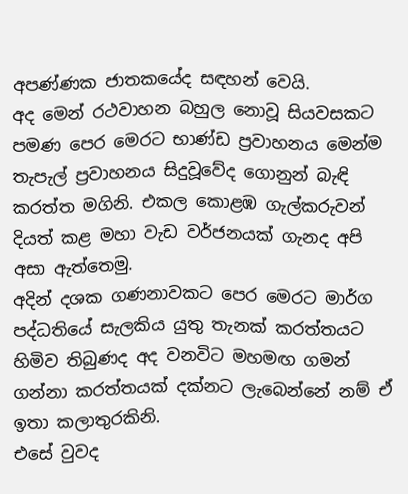අපණ්ණක ජාතකයේද සඳහන් වෙයි.
අද මෙන් රථවාහන බහුල නොවූ සියවසකට පමණ පෙර මෙරට භාණ්ඩ ප්‍රවාහනය මෙන්ම තැපැල් ප්‍රවාහනය සිදුවූවේද ගොනුන් බැඳි කරත්ත මගිනි. එකල කොළඹ ගැල්කරුවන් දියත් කළ මහා වැඩ වර්ජනයක් ගැනද අපි අසා ඇත්තෙමු.
අදින් දශක ගණනාවකට පෙර මෙරට මාර්ග පද්ධතියේ සැලකිය යුතු තැනක් කරත්තයට හිමිව තිබුණද අද වනවිට මහමඟ ගමන් ගන්නා කරත්තයක් දක්නට ලැබෙන්නේ නම් ඒ ඉතා කලාතුරකිනි.
එසේ වුවද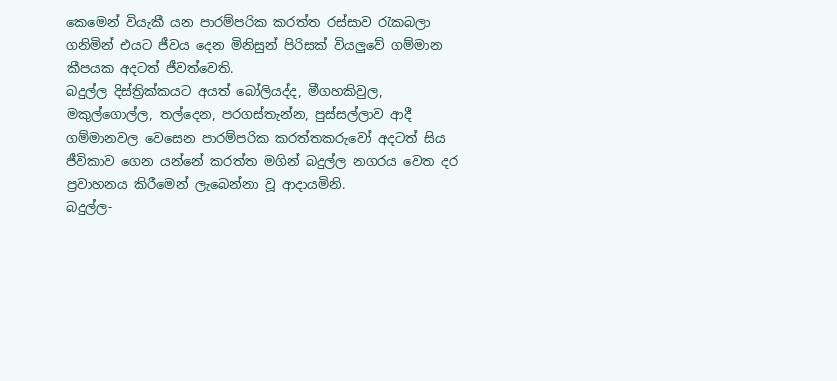කෙමෙන් වියැකී යන පාරම්පරික කරත්ත රස්සාව රැකබලා ගනිමින් එයට ජීවය දෙන මිනිසුන් පිරිසක් වියලුවේ ගම්මාන කීපයක අදටත් ජීවත්වෙති.
බදුල්ල දිස්ත්‍රික්කයට අයත් බෝලියද්ද, මීගහකිවුල, මකුල්ගොල්ල, තල්දෙන, පරගස්තැන්න, පුස්සල්ලාව ආදී ගම්මානවල වෙසෙන පාරම්පරික කරත්තකරුවෝ අදටත් සිය ජීවිකාව ගෙන යන්නේ කරත්ත මගින් බදුල්ල නගරය වෙත දර ප්‍රවාහනය කිරීමෙන් ලැබෙන්නා වූ ආදායමිනි.
බදුල්ල-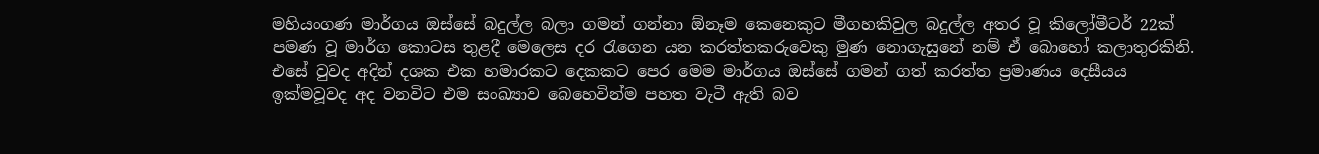මහියංගණ මාර්ගය ඔස්සේ බදුල්ල බලා ගමන් ගන්නා ඕනෑම කෙනෙකුට මීගහකිවුල බදුල්ල අතර වූ කිලෝමීටර් 22ක් පමණ වූ මාර්ග කොටස තුළදී මෙලෙස දර රැගෙන යන කරත්තකරුවෙකු මුණ නොගැසුනේ නම් ඒ බොහෝ කලාතුරකිනි.
එසේ වුවද අදින් දශක එක හමාරකට දෙකකට පෙර මෙම මාර්ගය ඔස්සේ ගමන් ගත් කරත්ත ප්‍රමාණය දෙසීයය ඉක්මවූවද අද වනවිට එම සංඛ්‍යාව බෙහෙවින්ම පහත වැටී ඇති බව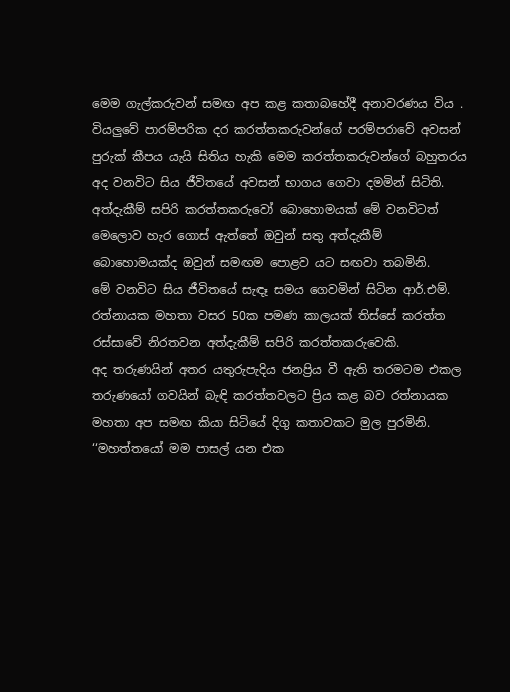මෙම ගැල්කරුවන් සමඟ අප කළ කතාබහේදී අනාවරණය විය .
වියලුවේ පාරම්පරික දර කරත්තකරුවන්ගේ පරම්පරාවේ අවසන් පුරුක් කීපය යැයි සිතිය හැකි මෙම කරත්තකරුවන්ගේ බහුතරය අද වනවිට සිය ජීවිතයේ අවසන් භාගය ගෙවා දමමින් සිටිති. අත්දැකීම් සපිරි කරත්තකරුවෝ බොහොමයක් මේ වනවිටත් මෙලොව හැර ගොස් ඇත්තේ ඔවුන් සතු අත්දැකීම් බොහොමයක්ද ඔවුන් සමඟම පොළව යට සඟවා තබමිනි.
මේ වනවිට සිය ජීවිතයේ සැඳෑ සමය ගෙවමින් සිටින ආර්.එම්. රත්නායක මහතා වසර 50ක පමණ කාලයක් තිස්සේ කරත්ත රස්සාවේ නිරතවන අත්දැකීම් සපිරි කරත්තකරුවෙකි.
අද තරුණයින් අතර යතුරුපැදිය ජනප්‍රිය වී ඇති තරමටම එකල තරුණයෝ ගවයින් බැඳි කරත්තවලට ප්‍රිය කළ බව රත්නායක මහතා අප සමඟ කියා සිටියේ දිගු කතාවකට මුල පුරමිනි.
‘‘මහත්තයෝ මම පාසල් යන එක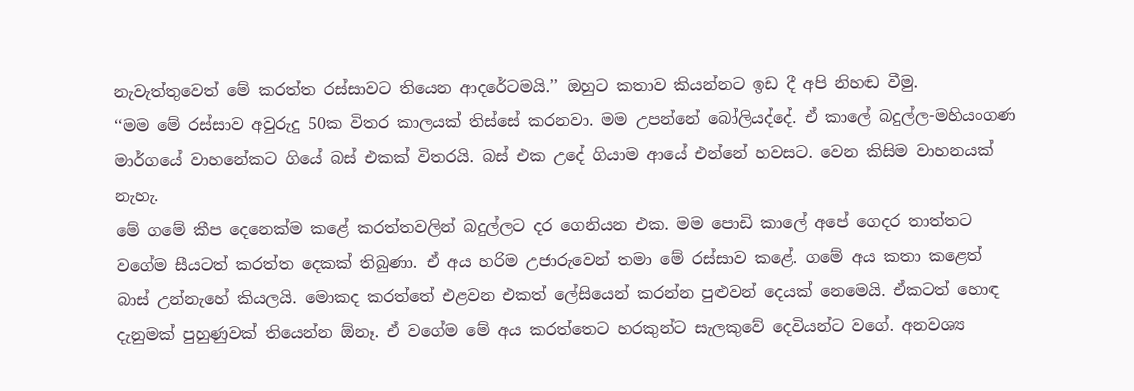නැවැත්තුවෙත් මේ කරත්ත රස්සාවට තියෙන ආදරේටමයි.’’ ඔහුට කතාව කියන්නට ඉඩ දී අපි නිහඬ වීමු.
‘‘මම මේ රස්සාව අවුරුදු 50ක විතර කාලයක් තිස්සේ කරනවා. මම උපන්නේ බෝලියද්දේ. ඒ කාලේ බදුල්ල-මහියංගණ මාර්ගයේ වාහනේකට ගියේ බස් එකක් විතරයි. බස් එක උදේ ගියාම ආයේ එන්නේ හවසට. වෙන කිසිම වාහනයක් නැහැ.
මේ ගමේ කීප දෙනෙක්ම කළේ කරත්තවලින් බදුල්ලට දර ගෙනියන එක. මම පොඩි කාලේ අපේ ගෙදර තාත්තට වගේම සීයටත් කරත්ත දෙකක් තිබුණා. ඒ අය හරිම උජාරුවෙන් තමා මේ රස්සාව කළේ. ගමේ අය කතා කළෙත් බාස් උන්නැහේ කියලයි. මොකද කරත්තේ එළවන එකත් ලේසියෙන් කරන්න පුළුවන් දෙයක් නෙමෙයි. ඒකටත් හොඳ දැනුමක් පුහුණුවක් තියෙන්න ඕනෑ. ඒ වගේම මේ අය කරත්තෙට හරකුන්ට සැලකුවේ දෙවියන්ට වගේ. අනවශ්‍ය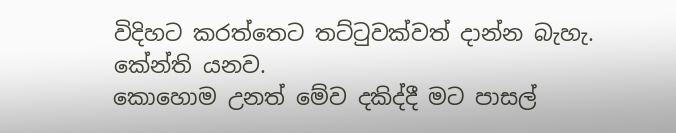විදිහට කරත්තෙට තට්ටුවක්වත් ද‌ාන්න බැහැ. කේන්ති යනව.
කොහොම උනත් මේව දකිද්දී මට පාසල්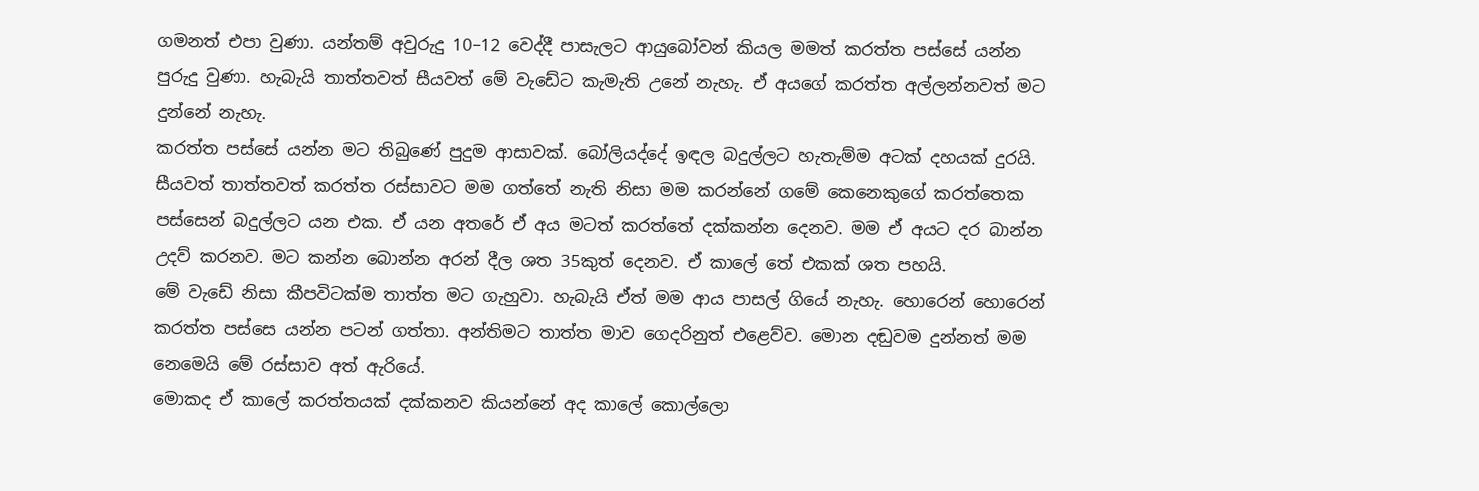ගමනත් එපා වුණා. යන්තම් අවුරුදු 10–12 වෙද්දී පාසැලට ආයුබෝවන් කියල මමත් කරත්ත පස්සේ යන්න පුරුදු වුණා. හැබැයි තාත්තවත් සීයවත් මේ වැඩේට කැමැති උනේ නැහැ. ඒ අයගේ කරත්ත අල්ලන්නවත් මට දුන්නේ නැහැ.
කරත්ත පස්සේ යන්න මට තිබුණේ පුදුම ආසාවක්. බෝලියද්දේ ඉඳල බදුල්ලට හැතැම්ම අටක් දහයක් දුරයි. සීයවත් තාත්තවත් කරත්ත රස්සාවට මම ගත්තේ නැති නිසා මම කරන්නේ ගමේ කෙනෙකුගේ කරත්තෙක පස්සෙන් බදුල්ලට යන එක. ඒ යන අතරේ ඒ අය මටත් කරත්තේ දක්කන්න දෙනව. මම ඒ අයට දර බාන්න උදව් කරනව. මට කන්න බොන්න අරන් දීල ශත 35කුත් දෙනව. ඒ කාලේ තේ එකක් ශත පහයි.
මේ වැඩේ නිසා කීපවිටක්ම තාත්ත මට ගැහුවා. හැබැයි ඒත් මම ආය පාසල් ගියේ නැහැ. හොරෙන් හොරෙන් කරත්ත පස්සෙ යන්න පටන් ගත්තා. අන්තිමට තාත්ත මාව ගෙදරිනුත් එළෙව්ව. මොන දඬුවම දුන්නත් මම නෙමෙයි මේ රස්සාව අත් ඇරියේ.
මොකද ඒ කාලේ කරත්තයක් දක්කනව කියන්නේ අද කාලේ කොල්ලො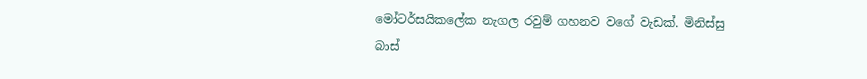මෝටර්සයිකලේක නැගල රවුම් ගහනව වගේ වැඩක්. මිනිස්සු බාස්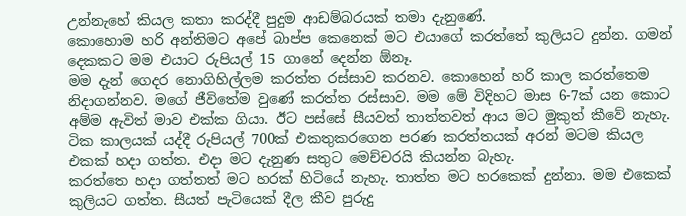උන්නැහේ කියල කතා කරද්දී පුදුම ආඩම්බරයක් තමා දැනුණේ.
කොහොම හරි අන්තිමට අපේ බාප්ප කෙනෙක් මට එයාගේ කරත්තේ කුලියට දුන්න. ගමන් දෙකකට මම එයාට රුපියල් 15 ගානේ දෙන්න ඕනෑ.
මම දැන් ගෙදර නොගිහිල්ලම කරත්ත රස්සාව කරනව. කොහෙන් හරි කාල කරත්තෙම නිද‌ාගන්නව. මගේ ජීවිතේම වුණේ කරත්ත රස්සාව. මම මේ විදිහට මාස 6-7ක් යන කොට අම්ම ඇවිත් මාව එක්ක ගියා. ඊට පස්සේ සීයවත් තාත්තවත් ආය මට මුකුත් කීවේ නැහැ.
ටික කාලයක් යද්දී රුපියල් 700ක් එකතුකරගෙන පරණ කරත්තයක් අරන් මටම කියල එකක් හදා ගත්ත. එද‌ා මට දැනුණ සතුට මෙච්චරයි කියන්න බැහැ.
කරත්තෙ හද‌ා ගත්තත් මට හරක් හිටියේ නැහැ. තාත්ත මට හරකෙක් දුන්නා. මම එකෙක් කුලියට ගත්ත. සීයත් පැටියෙක් දීල කීව පුරුදු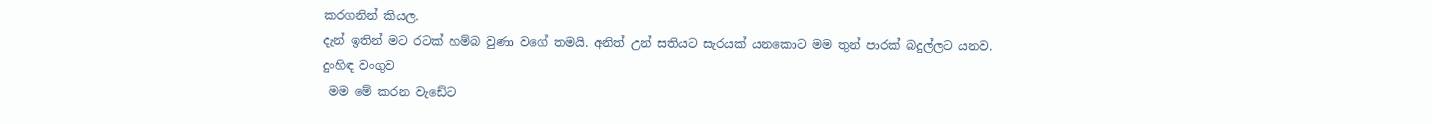කරගනින් කියල.
දැන් ඉතින් මට රටක් හම්බ වුණා වගේ තමයි. අනිත් උන් සතියට සැරයක් යනකොට මම තුන් පාරක් බදුල්ලට යනව.
දුංහිඳ වංගුව
 මම මේ කරන වැඩේට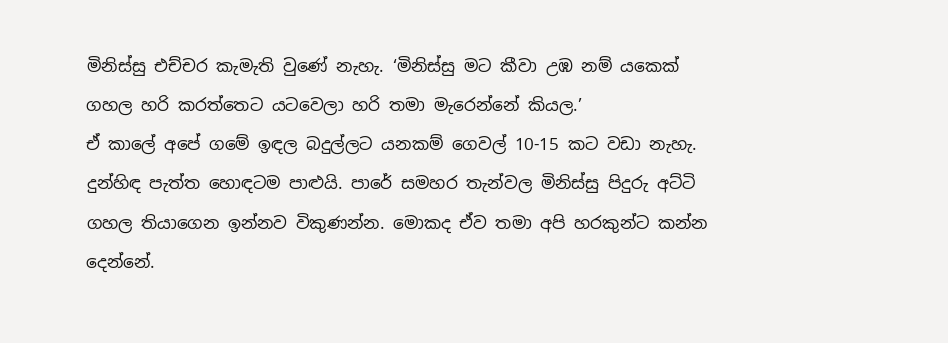මිනිස්සු එච්චර කැමැති වුණේ නැහැ. ‘මිනිස්සු මට කීවා උඹ නම් යකෙක් ගහල හරි කරත්තෙට යටවෙලා හරි තමා මැරෙන්නේ කියල.’
ඒ කාලේ අපේ ගමේ ඉඳල බදුල්ලට යනකම් ගෙවල් 10-15 කට වඩා නැහැ. දුන්හිඳ පැත්ත හොඳටම පාළුයි. පාරේ සමහර තැන්වල මිනිස්සු පිදුරු අට්ටි ගහල තියාගෙන ඉන්නව විකුණන්න. මොකද ඒව තමා අපි හරකුන්ට කන්න දෙන්නේ.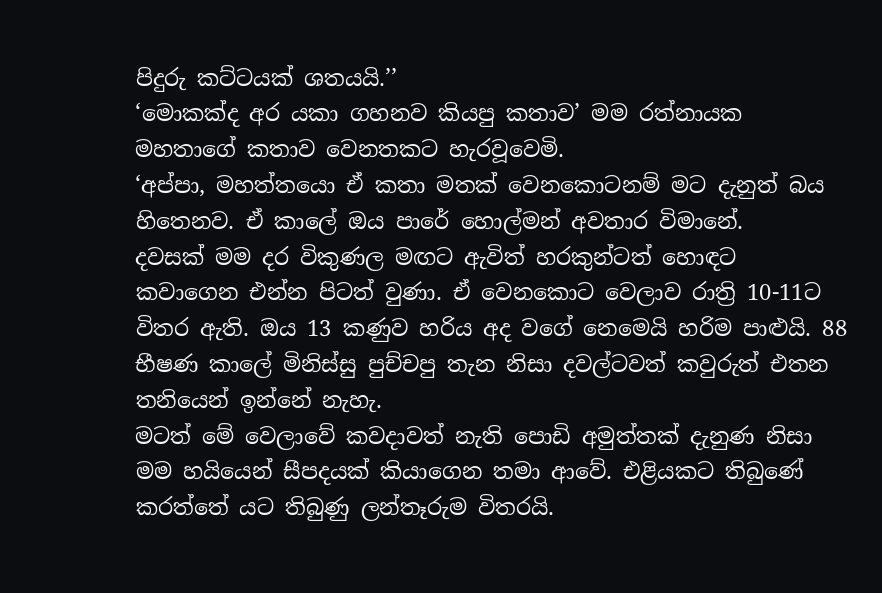පිදුරු කට්ටයක් ශතයයි.’’
‘මොකක්ද අර යකා ගහනව කියපු කතාව’ මම රත්නායක මහතාගේ කතාව වෙනතකට හැරවූවෙමි.
‘අප්පා, මහත්තයො ඒ කතා මතක් වෙනකොටනම් මට දැනුත් බය හිතෙනව. ඒ කාලේ ඔය පාරේ හොල්මන් අවතාර විමානේ.
දවසක් මම දර විකුණල මඟට ඇවිත් හරකුන්ටත් හොඳට කවාගෙන එන්න පිටත් වුණා. ඒ වෙනකොට වෙලාව රාත්‍රි 10-11ට විතර ඇති. ඔය 13 කණුව හරිය අද වගේ නෙමෙයි හරිම පාළුයි. 88 භීෂණ කාලේ මිනිස්සු පුච්චපු තැන නිසා දවල්ටවත් කවුරුත් එතන තනියෙන් ඉන්නේ නැහැ.
මටත් මේ වෙලාවේ කවදාවත් නැති පොඩි අමුත්තක් දැනුණ නිසා මම හයියෙන් සීපදයක් කියාගෙන තමා ආවේ. එළියකට තිබුණේ කරත්තේ යට තිබුණු ලන්තෑරුම විතරයි.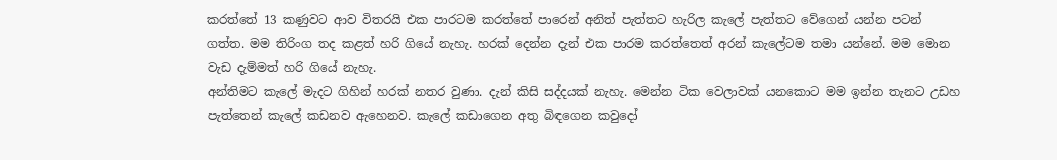කරත්තේ 13 කණුවට ආව විතරයි එක පාරටම කරත්තේ පාරෙන් අනිත් පැත්තට හැරිල කැලේ පැත්තට වේගෙන් යන්න පටන් ගත්ත. මම තිරිංග තද කළත් හරි ගියේ නැහැ. හරක් දෙන්න දැන් එක පාරම කරත්තෙත් අරන් කැලේටම තමා යන්නේ. මම මොන වැඩ දැම්මත් හරි ගියේ නැහැ.
අන්තිමට කැලේ මැදට ගිහින් හරක් නතර වුණා. දැන් කිසි සද්දයක් නැහැ. මෙන්න ටික වෙලාවක් යනකොට මම ඉන්න තැනට උඩහ පැත්තෙන් කැලේ කඩනව ඇහෙනව. කැලේ කඩාගෙන අතු බිඳගෙන කවුදෝ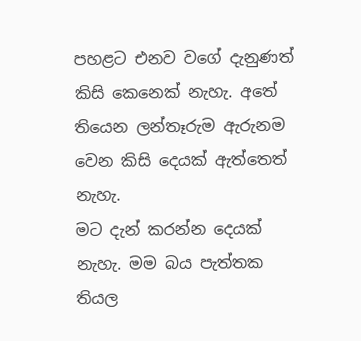පහළට එනව වගේ දැනුණත් කිසි කෙනෙක් නැහැ. අතේ තියෙන ලන්තෑරුම ඇරුනම වෙන කිසි දෙයක් ඇත්තෙත් නැහැ.
මට දැන් කරන්න දෙයක් නැහැ. මම බය පැත්තක තියල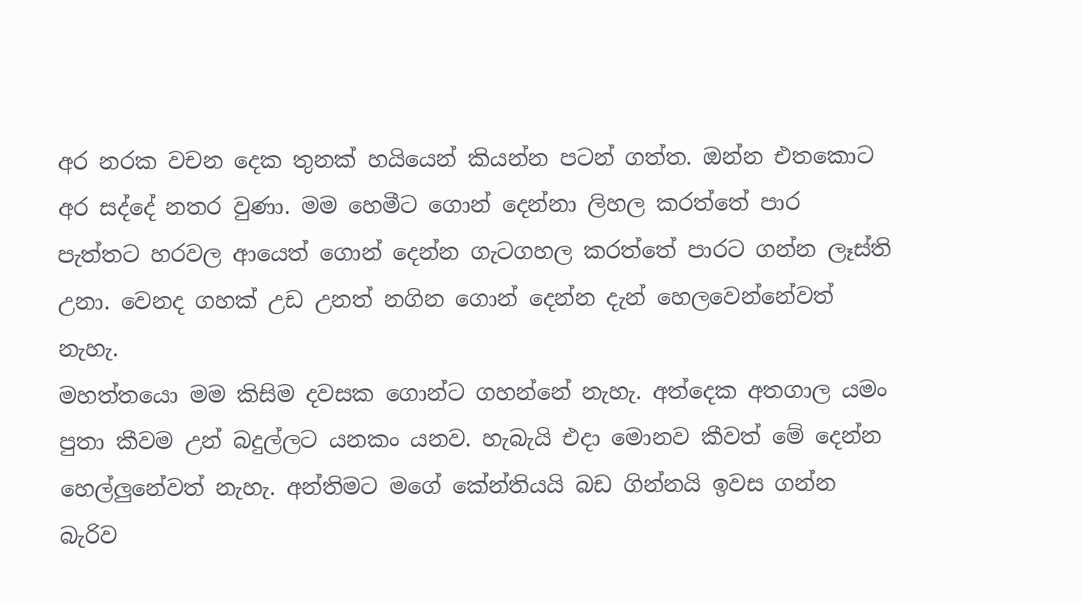අර නරක වචන දෙක තුනක් හයියෙන් කියන්න පටන් ගත්ත. ඔන්න එතකොට අර සද්දේ නතර වුණා. මම හෙමීට ගොන් දෙන්නා ලිහල කරත්තේ පාර පැත්තට හරවල ආයෙත් ගොන් දෙන්න ගැටගහල කරත්තේ පාරට ගන්න ලෑස්ති උනා. වෙනද ගහක් උඩ උනත් නගින ගොන් දෙන්න දැන් හෙලවෙන්නේවත් නැහැ.
මහත්තයො මම කිසිම දවසක ගොන්ට ගහන්නේ නැහැ. අත්දෙක අතගාල යමං පුතා කීවම උන් බදුල්ලට යනකං යනව. හැබැයි එද‌ා මොනව කීවත් මේ දෙන්න හෙල්ලුනේවත් නැහැ. අන්තිමට මගේ කේන්තියයි බඩ ගින්නයි ඉවස ගන්න බැරිව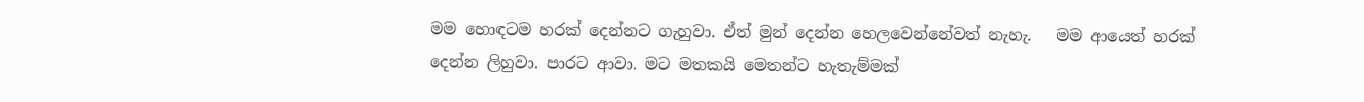මම හොඳටම හරක් දෙන්නට ගැහුවා. ඒත් මුන් දෙන්න හෙලවෙන්නේවත් නැහැ.   මම ආයෙත් හරක් දෙන්න ලිහුවා. පාරට ආවා. මට මතකයි මෙතන්ට හැතැම්මක්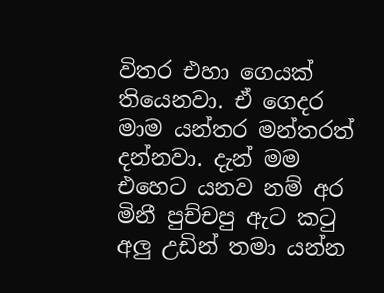විතර එහා ගෙයක් තියෙනවා. ඒ ගෙදර මාම යන්තර මන්තරත් දන්නවා. දැන් මම එහෙට යනව නම් අර මිනී පුච්චපු ඇට කටු අලු උඩින් තමා යන්න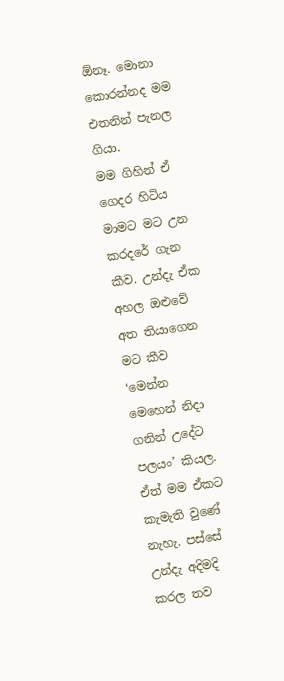ඕනෑ. මොනා කොරන්නද මම එතනින් පැනල ගියා.
මම ගිහින් ඒ ගෙදර හිටිය මාමට මට උන කරදරේ ගැන කීව. උන්දැ ඒක අහල ඔළුවේ අත තියාගෙන මට කීව ‘මෙන්න මෙහෙන් නිදා ගනින් උදේට පලයං’ කියල.
ඒත් මම ඒකට කැමැති වුණේ නැහැ. පස්සේ උන්දැ අදිමදි කරල තව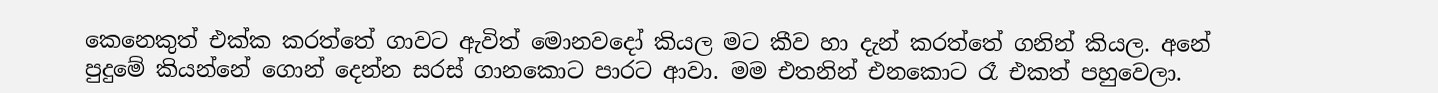කෙනෙකුත් එක්ක කරත්තේ ගාවට ඇවිත් මොනවදෝ කියල මට කීව හා දැන් කරත්තේ ගනින් කියල. අනේ පුදුමේ කියන්නේ ගොන් දෙන්න සරස් ගානකොට පාරට ආවා. මම එතනින් එනකොට රෑ එකත් පහුවෙලා.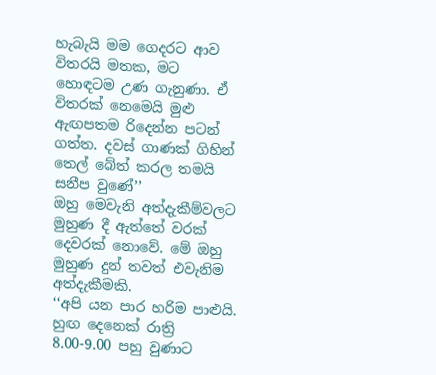හැබැයි මම ගෙදරට ආව විතරයි මතක, මට හොඳටම උණ ගැනුණා. ඒ විතරක් නෙමෙයි මුළු ඇඟපතම රිදෙන්න පටන් ගත්ත. දවස් ගාණක් ගිහින් තෙල් බේත් කරල තමයි සනීප වුණේ’’
ඔහු මෙවැනි අත්දැකීම්වලට මුහුණ දී ඇත්තේ වරක් දෙවරක් නොවේ. මේ ඔහු මුහුණ දුන් තවත් එවැනිම අත්දැකීමකි.
‘‘අපි යන පාර හරිම පාළුයි. හුඟ දෙනෙක් රාත්‍රි 8.00-9.00 පහු වුණාට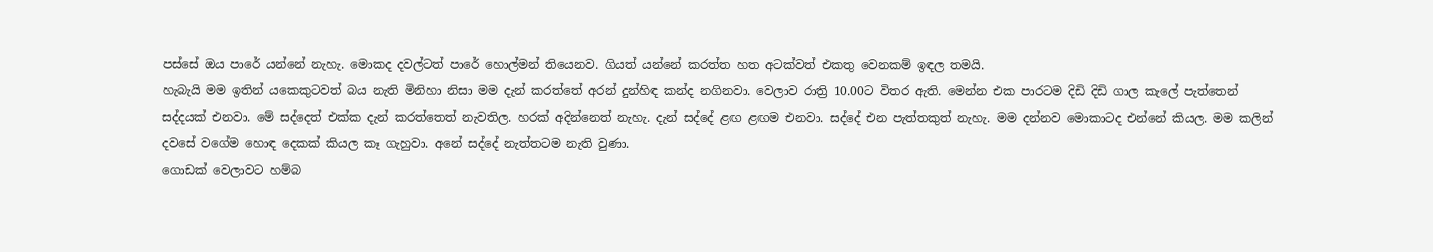පස්සේ ඔය පාරේ යන්නේ නැහැ. මොකද දවල්ටත් පාරේ හොල්මන් තියෙනව. ගියත් යන්නේ කරත්ත හත අටක්වත් එකතු වෙනකම් ඉඳල තමයි.
හැබැයි මම ඉතින් යකෙකුටවත් බය නැති මිනිහා නිසා මම දැන් කරත්තේ අරන් දුන්හිඳ කන්ද නගිනවා. වෙලාව රාත්‍රි 10.00ට විතර ඇති. මෙන්න එක පාරටම දිඩි දිඩි ගාල කැලේ පැත්තෙන් සද්දයක් එනවා. මේ සද්දෙත් එක්ක දැන් කරත්තෙත් නැවතිල. හරක් අදින්නෙත් නැහැ. දැන් සද්දේ ළඟ ළඟම එනවා. සද්දේ එන පැත්තකුත් නැහැ. මම දන්නව මොකාටද එන්නේ කියල. මම කලින් දවසේ වගේම හොඳ දෙකක් කියල කෑ ගැහුවා. අනේ සද්දේ නැත්තටම නැති වුණා.
ගොඩක් වෙලාවට හම්බ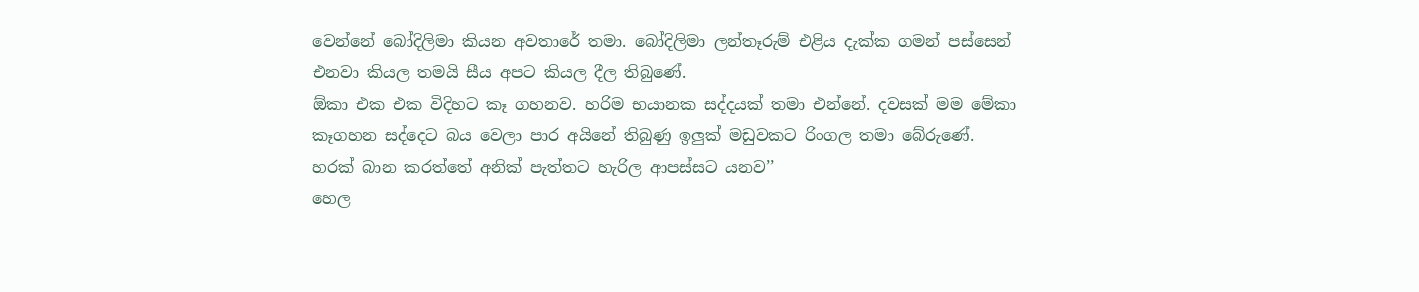වෙන්නේ බෝදිලිමා කියන අවතාරේ තමා. බෝදිලිමා ලන්තෑරුම් එළිය දැක්ක ගමන් පස්සෙන් එනවා කියල තමයි සීය අපට කියල දීල තිබුණේ.
ඕකා එක එක විදිහට කෑ ගහනව. හරිම භයානක සද්දයක් තමා එන්නේ. දවසක් මම මේකා කෑගහන සද්දෙට බය වෙලා පාර අයිනේ තිබුණු ඉලුක් මඩුවකට රිංගල තමා බේරුණේ.
හරක් බාන කරත්තේ අනික් පැත්තට හැරිල ආපස්සට යනව’’
හෙල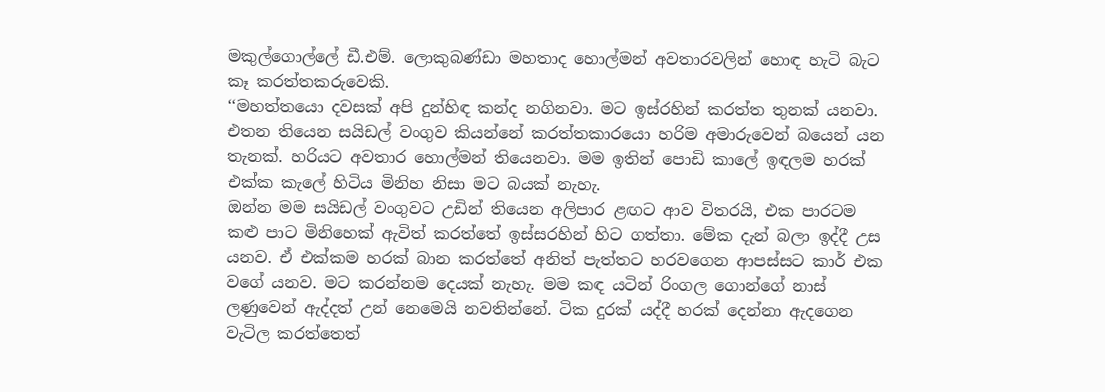මකුල්ගොල්ලේ ඩී.එම්. ලොකුබණ්ඩා මහතාද හොල්මන් අවතාරවලින් හොඳ හැටි බැට කෑ කරත්තකරුවෙකි.
‘‘මහත්තයො දවසක් අපි දුන්හිඳ කන්ද නගිනවා. මට ඉස්රහින් කරත්ත තුනක් යනවා. එතන තියෙන සයිඩල් වංගුව කියන්නේ කරත්තකාරයො හරිම අමාරුවෙන් බයෙන් යන තැනක්. හරියට අවතාර හොල්මන් තියෙනවා. මම ඉතින් පොඩි කාලේ ඉඳලම හරක් එක්ක කැලේ හිටිය මිනිහ නිසා මට බයක් නැහැ.
ඔන්න මම සයිඩල් වංගුවට උඩින් තියෙන අලිපාර ළඟට ආව විතරයි, එක පාරටම කළු පාට මිනිහෙක් ඇවිත් කරත්තේ ඉස්සරහින් හිට ගත්තා. මේක දැන් බලා ඉද්දී උස යනව. ඒ එක්කම හරක් බාන කරත්තේ අනිත් පැත්තට හරවගෙන ආපස්සට කාර් එක වගේ යනව. මට කරන්නම දෙයක් නැහැ. මම කඳ යටින් රිංගල ගොන්ගේ නාස් ලණුවෙන් ඇද්දත් උන් නෙමෙයි නවතින්නේ. ටික දුරක් යද්දී හරක් දෙන්නා ඇදගෙන වැටිල කරත්තෙත්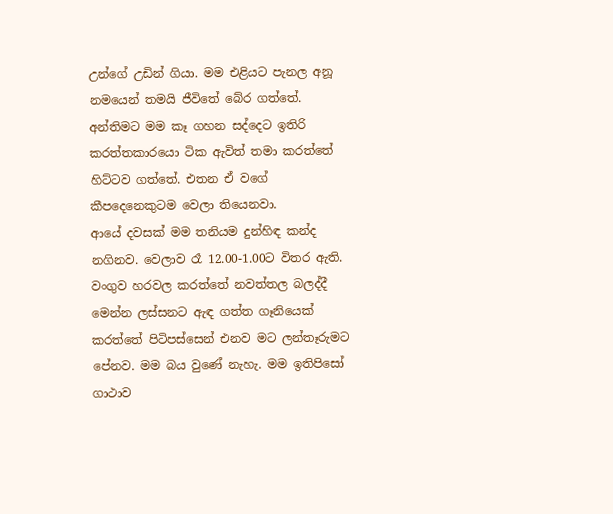උන්ගේ උඩින් ගියා. මම එළියට පැනල අනූ නමයෙන් තමයි ජීවිතේ බේර ගත්තේ. අන්තිමට මම කෑ ගහන සද්දෙට ඉතිරි කරත්තකාරයො ටික ඇවිත් තමා කරත්තේ හිට්ටව ගත්තේ. එතන ඒ වගේ කීපදෙනෙකුටම වෙලා තියෙනවා.
ආයේ දවසක් මම තනියම දුන්හිඳ කන්ද නගිනව. වෙලාව රෑ 12.00-1.00ට විතර ඇති. වංගුව හරවල කරත්තේ නවත්තල බලද්දී මෙන්න ලස්සනට ඇඳ ගත්ත ගෑනියෙක් කරත්තේ පිටිපස්සෙන් එනව මට ලන්තෑරුමට පේනව. මම බය වුණේ නැහැ. මම ඉතිපිසෝ ගාථාව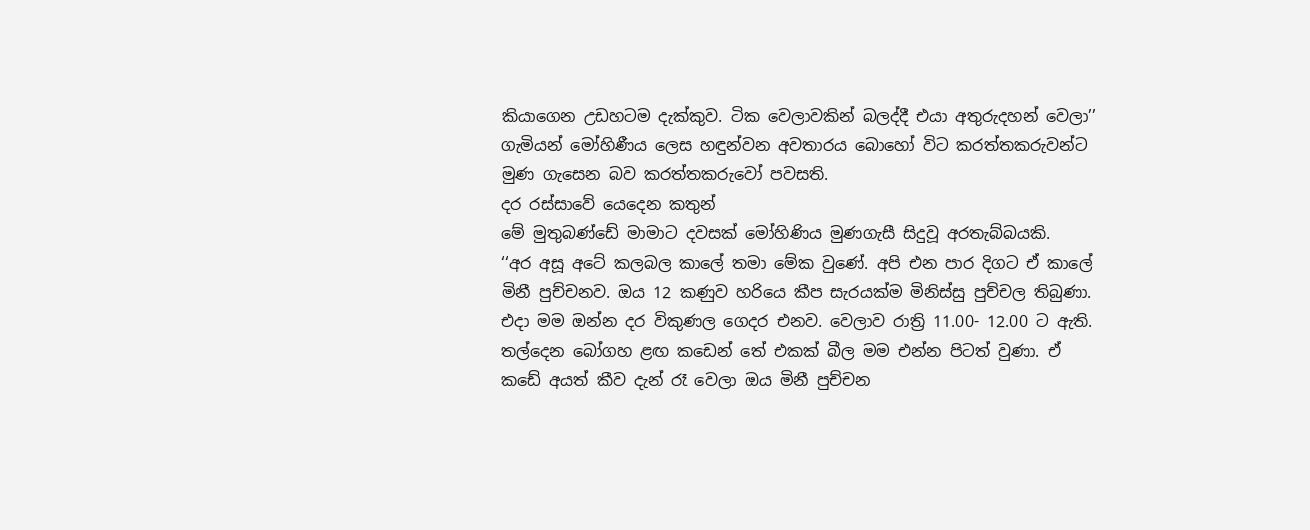කියාගෙන උඩහටම දැක්කුව. ටික වෙලාවකින් බලද්දී එයා අතුරුදහන් වෙලා’’
ගැමියන් මෝහිණීය ලෙස හඳුන්වන අවතාරය බොහෝ විට කරත්තකරුවන්ට මුණ ගැසෙන බව කරත්තකරුවෝ පවසති.
දර රස්සාවේ යෙදෙන කතුන්
මේ මුතුබණ්ඩේ මාමාට දවසක් මෝහිණිය මුණගැසී සිදුවූ අරතැබ්බයකි.
‘‘අර අසූ අටේ කලබල කාලේ තමා මේක වුණේ. අපි එන පාර දිගට ඒ කාලේ මිනී පුච්චනව. ඔය 12 කණුව හරියෙ කීප සැරයක්ම මිනිස්සු පුච්චල තිබුණා.
එද‌ා මම ඔන්න දර විකුණල ගෙදර එනව. වෙලාව රාත්‍රි 11.00- 12.00 ට ඇති. තල්දෙන බෝගහ ළඟ කඩෙන් තේ එකක් බීල මම එන්න පිටත් වුණා. ඒ කඩේ අයත් කීව දැන් රෑ වෙලා ඔය මිනී පුච්චන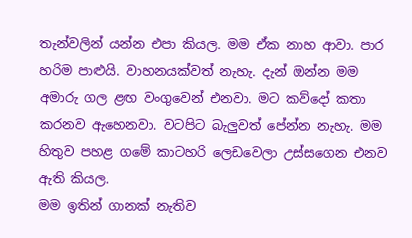තැන්වලින් යන්න එපා කියල. මම ඒක නාහ ආවා. පාර හරිම පාළුයි. වාහනයක්වත් නැහැ. දැන් ඔන්න මම අමාරු ගල ළඟ වංගුවෙන් එනවා. මට කව්දෝ කතා කරනව ඇහෙනවා. වටපිට බැලුවත් පේන්න නැහැ. මම හිතුව පහළ ගමේ කාටහරි ලෙඩවෙලා උස්සගෙන එනව ඇති කියල.
මම ඉතින් ගානක් නැතිව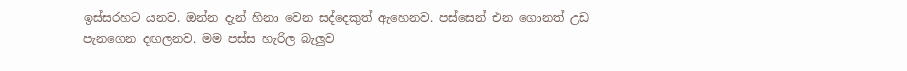ඉස්සරහට යනව. ඔන්න දැන් හිනා වෙන සද්දෙකුත් ඇහෙනව. පස්සෙන් එන ගොනත් උඩ පැනගෙන දඟලනව. මම පස්ස හැරිල බැලුව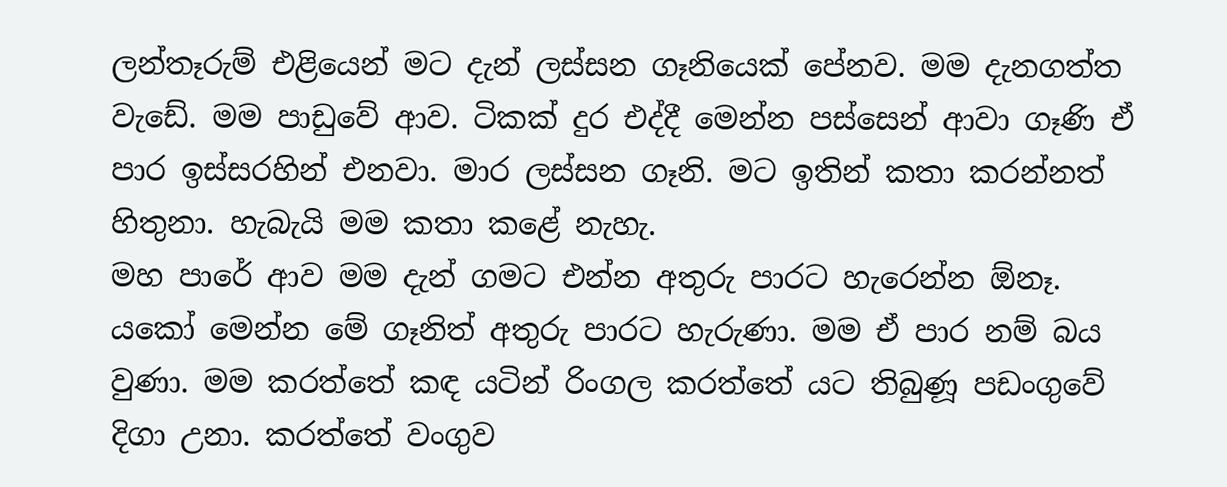ලන්තෑරුම් එළියෙන් මට දැන් ලස්සන ගෑනියෙක් පේනව. මම දැනගත්ත වැඩේ. මම පාඩුවේ ආව. ටිකක් දුර එද්දී මෙන්න පස්සෙන් ආවා ගෑණි ඒ පාර ඉස්සරහින් එනවා. මාර ලස්සන ගෑනි. මට ඉතින් කතා කරන්නත් හිතුනා. හැබැයි මම කතා කළේ නැහැ.
මහ පාරේ ආව මම දැන් ගමට එන්න අතුරු පාරට හැරෙන්න ඕනෑ. යකෝ මෙන්න මේ ගෑනිත් අතුරු පාරට හැරුණා. මම ඒ පාර නම් බය වුණා. මම කරත්තේ කඳ යටින් රිංගල කරත්තේ යට තිබුණූ පඩංගුවේ දිගා උනා. කරත්තේ වංගුව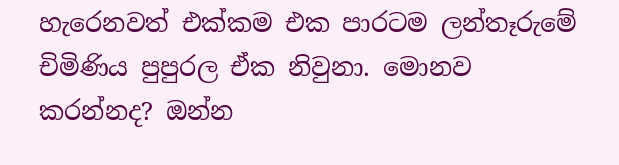හැරෙනවත් එක්කම එක පාරටම ලන්තෑරුමේ චිමිණිය පුපුරල ඒක නිවුනා. මොනව කරන්නද? ඔන්න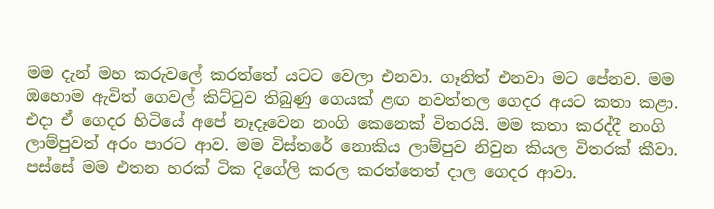මම දැන් මහ කරුවලේ කරත්තේ යටට වෙලා එනවා. ගෑනිත් එනවා මට පේනව. මම ඔහොම ඇවිත් ගෙවල් කිට්ටුව තිබුණු ගෙයක් ළඟ නවත්තල ගෙදර අයට කතා කළා. එද‌ා ඒ ගෙදර හිටියේ අපේ නෑදෑවෙන නංගි කෙනෙක් විතරයි. මම කතා කරද්දී නංගි ලාම්පුවත් අරං පාරට ආව. මම විස්තරේ නොකිය ලාම්පුව නිවුන කියල විතරක් කීවා. පස්සේ මම එතන හරක් ටික දිගේලි කරල කරත්තෙත් ද‌ාල ගෙදර ආවා.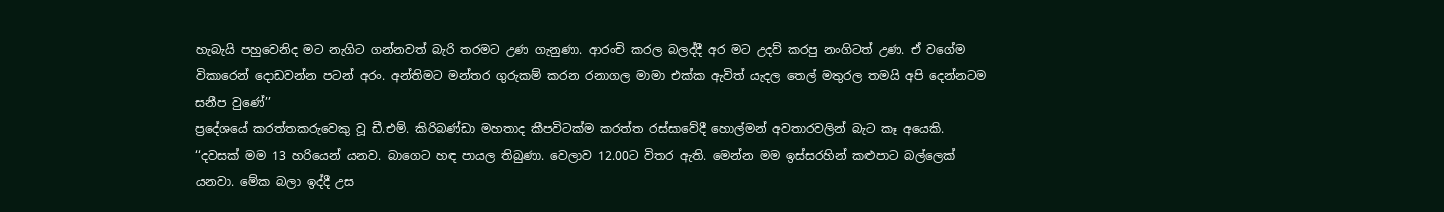හැබැයි පහුවෙනිද මට නැගිට ගන්නවත් බැරි තරමට උණ ගැනුණා. ආරංචි කරල බලද්දී අර මට උදව් කරපු නංගිටත් උණ. ඒ වගේම විකාරෙන් දොඩවන්න පටන් අරං. අන්තිමට මන්තර ගුරුකම් කරන රනාගල මාමා එක්ක ඇවිත් යැදල තෙල් මතුරල තමයි අපි දෙන්නටම සනීප වුණේ’’
ප්‍රදේශයේ කරත්තකරුවෙකු වූ ඩී.එම්. කිරිබණ්ඩා මහතාද කීපවිටක්ම කරත්ත රස්සාවේදී හොල්මන් අවතාරවලින් බැට කෑ අයෙකි.
‘‘දවසක් මම 13 හරියෙන් යනව. බාගෙට හඳ පායල තිබුණා. වෙලාව 12.00ට විතර ඇති. මෙන්න මම ඉස්සරහින් කළුපාට බල්ලෙක් යනවා. මේක බලා ඉද්දී උස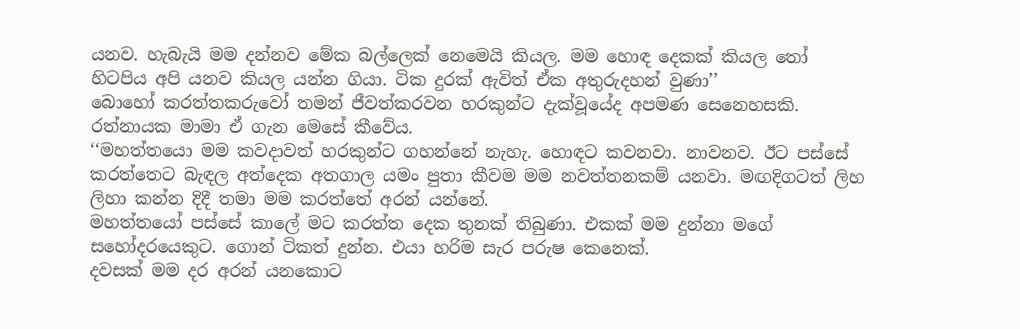යනව. හැබැයි මම දන්නව මේක බල්ලෙක් නෙමෙයි කියල. මම හොඳ දෙකක් කියල තෝ හිටපිය අපි යනව කියල යන්න ගියා. ටික දුරක් ඇවිත් ඒක අතුරුදහන් වුණා’’
බොහෝ කරත්තකරුවෝ තමන් ජීවත්කරවන හරකුන්ට දැක්වූයේද අපමණ සෙනෙහසකි. රත්නායක මාමා ඒ ගැන මෙසේ කීවේය.
‘‘මහත්තයො මම කවද‌ාවත් හරකුන්ට ගහන්නේ නැහැ. හොඳට කවනවා. නාවනව. ඊට පස්සේ කරත්තෙට බැඳල අත්දෙක අතගාල යමං පුතා කීවම මම නවත්තනකම් යනවා. මඟදිගටත් ලිහ ලිහා කන්න දිදී තමා මම කරත්තේ අරන් යන්නේ.
මහත්තයෝ පස්සේ කාලේ මට කරත්ත දෙක තුනක් තිබුණා. එකක් මම දුන්නා මගේ සහෝදරයෙකුට. ගොන් ටිකත් දුන්න. එයා හරිම සැර පරුෂ කෙනෙක්.
දවසක් මම දර අරන් යනකොට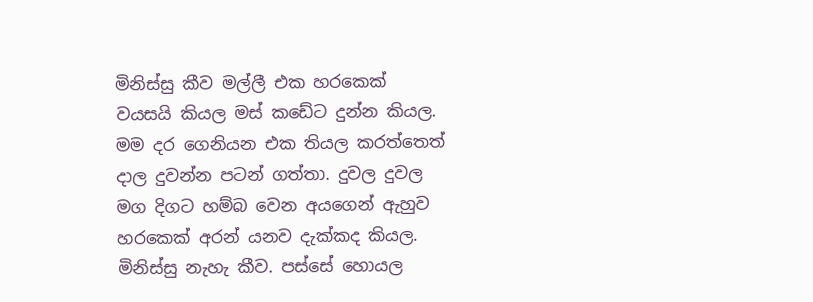මිනිස්සු කීව මල්ලී එක හරකෙක් වයසයි කියල මස් කඩේට දුන්න කියල. මම දර ගෙනියන එක තියල කරත්තෙත් ද‌ාල දුවන්න පටන් ගත්තා. දුවල දුවල මග දිගට හම්බ වෙන අයගෙන් ඇහුව හරකෙක් අරන් යනව දැක්කද කියල. මිනිස්සු නැහැ කීව. පස්සේ හොයල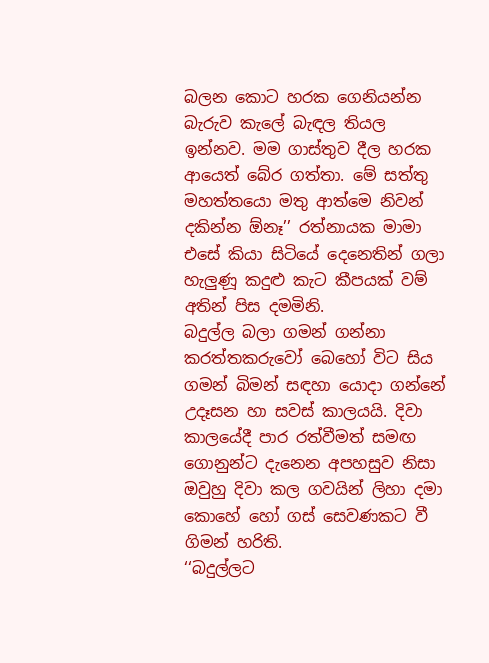බලන කොට හරක ගෙනියන්න බැරුව කැලේ බැඳල තියල ඉන්නව. මම ගාස්තුව දීල හරක ආයෙත් බේර ගත්තා. මේ සත්තු මහත්තයො මතු ආත්මෙ නිවන් දකින්න ඕනෑ’’ රත්නායක මාමා එසේ කියා සිටියේ දෙනෙතින් ගලා හැලුණූ කදුළු කැට කීපයක් වම් අතින් පිස දමමිනි.
බදුල්ල බලා ගමන් ගන්නා කරත්තකරුවෝ බෙහෝ විට සිය ගමන් බිමන් සඳහා යොද‌ා ගන්නේ උදෑසන හා සවස් කාලයයි. දිවා කාලයේදී පාර රත්වීමත් සමඟ ගොනුන්ට දැනෙන අපහසුව නිසා ඔවුහු දිවා කල ගවයින් ලිහා දමා කොහේ හෝ ගස් සෙවණකට වී ගිමන් හරිති.
‘‘බදුල්ලට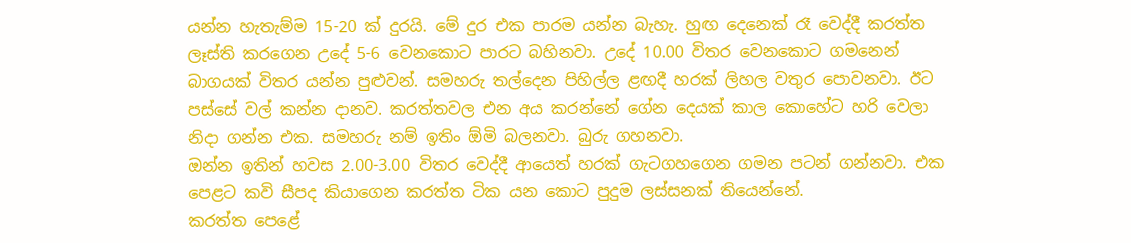යන්න හැතැම්ම 15-20 ක් දුරයි. මේ දුර එක පාරම යන්න බැහැ. හුඟ දෙනෙක් රෑ වෙද්දී කරත්ත ලෑස්ති කරගෙන උදේ 5-6 වෙනකොට පාරට බහිනවා. උදේ 10.00 විතර වෙනකොට ගමනෙන් බාගයක් විතර යන්න පුළුවන්. සමහරු තල්දෙන පිහිල්ල ළඟදී හරක් ලිහල වතුර පොවනවා. ඊට පස්සේ වල් කන්න දානව. කරත්තවල එන අය කරන්නේ ගේන දෙයක් කාල කොහේට හරි වෙලා නිදා ගන්න එක. සමහරු නම් ඉතිං ඕමි බලනවා. බුරු ගහනවා.
ඔන්න ඉතින් හවස 2.00-3.00 විතර වෙද්දී ආයෙත් හරක් ගැටගහගෙන ගමන පටන් ගන්නවා. එක පෙළට කවි සීපද කියාගෙන කරත්ත ටික යන කොට පුදුම ලස්සනක් තියෙන්නේ.
කරත්ත පෙළේ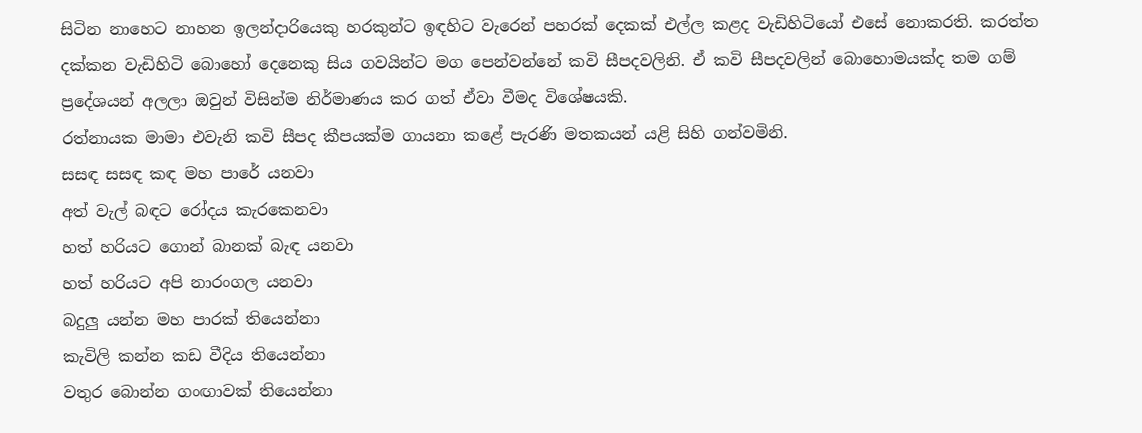සිටින නාහෙට නාහන ඉලන්ද‌ාරියෙකු හරකුන්ට ඉඳහිට වැරෙන් පහරක් දෙකක් එල්ල කළද වැඩිහිටියෝ එසේ නොකරති. කරත්ත දක්කන වැඩිහිටි බොහෝ දෙනෙකු සිය ගවයින්ට මග පෙන්වන්නේ කවි සීපදවලිනි. ඒ කවි සීපදවලින් බොහොමයක්ද තම ගම් ප්‍රදේශයන් අලලා ඔවුන් විසින්ම නිර්මාණය කර ගත් ඒවා වීමද විශේෂයකි.
රත්නායක මාමා එවැනි කවි සීපද කීපයක්ම ගායනා කළේ පැරණි මතකයන් යළි සිහි ගන්වමිනි.
සසඳ සසඳ කඳ මහ පාරේ යනවා
අත් වැල් බඳට රෝදය කැරකෙනවා
හත් හරියට ගොන් බානක් බැඳ යනවා
හත් හරියට අපි නාරංගල යනවා
බදුලු යන්න මහ පාරක් තියෙන්නා
කැවිලි කන්න කඩ වීදිය තියෙන්නා
වතුර බොන්න ගංඟාවක් තියෙන්නා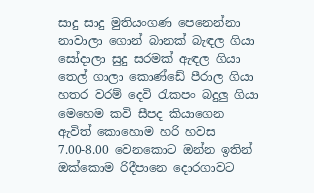සාදු සාදු මුතියංගණ පෙනෙන්නා
නාවාලා ගොන් බානක් බැඳල ගියා
සෝදාලා සුදු සරමක් ඇඳල ගියා
තෙල් ගාලා කොණ්ඩේ පීරාල ගියා
හතර වරම් දෙවි රැකපං බදුලු ගියා
මෙහෙම කවි සීපද කියාගෙන ඇවිත් කොහොම හරි හවස 7.00-8.00 වෙනකොට ඔන්න ඉතින් ඔක්කොම රිදීපානෙ දොරගාවට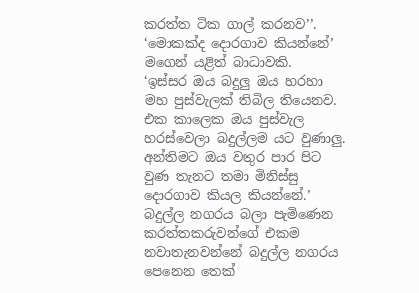කරත්ත ටික ගාල් කරනව’’.
‘මොකක්ද දොරගාව කියන්නේ’ මගෙන් යළිත් බාධාවකි.
‘ඉස්සර ඔය බදුලු ඔය හරහා මහ පුස්වැලක් තිබිල තියෙනව. එක කාලෙක ඔය පුස්වැල හරස්වෙලා බදුල්ලම යට වුණාලු. අන්තිමට ඔය වතුර පාර පිට වුණ තැනට තමා මිනිස්සු දොරගාව කියල කියන්නේ.’
බදුල්ල නගරය බලා පැමිණෙන කරත්තකරුවන්ගේ එකම නවාතැනවන්නේ බදුල්ල නගරය පෙනෙන තෙක්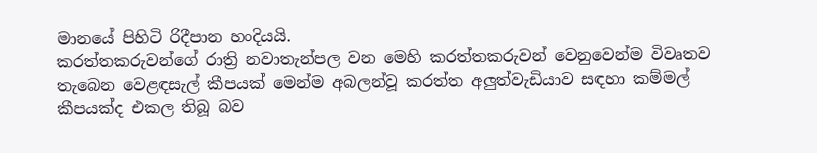මානයේ පිහිටි රිදීපාන හංදියයි.
කරත්තකරුවන්ගේ රාත්‍රි නවාතැන්පල වන මෙහි කරත්තකරුවන් වෙනුවෙන්ම විවෘතව තැබෙන වෙළඳසැල් කීපයක් මෙන්ම අබලන්වූ කරත්ත අලුත්වැඩියාව සඳහා කම්මල් කීපයක්ද එකල තිබූ බව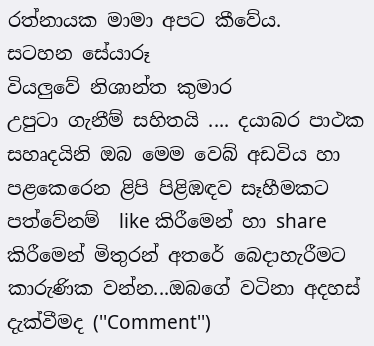රත්නායක මාමා අපට කීවේය.
සටහන සේයාරූ
වියලුවේ නිශාන්ත කුමාර
උපුටා ගැනීම් සහිතයි .... දයාබර පාථක සහෘදයිනි ඔබ මෙම වෙබ් අඩවිය හා පළකෙරෙන ළිපි පිළිඹඳව සෑහීමකට පත්වේනම්  like කිරීමෙන් හා share කිරීමෙන් මිතුරන් අතරේ බෙදාහැරීමට කාරුණික වන්න...ඔබගේ වටිනා අදහස් දැක්වීමද (''Comment'')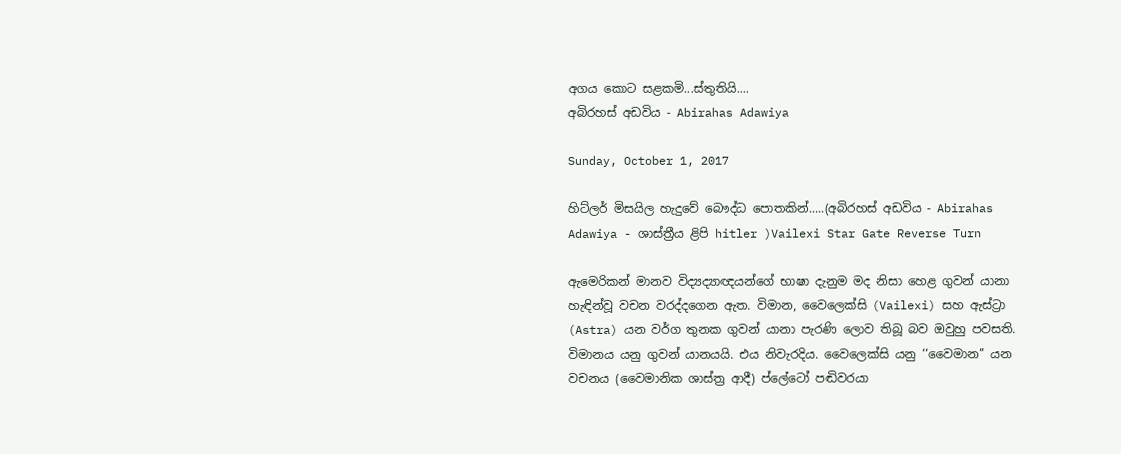අගය කොට සළකමි...ස්තුතියි....
අබිරහස් අඩවිය - Abirahas Adawiya

Sunday, October 1, 2017

හිට්ලර් මිසයිල හැදුවේ බෞද්ධ පොතකින්.....(අබිරහස් අඩවිය - Abirahas Adawiya - ශාස්ත්‍රීය ළිපි hitler )Vailexi Star Gate Reverse Turn

ඇමෙරිකන් මානව විද්‍යද්‍යාඥයන්ගේ භාෂා දැනුම මද නිසා හෙළ ගුවන් යානා හැඳින්වූ වචන වරද්දගෙන ඇත. විමාන, වෛලෙක්සි (Vailexi) සහ ඇස්ට්‍රා (Astra) යන වර්ග තුනක ගුවන් යානා පැරණි ලොව තිබූ බව ඔවුහු පවසති. විමානය යනු ගුවන් යානයයි. එය නිවැරදිය. වෛලෙක්සි යනු ‘‘වෛමාන’’ යන වචනය (වෛමානික ශාස්ත්‍ර ආදී) ප්ලේටෝ පඬිවරයා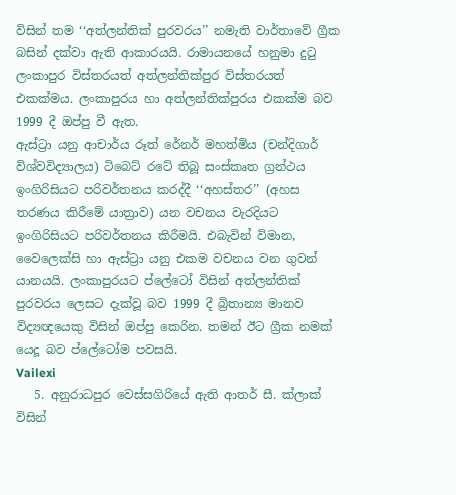විසින් තම ‘‘අත්ලන්තික් පුරවරය’’ නමැති වාර්තාවේ ග්‍රීක බසින් දක්වා ඇති ආකාරයයි. රාමායනයේ හනුමා දුටු ලංකාපුර විස්තරයත් අත්ලන්තික්පුර විස්තරයත් එකක්මය. ලංකාපුරය හා අත්ලන්තික්පුරය එකක්ම බව 1999 දී ඔප්පු වී ඇත.
ඇස්ට්‍රා යනු ආචාර්ය රූත් රේනර් මහත්මිය (චන්දිගාර් විශ්වවිද්‍යාලය) ටිබෙට් රටේ තිබූ සංස්කෘත ග්‍රන්ථය ඉංගිරිසියට පරිවර්තනය කරද්දී ‘‘අහස්තර’’ (අහස තරණය කිරීමේ යාත්‍රාව) යන වචනය වැරදියට ඉංගිරිසියට පරිවර්තනය කිරීමයි. එබැවින් විමාන, වෛලෙක්සි හා ඇස්ට්‍රා යනු එකම වචනය වන ගුවන් යානයයි. ලංකාපුරයට ප්ලේටෝ විසින් අත්ලන්තික් පුරවරය ලෙසට දැක්වූ බව 1999 දී බ්‍රිතාන්‍ය මානව විද්‍යඥයෙකු විසින් ඔප්පු කෙරින. තමන් ඊට ග්‍රීක නමක් යෙදූ බව ප්ලේටෝම පවසයි.
Vailexi
   5. අනුරාධපුර වෙස්සගිරියේ ඇති ආතර් සී. ක්ලාක් විසින්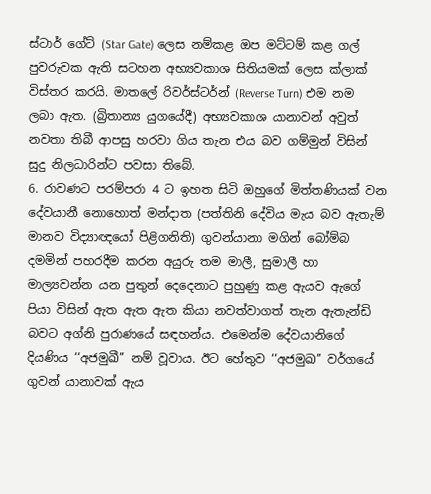ස්ටාර් ගේට් (Star Gate) ලෙස නම්කළ ඔප මට්ටම් කළ ගල් පුවරුවක ඇති සටහන අභ්‍යවකාශ සිතියමක් ලෙස ක්ලාක් විස්තර කරයි. මාතලේ රිවර්ස්ටර්න් (Reverse Turn) එම නම ලබා ඇත. (බ්‍රිතාන්‍ය යුගයේදී) අභ්‍යවකාශ යානාවන් අවුත් නවතා තිබී ආපසු හරවා ගිය තැන එය බව ගම්මුන් විසින් සුදු නිලධාරින්ට පවසා තිබේ.
6. රාවණට පරම්පරා 4 ට ඉහත සිටි ඔහුගේ මිත්තණියක් වන දේවයානී නොහොත් මන්දාත (පත්තිනි දේවිය මැය බව ඇතැම් මානව විද්‍යාඥයෝ පිළිගනිති) ගුවන්යානා මගින් බෝම්බ දමමින් පහරදීම කරන අයුරු තම මාලී, සුමාලී හා මාල්‍යවන්න යන පුතුන් දෙදෙනාට පුහුණු කළ ඇයව ඇගේ පියා විසින් ඇත ඇත ඇත කියා නවත්වාගත් තැන ඇතැන්ඩි බවට අග්නි පුරාණයේ සඳහන්ය. එමෙන්ම දේවයානිගේ දියණිය ‘‘අජමුඛී’’ නම් වූවාය. ඊට හේතුව ‘‘අජමුඛ’’ වර්ගයේ ගුවන් යානාවක් ඇය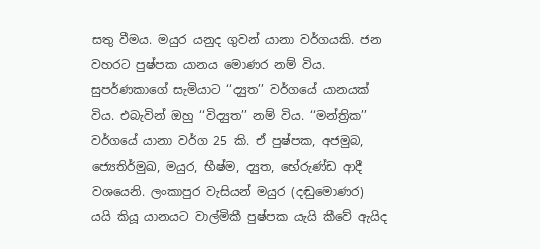සතු වීමය. මයුර යනුද ගුවන් යානා වර්ගයකි. ජන වහරට පුෂ්පක යානය මොණර නම් විය. සුපර්ණකාගේ සැමියාට ‘‘ද්‍යුත’’ වර්ගයේ යානයක් විය. එබැවින් ඔහු ‘‘විද්‍යුත’’ නම් විය. ‘‘මන්ත්‍රික’’ වර්ගයේ යානා වර්ග 25 කි. ඒ පුෂ්පක, අජමුබ, ජ්‍යෙතිර්මුඛ, මයුර, භීෂ්ම, ද්‍යුත, භේරුණ්ඩ ආදී වශයෙනි. ලංකාපුර වැසියන් මයුර (දඬුමොණර) යයි කියූ යානයට වාල්මිකී පුෂ්පක යැයි කීවේ ඇයිද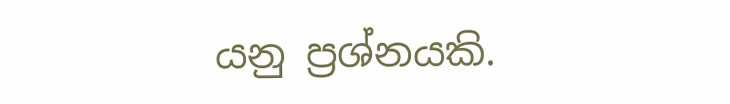යනු ප්‍රශ්නයකි.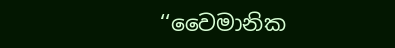‘‘වෛමානික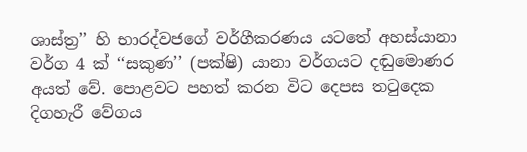ශාස්ත්‍ර’’ හි භාරද්වජගේ වර්ගීකරණය යටතේ අහස්යානා වර්ග 4 ක් ‘‘සකුණ’’ (පක්ෂි) යානා වර්ගයට දඬුමොණර අයත් වේ. පොළවට පහත් කරන විට දෙපස තටුදෙක දිගහැරී වේගය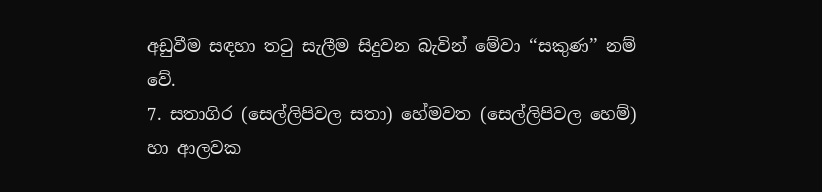අඩුවීම සඳහා තටු සැලීම සිදුවන බැවින් මේවා ‘‘සකුණ’’ නම් වේ.
7. සතාගිර (සෙල්ලිපිවල සතා) හේමවත (සෙල්ලිපිවල හෙම්) හා ආලවක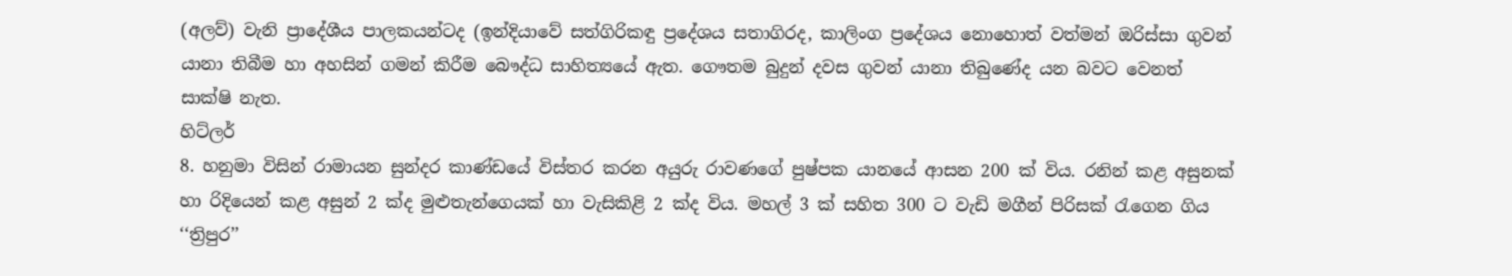(අලව්) වැනි ප්‍රාදේශීය පාලකයන්ටද (ඉන්දියාවේ සත්ගිරිකඳු ප්‍රදේශය සතාගිරද, කාලිංග ප්‍රදේශය නොහොත් වත්මන් ඔරිස්සා ගුවන් යානා තිබීම හා අහසින් ගමන් කිරීම බෞද්ධ සාහිත්‍යයේ ඇත. ගෞතම බුදුන් දවස ගුවන් යානා තිබුණේද යන බවට වෙනත් සාක්ෂි නැත.
හිට්ලර්
8. හනුමා විසින් රාමායන සුන්දර කාණ්ඩයේ විස්තර කරන අයුරු රාවණගේ පුෂ්පක යානයේ ආසන 200 ක් විය. රනින් කළ අසුනක් හා රිදියෙන් කළ අසුන් 2 ක්ද මුළුතැන්ගෙයක් හා වැසිකිළි 2 ක්ද විය. මහල් 3 ක් සහිත 300 ට වැඩි මගීන් පිරිසක් රැගෙන ගිය ‘‘ත්‍රිපුර’’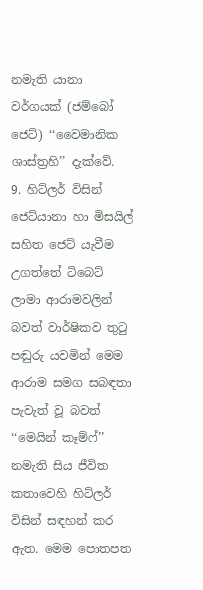නමැති යානා වර්ගයක් (ජම්බෝ ජෙට්) ‘‘වෛමානික ශාස්ත්‍රහි’’ දැක්වේ.
9. හිට්ලර් විසින් ජෙට්යානා හා මිසයිල් සහිත ජෙට් යැවීම උගත්තේ ටිබෙට් ලාමා ආරාමවලින් බවත් වාර්ෂිකව තුටු පඬුරු යවමින් මෙම ආරාම සමග සබඳතා පැවැත් වූ බවත් ‘‘මෙයින් කෑම්ෆ්’’ නමැති සිය ජීවිත කතාවෙහි හිට්ලර් විසින් සඳහන් කර ඇත. මෙම පොතපත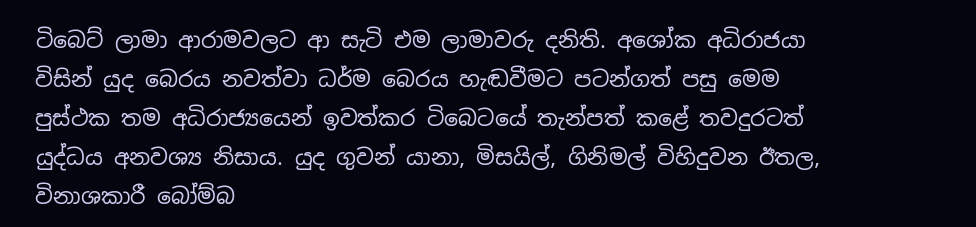ටිබෙට් ලාමා ආරාමවලට ආ සැටි එම ලාමාවරු දනිති. අශෝක අධිරාජයා විසින් යුද බෙරය නවත්වා ධර්ම බෙරය හැඬවීමට පටන්ගත් පසු මෙම පුස්ථක තම අධිරාජ්‍යයෙන් ඉවත්කර ටිබෙටයේ තැන්පත් කළේ තවදුරටත් යුද්ධය අනවශ්‍ය නිසාය. යුද ගුවන් යානා, මිසයිල්, ගිනිමල් විහිදුවන ඊතල, විනාශකාරී බෝම්බ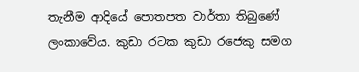තැනීම ආදියේ පොතපත වාර්තා තිබුණේ ලංකාවේය. කුඩා රටක කුඩා රජෙකු සමග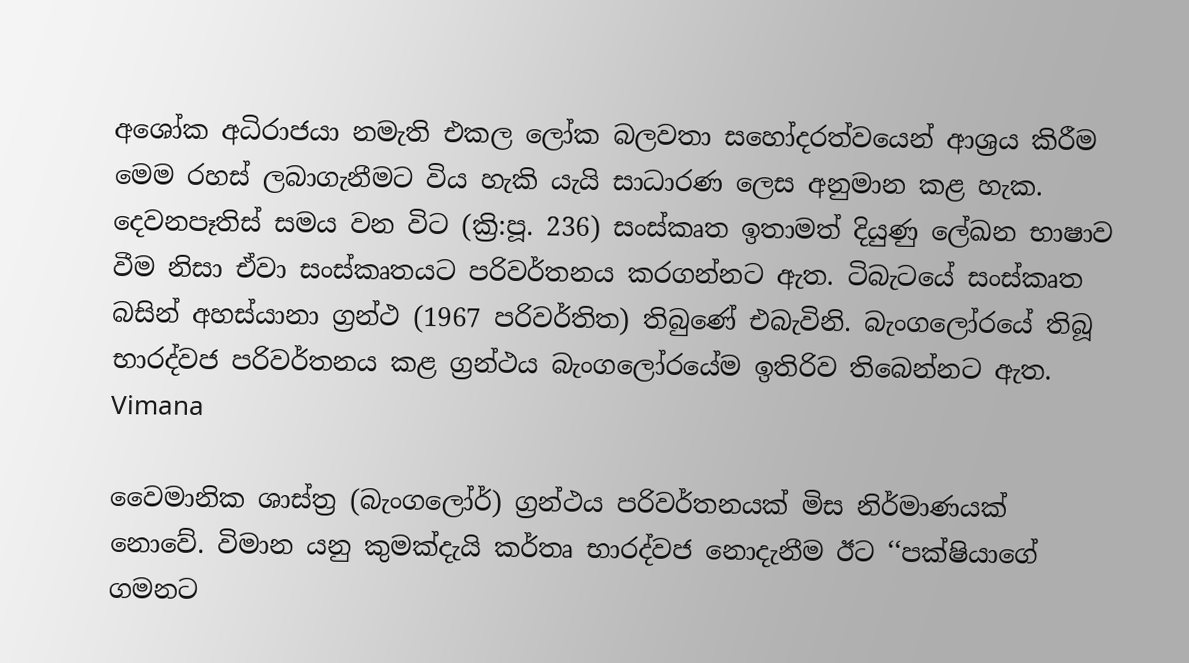අශෝක අධිරාජයා නමැති එකල ලෝක බලවතා සහෝදරත්වයෙන් ආශ්‍රය කිරීම මෙම රහස් ලබාගැනීමට විය හැකි යැයි සාධාරණ ලෙස අනුමාන කළ හැක. දෙවනපෑතිස් සමය වන විට (ක්‍රි:පූ. 236) සංස්කෘත ඉතාමත් දියුණු ලේඛන භාෂාව වීම නිසා ඒවා සංස්කෘතයට පරිවර්තනය කරගන්නට ඇත. ටිබැටයේ සංස්කෘත බසින් අහස්යානා ග්‍රන්ථ (1967 පරිවර්තිත) තිබුණේ එබැවිනි. බැංගලෝරයේ තිබූ භාරද්වජ පරිවර්තනය කළ ග්‍රන්ථය බැංගලෝරයේම ඉතිරිව තිබෙන්නට ඇත.
Vimana

වෛමානික ශාස්ත්‍ර (බැංගලෝර්) ග්‍රන්ථය පරිවර්තනයක් මිස නිර්මාණයක් නොවේ. විමාන යනු කුමක්දැයි කර්තෘ භාරද්වජ නොදැනීම ඊට ‘‘පක්ෂියාගේ ගමනට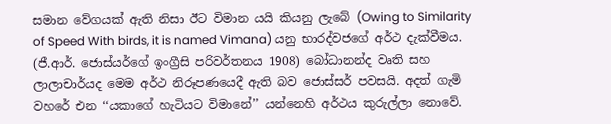සමාන වේගයක් ඇති නිසා ඊට විමාන යයි කියනු ලැබේ (Owing to Similarity of Speed With birds, it is named Vimana) යනු භාරද්වජගේ අර්ථ දැක්වීමය. (ජී.ආර්. ජොස්යර්ගේ ඉංග්‍රීසි පරිවර්තනය 1908) බෝධානන්ද වෘති සහ ලාලාචාර්යද මෙම අර්ථ නිරූපණයෙදී ඇති බව ජොස්සර් පවසයි. අදත් ගැමි වහරේ එන ‘‘යකාගේ හැටියට විමානේ’’ යන්නෙහි අර්ථය කුරුල්ලා නොවේ.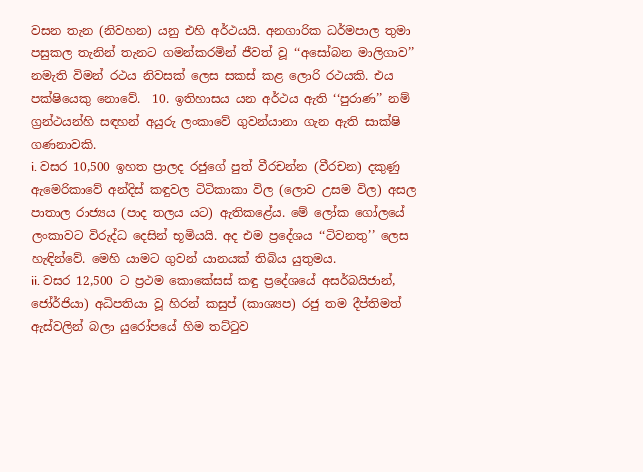වසන තැන (නිවහන) යනු එහි අර්ථයයි. අනගාරික ධර්මපාල තුමා පසුකල තැනින් තැනට ගමන්කරමින් ජීවත් වූ ‘‘අසෝබන මාලිගාව’’ නමැති විමන් රථය නිවසක් ලෙස සකස් කළ ලොරි රථයකි. එය පක්ෂියෙකු නොවේ.  10. ඉතිහාසය යන අර්ථය ඇති ‘‘පුරාණ’’ නම් ග්‍රන්ථයන්හි සඳහන් අයුරු ලංකාවේ ගුවන්යානා ගැන ඇති සාක්ෂි ගණනාවකි.
i. වසර 10,500 ඉහත ප්‍රාලද රජුගේ පුත් වීරචන්න (වීරචන) දකුණු ඇමෙරිකාවේ අන්දිස් කඳුවල ටිටිකාකා විල (ලොව උසම විල) අසල පාතාල රාජ්‍යය (පාද තලය යට) ඇතිකළේය. මේ ලෝක ගෝලයේ ලංකාවට විරුද්ධ දෙසින් භූමියයි. අද එම ප්‍රදේශය ‘‘ටිවනතු’’ ලෙස හැඳින්වේ. මෙහි යාමට ගුවන් යානයක් තිබිය යුතුමය.
ii. වසර 12,500 ට ප්‍රථම කොකේසස් කඳු ප්‍රදේශයේ අසර්බයිජාන්, ජෝර්ජියා) අධිපතියා වූ හිරන් කසුප් (කාශ්‍යප) රජු තම දීප්තිමත් ඇස්වලින් බලා යුරෝපයේ හිම තට්ටුව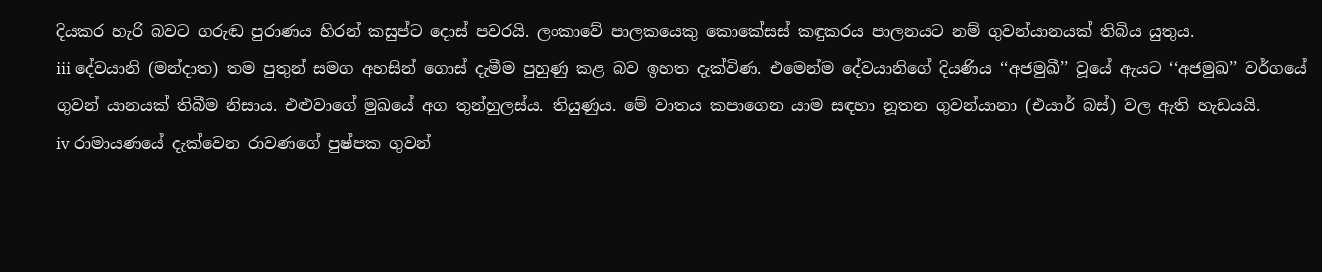දියකර හැරි බවට ගරුඬ පුරාණය හිරන් කසුප්ට දොස් පවරයි. ලංකාවේ පාලකයෙකු කොකේසස් කඳුකරය පාලනයට නම් ගුවන්යානයක් තිබිය යුතුය.
iii දේවයානි (මන්දාත) තම පුතුන් සමග අහසින් ගොස් දැමීම පුහුණු කළ බව ඉහත දැක්විණ. එමෙන්ම දේවයානිගේ දියණිය ‘‘අජමුඛී’’ වූයේ ඇයට ‘‘අජමුඛ’’ වර්ගයේ ගුවන් යානයක් තිබීම නිසාය. එළුවාගේ මුඛයේ අග තුන්හුලස්ය. තියුණුය. මේ වාතය කපාගෙන යාම සඳහා නූතන ගුවන්යානා (එයාර් බස්) වල ඇති හැඩයයි.
iv රාමායණයේ දැක්වෙන රාවණගේ පුෂ්පක ගුවන්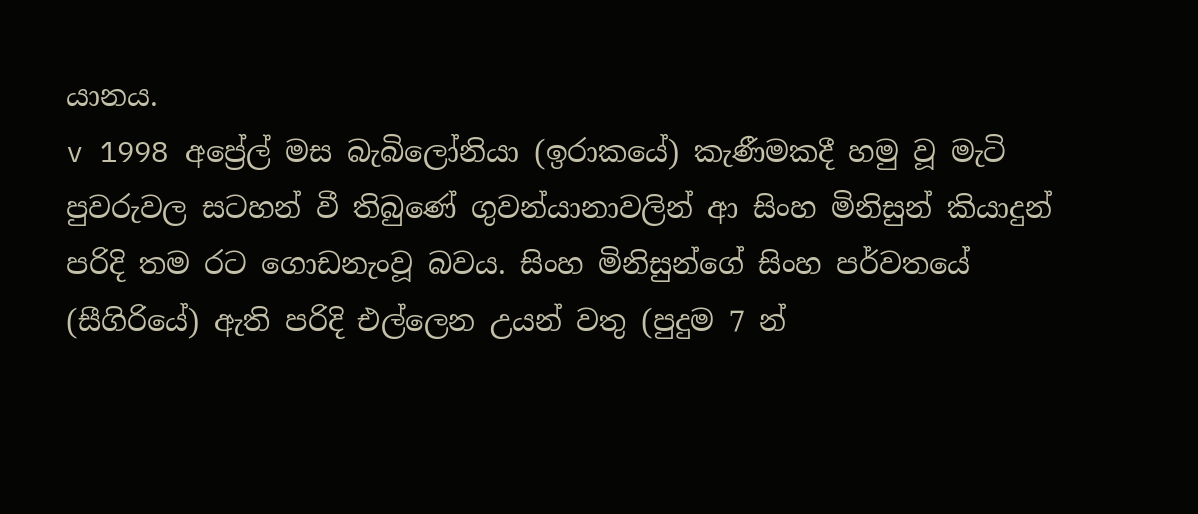යානය.
v 1998 අප්‍රේල් මස බැබිලෝනියා (ඉරාකයේ) කැණීමකදී හමු වූ මැටි පුවරුවල සටහන් වී තිබුණේ ගුවන්යානාවලින් ආ සිංහ මිනිසුන් කියාදුන් පරිදි තම රට ගොඩනැංවූ බවය. සිංහ මිනිසුන්ගේ සිංහ පර්වතයේ (සීගිරියේ) ඇති පරිදි එල්ලෙන උයන් වතු (පුදුම 7 න්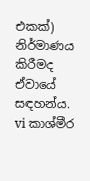එකක්) නිර්මාණය කිරීමද ඒවායේ සඳහන්ය.
vi කාශ්මීර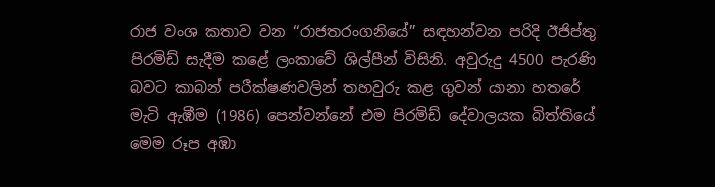රාජ වංශ කතාව වන ‘‘රාජතරංගනියේ’’ සඳහන්වන පරිදි ඊජිප්තු පිරමිඩ් සැදීම කළේ ලංකාවේ ශිල්පීන් විසිනි. අවුරුදු 4500 පැරණි බවට කාබන් පරීක්ෂණවලින් තහවුරු කළ ගුවන් යානා හතරේ මැටි ඇඹීම (1986) පෙන්වන්නේ එම පිරමිඩ් දේවාලයක බිත්තියේ මෙම රූප අඹා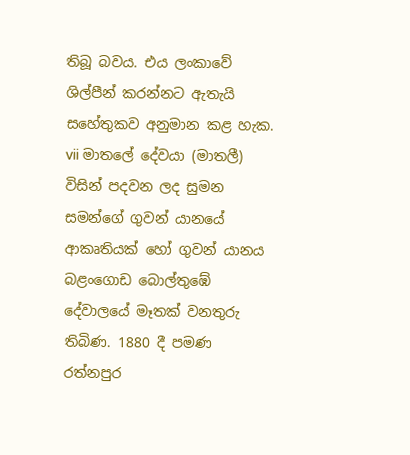තිබූ බවය. එය ලංකාවේ ශිල්පීන් කරන්නට ඇතැයි සහේතුකව අනුමාන කළ හැක.
vii මාතලේ දේවයා (මාතලී) විසින් පදවන ලද සුමන සමන්ගේ ගුවන් යානයේ ආකෘතියක් හෝ ගුවන් යානය බළංගොඩ බොල්තුඹේ දේවාලයේ මෑතක් වනතුරු තිබිණ. 1880 දී පමණ රත්නපුර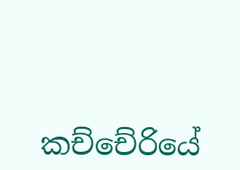කච්චේරියේ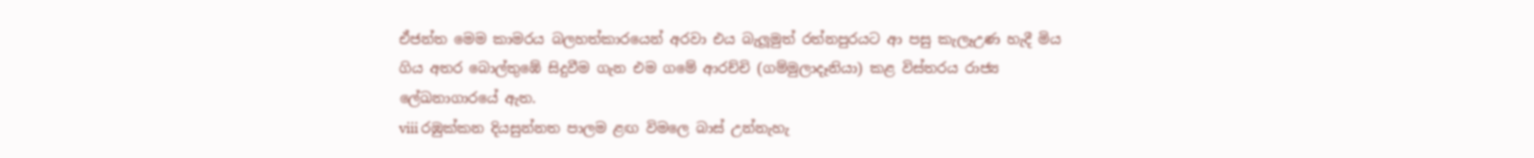ඒජන්ත මෙම කාමරය බලහත්කාරයෙන් අරවා එය බැලූමුත් රත්නපුරයට ආ පසු කැලෑඋණ හැදී මිය ගිය අතර බොල්තුඹේ සිදුවීම ගැන එම ගමේ ආරච්චි (ගම්මුලාදෑනියා) කළ විස්තරය රාජ්‍ය ලේඛනාගාරයේ ඇත.
viii රඹුක්කන දියසුන්නත පාලම ළඟ විමලෙ බාස් උන්නැහැ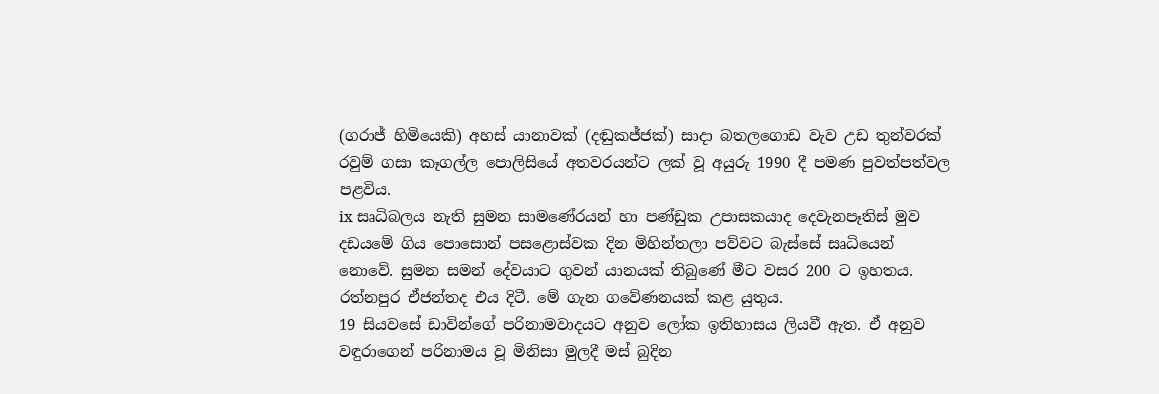(ගරාජ් හිමියෙකි) අහස් යානාවක් (දඬුකජ්ජක්) සාදා බතලගොඩ වැව උඩ තුන්වරක් රවුම් ගසා කෑගල්ල පොලිසියේ අතවරයන්ට ලක් වූ අයුරු 1990 දී පමණ පුවත්පත්වල පළවිය.
ix සෘධිබලය නැති සුමන සාමණේරයන් හා පණ්ඩුක උපාසකයාද දෙවැනපෑතිස් මුව දඩයමේ ගිය පොසොන් පසළොස්වක දින මිහින්තලා පව්වට බැස්සේ සෘධියෙන් නොවේ. සුමන සමන් දේවයාට ගුවන් යානයක් තිබුණේ මීට වසර 200 ට ඉහතය. රත්නපුර ඒජන්තද එය දිටී. මේ ගැන ගවේණනයක් කළ යුතුය.
19 සියවසේ ඩාවින්ගේ පරිනාමවාදයට අනුව ලෝක ඉතිහාසය ලියවී ඇත. ඒ අනුව වඳුරාගෙන් පරිනාමය වූ මිනිසා මුලදී මස් බුදින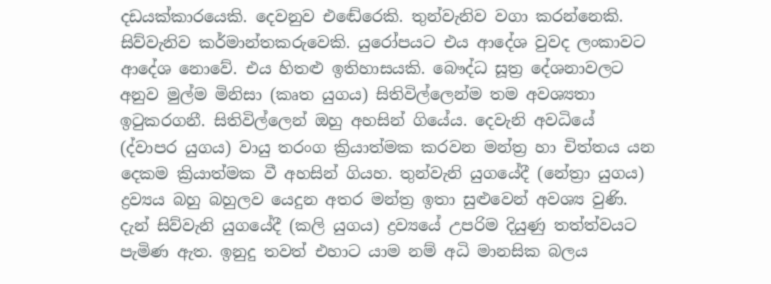දඩයක්කාරයෙකි. දෙවනුව එඬේරෙකි. තුන්වැනිව වගා කරන්නෙකි. සිව්වැනිව කර්මාන්තකරුවෙකි. යුරෝපයට එය ආදේශ වුවද ලංකාවට ආදේශ නොවේ. එය හිතළු ඉතිහාසයකි. බෞද්ධ සූත්‍ර දේශනාවලට අනුව මුල්ම මිනිසා (කෘත යුගය) සිතිවිල්ලෙන්ම තම අවශ්‍යතා ඉටුකරගනී. සිතිවිල්ලෙන් ඔහු අහසින් ගියේය. දෙවැනි අවධියේ (ද්වාපර යුගය) වායු තරංග ක්‍රියාත්මක කරවන මන්ත්‍ර හා චිත්තය යන දෙකම ක්‍රියාත්මක වී අහසින් ගියහ. තුන්වැනි යුගයේදී (නේත්‍රා යුගය) ද්‍රව්‍යය බහු බහුලව යෙදුන අතර මන්ත්‍ර ඉතා සුළුවෙන් අවශ්‍ය වුණි. දැන් සිව්වැනි යුගයේදී (කලි යුගය) ද්‍රව්‍යයේ උපරිම දියුණු තත්ත්වයට පැමිණ ඇත. ඉනුදු තවත් එහාට යාම නම් අධි මානසික බලය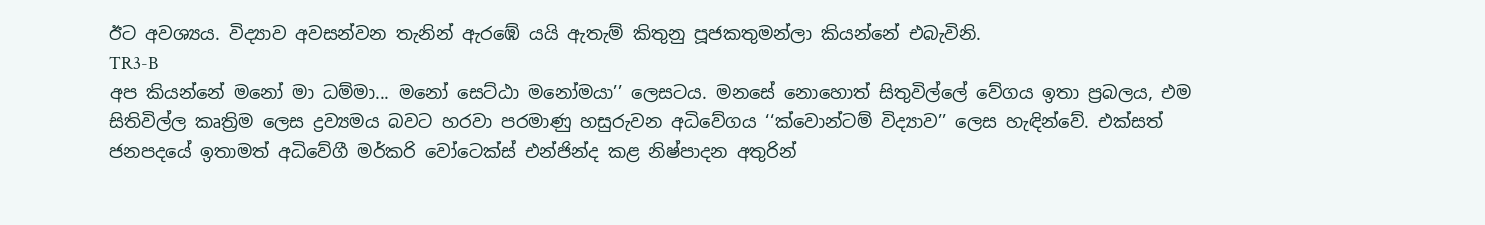ඊට අවශ්‍යය. විද්‍යාව අවසන්වන තැනින් ඇරඹේ යයි ඇතැම් කිතුනු පූජකතුමන්ලා කියන්නේ එබැවිනි.
TR3-B
අප කියන්නේ මනෝ මා ධම්මා... මනෝ සෙට්ඨා මනෝමයා’’ ලෙසටය. මනසේ නොහොත් සිතුවිල්ලේ වේගය ඉතා ප්‍රබලය, එම සිතිවිල්ල කෘත්‍රිම ලෙස ද්‍රව්‍යමය බවට හරවා පරමාණු හසුරුවන අධිවේගය ‘‘ක්වොන්ටම් විද්‍යාව’’ ලෙස හැඳින්වේ. එක්සත් ජනපදයේ ඉතාමත් අධිවේගී මර්කරි වෝටෙක්ස් එන්ජින්ද කළ නිෂ්පාදන අතුරින්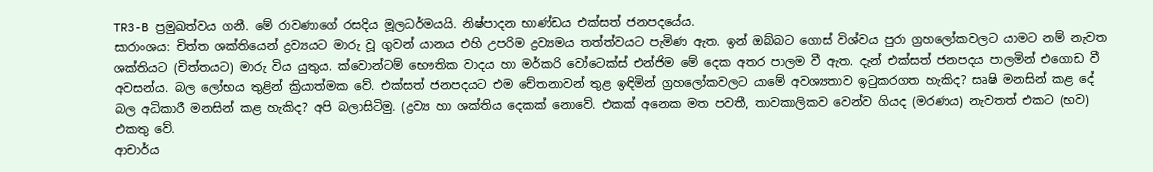TR3-B ප්‍රමුඛත්වය ගනී. මේ රාවණාගේ රසදිය මූලධර්මයයි. නිෂ්පාදන භාණ්ඩය එක්සත් ජනපදයේය.
සාරාංශය: චිත්ත ශක්තියෙන් ද්‍රව්‍යයට මාරු වූ ගුවන් යානය එහි උපරිම ද්‍රව්‍යමය තත්ත්වයට පැමිණ ඇත. ඉන් ඔබ්බට ගොස් විශ්වය පුරා ග්‍රහලෝකවලට යාමට නම් නැවත ශක්තියට (චිත්තයට) මාරු විය යුතුය. ක්වොන්ටම් භෞතික වාදය හා මර්කරි වෝටෙක්ස් එන්ජිම මේ දෙක අතර පාලම වී ඇත. දැන් එක්සත් ජනපදය පාලමින් එගොඩ වී අවසන්ය. බල ලෝභය තුළින් ක්‍රියාත්මක වේ. එක්සත් ජනපදයට එම චේතනාවන් තුළ ඉඳිමින් ග්‍රහලෝකවලට යාමේ අවශ්‍යතාව ඉටුකරගත හැකිද? සෘෂි මනසින් කළ දේ බල අධිකාරී මනසින් කළ හැකිද? අපි බලාසිටිමු. (ද්‍රව්‍ය හා ශක්තිය දෙකක් නොවේ. එකක් අනෙක මත පවතී, තාවකාලිකව වෙන්ව ගියද (මරණය) නැවතත් එකට (භව) එකතු වේ.
ආචාර්ය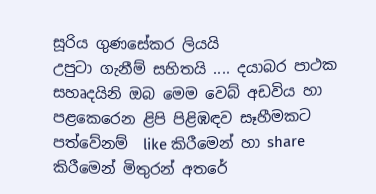සූරිය ගුණසේකර ලියයි
උපුටා ගැනීම් සහිතයි .... දයාබර පාථක සහෘදයිනි ඔබ මෙම වෙබ් අඩවිය හා පළකෙරෙන ළිපි පිළිඹඳව සෑහීමකට පත්වේනම්  like කිරීමෙන් හා share කිරීමෙන් මිතුරන් අතරේ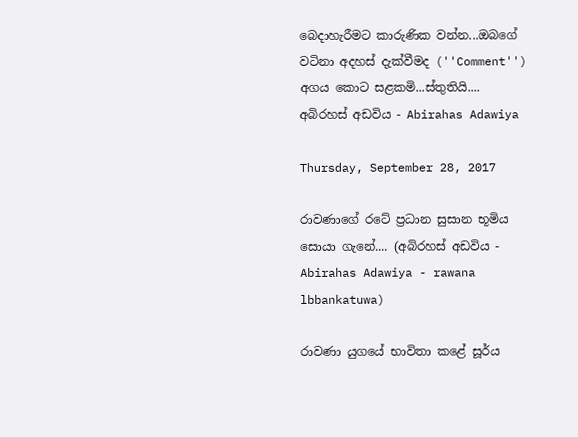බෙදාහැරීමට කාරුණික වන්න...ඔබගේ වටිනා අදහස් දැක්වීමද (''Comment'') අගය කොට සළකමි...ස්තුතියි....
අබිරහස් අඩවිය - Abirahas Adawiya

Thursday, September 28, 2017

රාවණාගේ රටේ ප්‍රධාන සුසාන භූමිය සොයා ගැනේ.... (අබිරහස් අඩවිය - Abirahas Adawiya - rawana lbbankatuwa)

රාවණා යුගයේ භාවිතා කළේ සූර්ය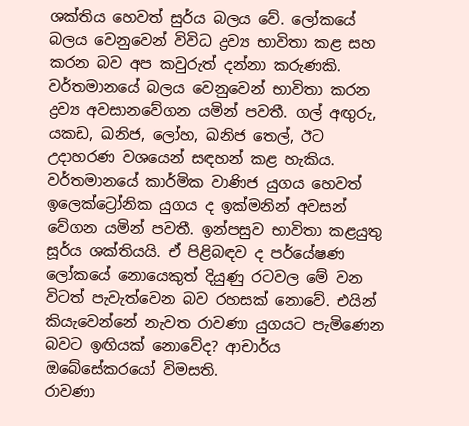ශක්තිය හෙවත් සුර්ය බලය වේ. ලෝකයේ බලය වෙනුවෙන් විවිධ ද්‍රව්‍ය භාවිතා කළ සහ කරන බව අප කවුරුත් දන්නා කරුණකි. වර්තමානයේ බලය වෙනුවෙන් භාවිතා කරන ද්‍රව්‍ය අවසානවේගන යමින් පවතී. ගල් අඟුරු, යකඩ, ඛනිජ, ලෝහ, ඛනිජ තෙල්, ඊට උදාහරණ වශයෙන් සඳහන් කළ හැකිය. වර්තමානයේ කාර්මික වාණිජ යුගය හෙවත් ඉලෙක්ට්‍රෝනික යුගය ද ඉක්මනින් අවසන් වේගන යමින් පවතී. ඉන්පසුව භාවිතා කළයුතු සූර්ය ශක්තියයි. ඒ පිළිබඳව ද පර්යේෂණ ලෝකයේ නොයෙකුත් දියුණු රටවල මේ වන විටත් පැවැත්වෙන බව රහසක් නොවේ. එයින් කියැවෙන්නේ නැවත රාවණා යුගයට පැමිණෙන බවට ඉඟියක් නොවේද? ආචාර්ය ඔබේසේකරයෝ විමසති.
රාවණා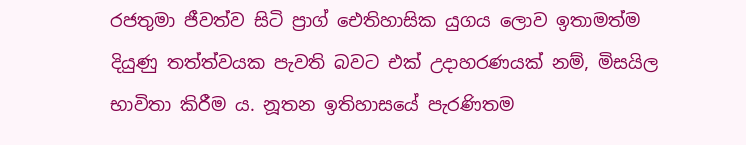රජතුමා ජීවත්ව සිටි ප්‍රාග් ඓතිහාසික යුගය ලොව ඉතාමත්ම දියුණු තත්ත්වයක පැවති බවට එක් උදාහරණයක් නම්, මිසයිල භාවිතා කිරීම ය. නූතන ඉතිහාසයේ පැරණිතම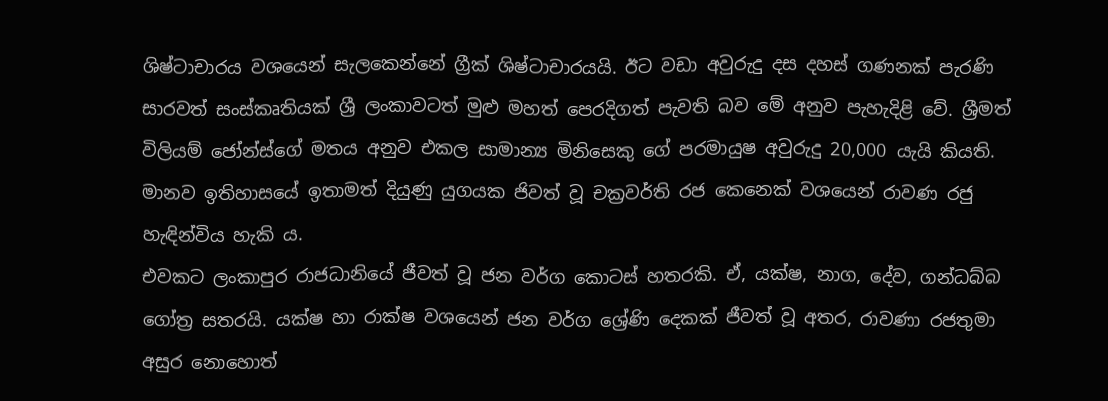ශිෂ්ටාචාරය වශයෙන් සැලකෙන්නේ ග්‍රීක් ශිෂ්ටාචාරයයි. ඊට වඩා අවුරුදු දස දහස් ගණනක් පැරණි සාරවත් සංස්කෘතියක් ශ්‍රී ලංකාවටත් මුළු මහත් පෙරදිගත් පැවති බව මේ අනුව පැහැදිළි වේ. ශ්‍රීමත් විලියම් ජෝන්ස්ගේ මතය අනුව එකල සාමාන්‍ය මිනිසෙකු ගේ පරමායුෂ අවුරුදු 20,000 යැයි කියති. මානව ඉතිහාසයේ ඉතාමත් දියුණු යුගයක ජිවත් වූ චක්‍රවර්ති රජ කෙනෙක් වශයෙන් රාවණ රජු හැඳින්විය හැකි ය.
එවකට ලංකාපුර රාජධානියේ ජීවත් වූ ජන වර්ග කොටස් හතරකි. ඒ, යක්ෂ, නාග, දේව, ගන්ධබ්බ ගෝත්‍ර සතරයි. යක්ෂ හා රාක්ෂ වශයෙන් ජන වර්ග ශ්‍රේණි දෙකක් ජීවත් වූ අතර, රාවණා රජතුමා අසුර නොහොත්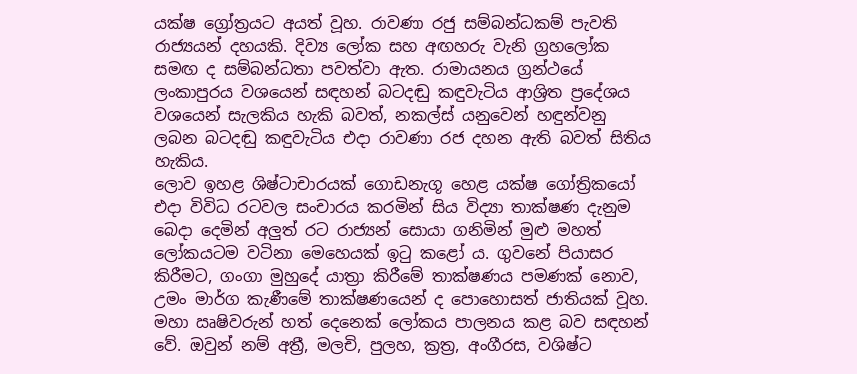යක්ෂ ග්‍රෝත්‍රයට අයත් වූහ. රාවණා රජු සම්බන්ධකම් පැවති රාජ්‍යයන් දහයකි. දිව්‍ය ලෝක සහ අඟහරු වැනි ග්‍රහලෝක සමඟ ද සම්බන්ධතා පවත්වා ඇත. රාමායනය ග්‍රන්ථයේ ලංකාපුරය වශයෙන් සඳහන් බටදඬු කඳුවැටිය ආශ්‍රිත ප්‍රදේශය වශයෙන් සැලකිය හැකි බවත්, නකල්ස් යනුවෙන් හඳුන්වනු ලබන බටදඬු කඳුවැටිය එදා රාවණා රජ දහන ඇති බවත් සිතිය හැකිය.
ලොව ඉහළ ශිෂ්ටාචාරයක් ගොඩනැගූ හෙළ යක්ෂ ගෝත්‍රිකයෝ එදා විවිධ රටවල සංචාරය කරමින් සිය විද්‍යා තාක්ෂණ දැනුම බෙදා දෙමින් අලුත් රට රාජ්‍යන් සොයා ගනිමින් මුළු මහත් ලෝකයටම වටිනා මෙහෙයක් ඉටු කළෝ ය. ගුවනේ පියාසර කිරීමට, ගංගා මුහුදේ යාත්‍රා කිරීමේ තාක්ෂණය පමණක් නොව, උමං මාර්ග කැණීමේ තාක්ෂණයෙන් ද පොහොසත් ජාතියක් වූහ. මහා ඍෂිවරුන් හත් දෙනෙක් ලෝකය පාලනය කළ බව සඳහන් වේ. ඔවුන් නම් අත්‍රී, මලචි, පුලහ, ක්‍රත්‍ර, අංගීරස, වශිෂ්ට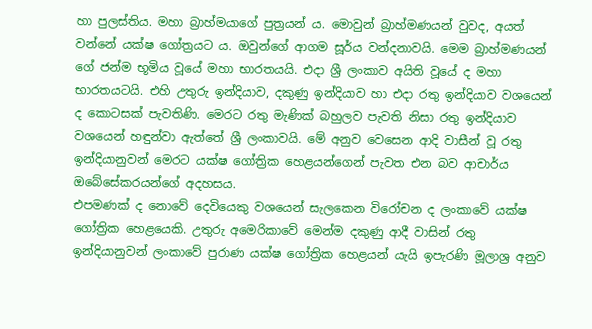හා පුලස්තිය. මහා බ්‍රාහ්මයාගේ පුත්‍රයන් ය. මොවුන් බ්‍රාහ්මණයන් වුවද, අයත් වන්නේ යක්ෂ ගෝත්‍රයට ය. ඔවුන්ගේ ආගම සූර්ය වන්දනාවයි. මෙම බ්‍රාහ්මණයන් ගේ ජන්ම භූමිය වූයේ මහා භාරතයයි. එදා ශ්‍රී ලංකාව අයිති වූයේ ද මහා භාරතයටයි. එහි උතුරු ඉන්දියාව, දකුණු ඉන්දියාව හා එදා රතු ඉන්දියාව වශයෙන් ද කොටසක් පැවතිණි. මෙරට රතු මැණික් බහුලව පැවති නිසා රතු ඉන්දියාව වශයෙන් හඳුන්වා ඇත්තේ ශ්‍රී ලංකාවයි. මේ අනුව වෙසෙන ආදි වාසීන් වූ රතු ඉන්දියානුවන් මෙරට යක්ෂ ගෝත්‍රික හෙළයන්ගෙන් පැවත එන බව ආචාර්ය ඔබේසේකරයන්ගේ අදහසය.
එපමණක් ද නොවේ දෙවියෙකු වශයෙන් සැලකෙන විරෝචන ද ලංකාවේ යක්ෂ ගෝත්‍රික හෙළයෙකි. උතුරු අමෙරිකාවේ මෙන්ම දකුණු ආදී වාසින් රතු ඉන්දියානුවන් ලංකාවේ පුරාණ යක්ෂ ගෝත්‍රික හෙළයන් යැයි ඉපැරණි මූලාශ්‍ර අනුව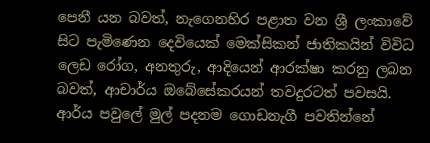පෙනී යන බවත්, නැගෙනහිර පළාත වන ශ්‍රී ලංකාවේ සිට පැමිණෙන දෙවියෙක් මෙක්සිකන් ජාතිකයින් විවිධ ලෙඩ රෝග, අනතුරු, ආදියෙන් ආරක්ෂා කරනු ලබන බවත්, ආචාර්ය ඔබේසේකරයන් තවදුරටත් පවසයි.
ආර්ය පවුලේ මුල් පදනම ගොඩනැගී පවතින්නේ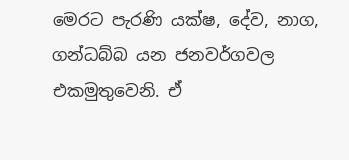මෙරට පැරණි යක්ෂ, දේව, නාග, ගන්ධබ්බ යන ජනවර්ගවල එකමුතුවෙනි. ඒ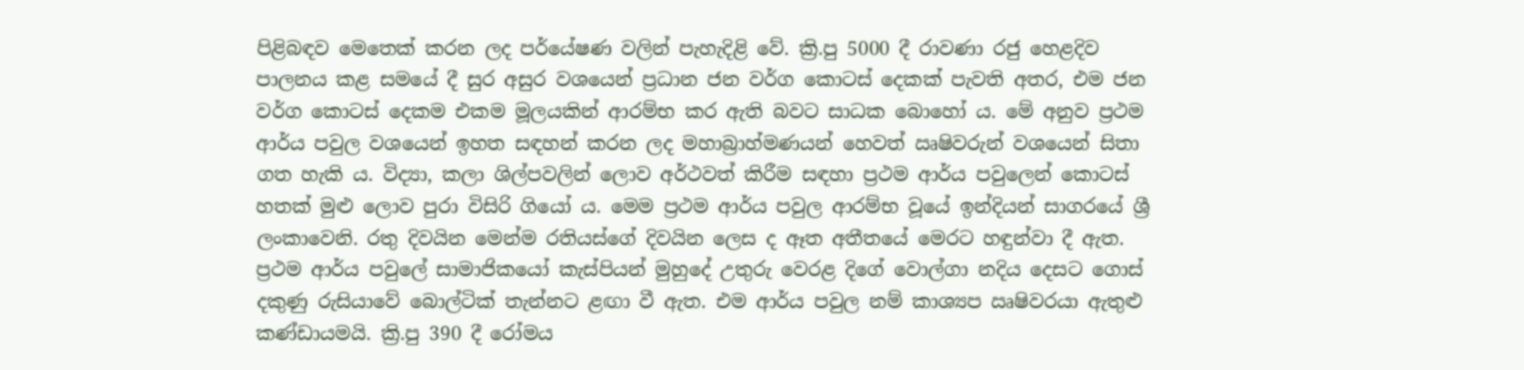පිළිබඳව මෙතෙක් කරන ලද පර්යේෂණ වලින් පැහැදිළි වේ. ක්‍රි.පු 5000 දී රාවණා රජු හෙළදිව පාලනය කළ සමයේ දී සුර අසුර වශයෙන් ප්‍රධාන ජන වර්ග කොටස් දෙකක් පැවති අතර, එම ජන වර්ග කොටස් දෙකම එකම මූලයකින් ආරම්භ කර ඇති බවට සාධක බොහෝ ය. මේ අනුව ප්‍රථම ආර්ය පවුල වශයෙන් ඉහත සඳහන් කරන ලද මහාබ්‍රාහ්මණයන් හෙවත් ඍෂිවරුන් වශයෙන් සිතා ගත හැකි ය. විද්‍යා, කලා ශිල්පවලින් ලොව අර්ථවත් කිරීම සඳහා ප්‍රථම ආර්ය පවුලෙන් කොටස් හතක් මුළු ලොව පුරා විසිරි ගියෝ ය. මෙම ප්‍රථම ආර්ය පවුල ආරම්භ වූයේ ඉන්දියන් සාගරයේ ශ්‍රී ලංකාවෙනි. රතු දිවයින මෙන්ම රතියස්ගේ දිවයින ලෙස ද ඈත අතීතයේ මෙරට හඳුන්වා දී ඇත.   ප්‍රථම ආර්ය පවුලේ සාමාජිකයෝ කැස්පියන් මුහුදේ උතුරු වෙරළ දිගේ වොල්ගා නදිය දෙසට ගොස් දකුණු රුසියාවේ බොල්ටික් තැන්නට ළඟා වී ඇත. එම ආර්ය පවුල නම් කාශ්‍යප ඍෂිවරයා ඇතුළු කණ්ඩායමයි. ක්‍රි.පු 390 දී රෝමය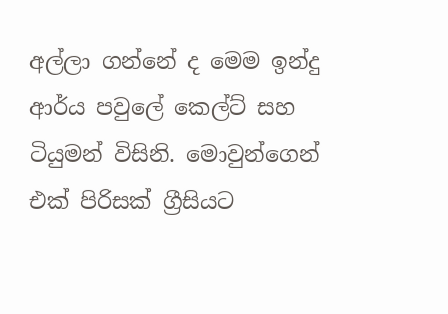අල්ලා ගන්නේ ද මෙම ඉන්දු ආර්ය පවුලේ කෙල්ට් සහ ටියුමන් විසිනි. මොවුන්ගෙන් එක් පිරිසක් ග්‍රීසියට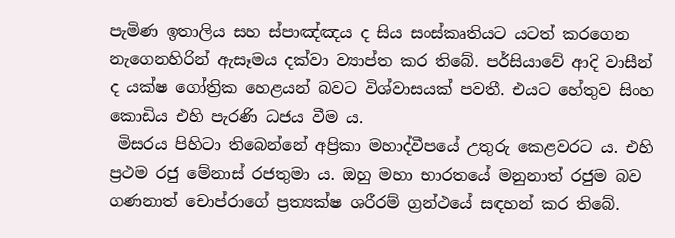පැමිණ ඉතාලිය සහ ස්පාඤ්ඤය ද සිය සංස්කෘතියට යටත් කරගෙන නැගෙනහිරින් ඇසෑමය දක්වා ව්‍යාප්ත කර තිබේ. පර්සියාවේ ආදි වාසීන් ද යක්ෂ ගෝත්‍රික හෙළයන් බවට විශ්වාසයක් පවතී. එයට හේතුව සිංහ කොඩිය එහි පැරණි ධජය වීම ය.
 මිසරය පිහිටා තිබෙන්නේ අප්‍රිකා මහාද්වීපයේ උතුරු කෙළවරට ය. එහි ප්‍රථම රජු මේනාස් රජතුමා ය. ඔහු මහා භාරතයේ මනුනාත් රජුම බව ගණනාත් චොප්රාගේ ප්‍රත්‍යක්ෂ ශරීරම් ග්‍රන්ථයේ සඳහන් කර තිබේ.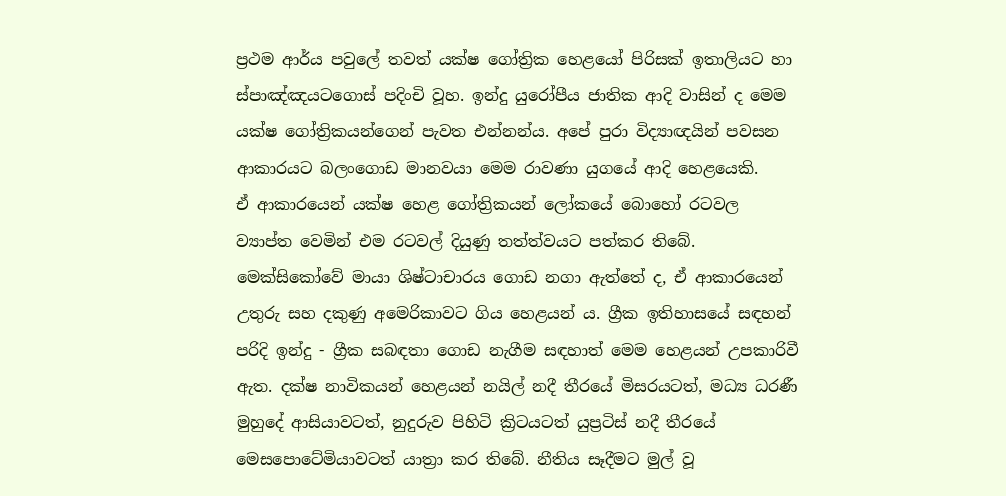ප්‍රථම ආර්ය පවුලේ තවත් යක්ෂ ගෝත්‍රික හෙළයෝ පිරිසක් ඉතාලියට හා ස්පාඤ්ඤයටගොස් පදිංචි වූහ. ඉන්දු යුරෝපීය ජාතික ආදි වාසින් ද මෙම යක්ෂ ගෝත්‍රිකයන්ගෙන් පැවත එන්නන්ය. අපේ පුරා විද්‍යාඥයින් පවසන ආකාරයට බලංගොඩ මානවයා මෙම රාවණා යුගයේ ආදි හෙළයෙකි.
ඒ ආකාරයෙන් යක්ෂ හෙළ ගෝත්‍රිකයන් ලෝකයේ බොහෝ රටවල ව්‍යාප්ත වෙමින් එම රටවල් දියුණු තත්ත්වයට පත්කර තිබේ. මෙක්සිකෝවේ මායා ශිෂ්ටාචාරය ගොඩ නගා ඇත්තේ ද, ඒ ආකාරයෙන් උතුරු සහ දකුණු අමෙරිකාවට ගිය හෙළයන් ය. ග්‍රීක ඉතිහාසයේ සඳහන් පරිදි ඉන්දු - ග්‍රීක සබඳතා ගොඩ නැගීම සඳහාත් මෙම හෙළයන් උපකාරිවී ඇත. දක්ෂ නාවිකයන් හෙළයන් නයිල් නදී තීරයේ මිසරයටත්, මධ්‍ය ධරණී මුහුදේ ආසියාවටත්, නුදුරුව පිහිටි ක්‍රිටයටත් යුප්‍රටිස් නදී තීරයේ මෙසපොටේමියාවටත් යාත්‍රා කර තිබේ. නීතිය සෑදීමට මුල් වූ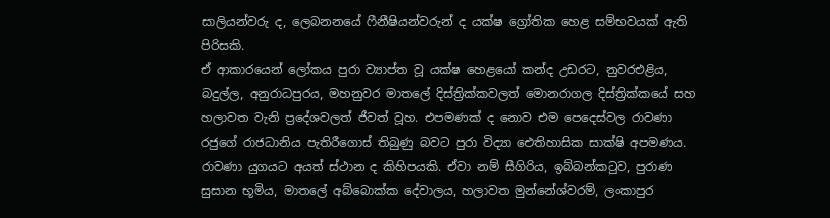සාලියන්වරු ද, ලෙබනනයේ ෆීනීෂියන්වරුන් ද යක්ෂ ග්‍රෝතික හෙළ සම්භවයක් ඇති පිරිසකි.
ඒ ආකාරයෙන් ලෝකය පුරා ව්‍යාප්ත වූ යක්ෂ හෙළයෝ කන්ද උඩරට, නුවරඑළිය, බදුල්ල, අනුරාධපුරය, මහනුවර මාතලේ දිස්ත්‍රික්කවලත් මොනරාගල දිස්ත්‍රික්කයේ සහ හලාවත වැනි ප්‍රදේශවලත් ජීවත් වූහ. එපමණක් ද නොව එම පෙදෙස්වල රාවණා රජුගේ රාජධානිය පැතිරීගොස් තිබුණු බවට පුරා විද්‍යා ඓතිහාසික සාක්ෂි අපමණය. රාවණා යුගයට අයත් ස්ථාන ද කිහිපයකි. ඒවා නම් සීගිරිය, ඉබ්බන්කටුව, පුරාණ සුසාන භූමිය, මාතලේ අබ්බොක්ක දේවාලය, හලාවත මුන්නේශ්වරම්, ලංකාපුර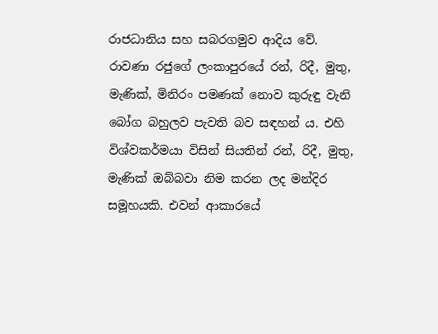රාජධානිය සහ සබරගමුව ආදිය වේ.
රාවණා රජුගේ ලංකාපුරයේ රන්, රිදී, මුතු, මැණික්, මිනිරං පමණක් නොව කුරුඳු වැනි බෝග බහුලව පැවති බව සඳහන් ය. එහි විශ්වකර්මයා විසින් සියතින් රන්, රිදී, මුතු, මැණික් ඔබ්බවා නිම කරන ලද මන්දිර සමූහයකි. එවන් ආකාරයේ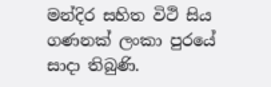මන්දිර සහිත විථි සිය ගණනක් ලංකා පුරයේ සාදා තිබුණි.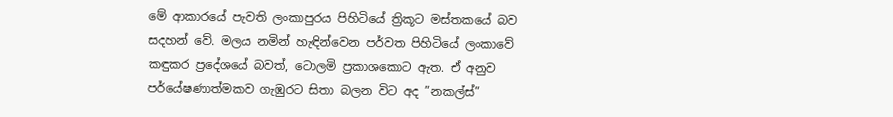මේ ආකාරයේ පැවති ලංකාපුරය පිහිටියේ ත්‍රිකූට මස්තකයේ බව සදහන් වේ. මලය නමින් හැඳින්වෙන පර්වත පිහිටියේ ලංකාවේ කඳුකර ප්‍රදේශයේ බවත්, ටොලමි ප්‍රකාශකොට ඇත. ඒ අනුව පර්යේෂණාත්මකව ගැඹුරට සිතා බලන විට අද ”නකල්ස්”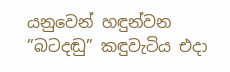යනුවෙන් හඳුන්වන ”බටදඬු” කඳුවැටිය එදා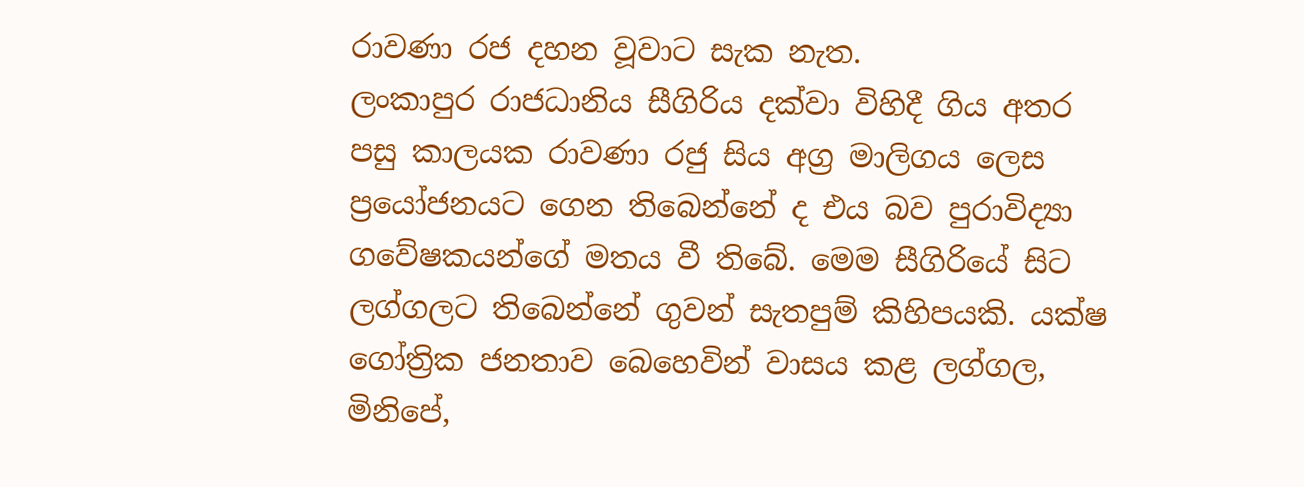රාවණා රජ දහන වූවාට සැක නැත.
ලංකාපුර රාජධානිය සීගිරිය දක්වා විහිදී ගිය අතර පසු කාලයක රාවණා රජු සිය අග්‍ර මාලිගය ලෙස ප්‍රයෝජනයට ගෙන තිබෙන්නේ ද එය බව පුරාවිද්‍යා ගවේෂකයන්ගේ මතය වී තිබේ. මෙම සීගිරියේ සිට ලග්ගලට තිබෙන්නේ ගුවන් සැතපුම් කිහිපයකි. යක්ෂ ගෝත්‍රික ජනතාව බෙහෙවින් වාසය කළ ලග්ගල, මිනිපේ,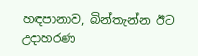හඳපානාව, බින්තැන්න ඊට උදාහරණ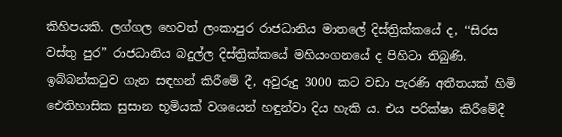කිහිපයකි. ලග්ගල හෙවත් ලංකාපුර රාජධානිය මාතලේ දිස්ත්‍රික්කයේ ද, ‘‘සිරස වස්තු පුර” රාජධානිය බදුල්ල දිස්ත්‍රික්කයේ මහියංගනයේ ද පිහිටා තිබුණි.
ඉබ්බන්කටුව ගැන සඳහන් කිරීමේ දී, අවුරුදු 3000 කට වඩා පැරණි අතීතයක් හිමි ඓතිහාසික සුසාන භූමියක් වශයෙන් හඳුන්වා දිය හැකි ය. එය පරික්ෂා කිරීමේදී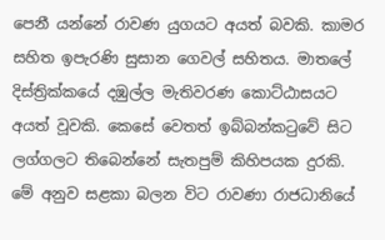පෙනී යන්නේ රාවණ යුගයට අයත් බවකි. කාමර සහිත ඉපැරණි සුසාන ගෙවල් සහිතය. මාතලේ දිස්ත්‍රික්කයේ දඹුල්ල මැතිවරණ කොට්ඨාසයට අයත් වූවකි. කෙසේ වෙතත් ඉබ්බන්කටුවේ සිට ලග්ගලට තිබෙන්නේ සැතපුම් කිහිපයක දුරකි. මේ අනුව සළකා බලන විට රාවණා රාජධානියේ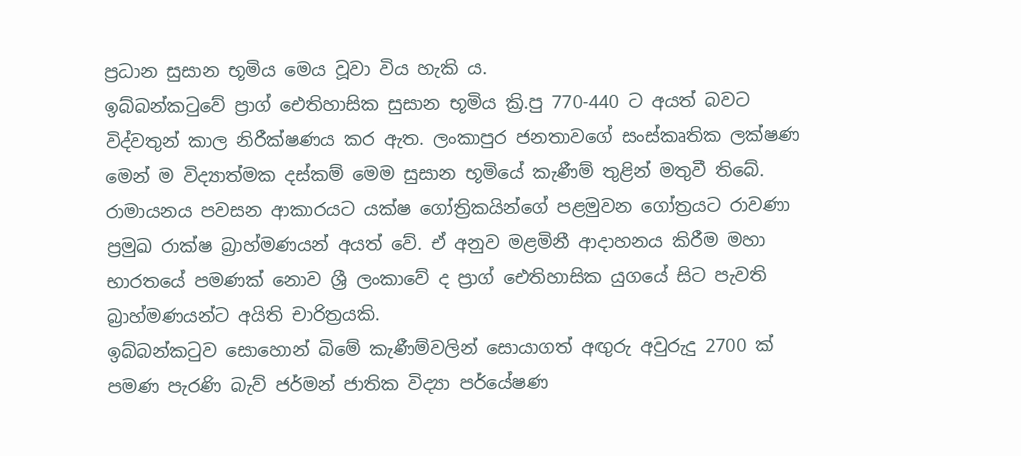ප්‍රධාන සුසාන භූමිය මෙය වූවා විය හැකි ය.
ඉබ්බන්කටුවේ ප්‍රාග් ඓතිහාසික සුසාන භූමිය ක්‍රි.පු 770-440 ට අයත් බවට විද්වතුන් කාල නිරීක්ෂණය කර ඇත. ලංකාපුර ජනතාවගේ සංස්කෘතික ලක්ෂණ මෙන් ම විද්‍යාත්මක දස්කම් මෙම සුසාන භූමියේ කැණීම් තුළින් මතුවී තිබේ. රාමායනය පවසන ආකාරයට යක්ෂ ගෝත්‍රිකයින්ගේ පළමුවන ගෝත්‍රයට රාවණා ප්‍රමුඛ රාක්ෂ බ්‍රාහ්මණයන් අයත් වේ. ඒ අනුව මළමිනී ආදාහනය කිරීම මහා භාරතයේ පමණක් නොව ශ්‍රී ලංකාවේ ද ප්‍රාග් ඓතිහාසික යුගයේ සිට පැවති බ්‍රාහ්මණයන්ට අයිති චාරිත්‍රයකි.
ඉබ්බන්කටුව සොහොන් බිමේ කැණීම්වලින් සොයාගත් අඟුරු අවුරුදු 2700 ක් පමණ පැරණි බැව් ජර්මන් ජාතික විද්‍යා පර්යේෂණ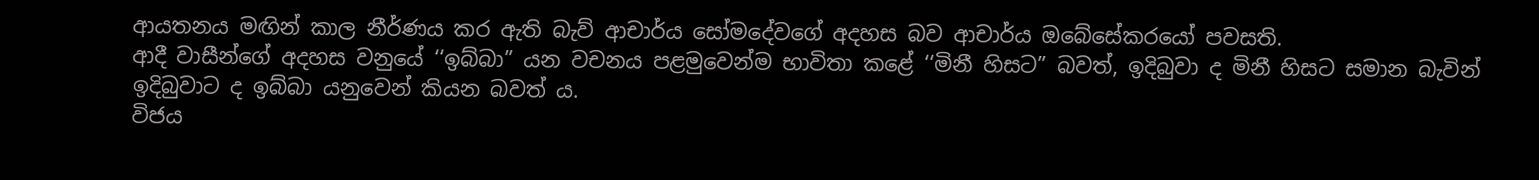ආයතනය මඟින් කාල නීර්ණය කර ඇති බැව් ආචාර්ය සෝමදේවගේ අදහස බව ආචාර්ය ඔබේසේකරයෝ පවසති.
ආදී වාසීන්ගේ අදහස වනුයේ ‘‘ඉබ්බා” යන වචනය පළමුවෙන්ම භාවිතා කළේ ‘‘මිනී හිසට” බවත්, ඉදිබුවා ද මිනී හිසට සමාන බැවින් ඉදිබුවාට ද ඉබ්බා යනුවෙන් කියන බවත් ය.
විජය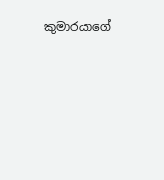කුමාරයාගේ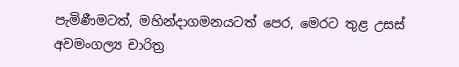පැමිණීමටත්, මහින්දාගමනයටත් පෙර, මෙරට තුළ උසස් අවමංගල්‍ය චාරිත්‍ර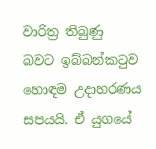වාරිත්‍ර තිබුණු බවට ඉබ්බන්කටුව හොඳම උදාහරණය සපයයි. ඒ යුගයේ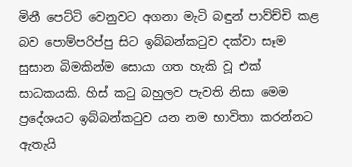මිනී පෙට්ටි වෙනුවට අගනා මැටි බඳුන් පාව්ච්චි කළ බව පොම්පරිප්පු සිට ඉබ්බන්කටුව දක්වා සෑම සුසාන බිමකින්ම සොයා ගත හැකි වූ එක් සාධකයකි. හිස් කටු බහුලව පැවති නිසා මෙම ප්‍රදේශයට ඉබ්බන්කටුව යන නම භාවිතා කරන්නට ඇතැයි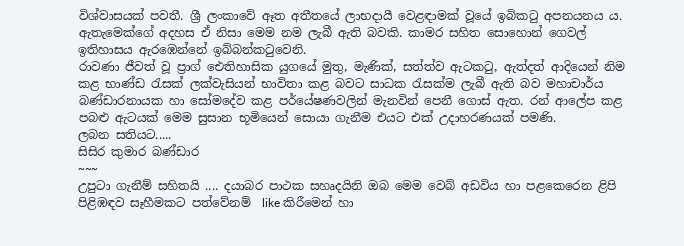විශ්වාසයක් පවතී. ශ්‍රී ලංකාවේ ඈත අතීතයේ ලාභදායී වෙළඳාමක් වූයේ ඉබිකටු අපනයනය ය.
ඇතැමෙක්ගේ අදහස ඒ නිසා මෙම නම ලැබී ඇති බවකි. කාමර සහිත සොහොන් ගෙවල් ඉතිහාසය ඇරඹෙන්නේ ඉබ්බන්කටුවෙනි.
රාවණා ජීවත් වූ ප්‍රාග් ඓතිහාසික යුගයේ මුතු, මැණික්, සත්ත්ව ඇටකටු, ඇත්දත් ආදියෙන් නිම කළ භාණ්ඩ රැසක් ලක්වැසියන් භාවිතා කළ බවට සාධක රැසක්ම ලැබී ඇති බව මහාචාර්ය බණ්ඩාරනායක හා සෝමදේව කළ පර්යේෂණවලින් මැනවින් පෙනී ගොස් ඇත. රන් ආලේප කළ පබළු ඇටයක් මෙම සුසාන භූමියෙන් සොයා ගැනීම එයට එක් උදාහරණයක් පමණි.
ලබන සතියට.....
සිසිර කුමාර බණ්ඩාර
~~~
උපුටා ගැනීම් සහිතයි .... දයාබර පාථක සහෘදයිනි ඔබ මෙම වෙබ් අඩවිය හා පළකෙරෙන ළිපි පිළිඹඳව සෑහීමකට පත්වේනම්  like කිරීමෙන් හා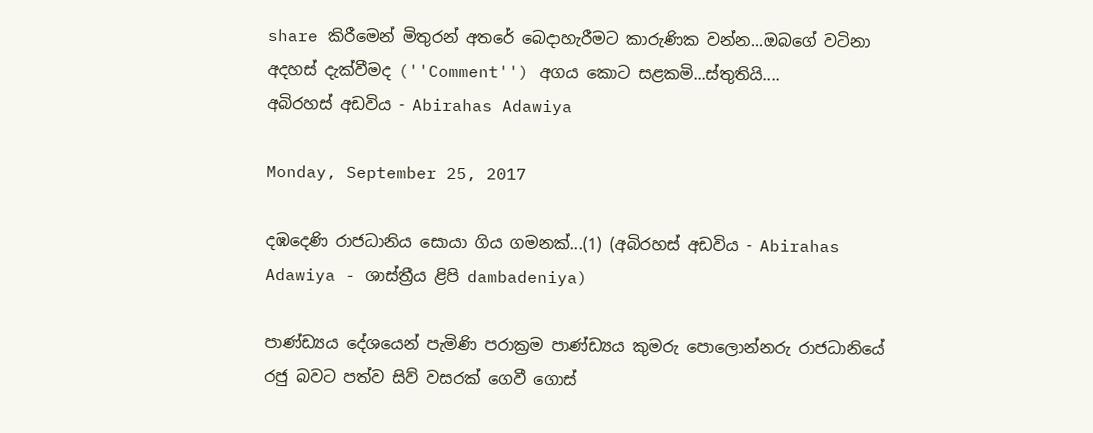share කිරීමෙන් මිතුරන් අතරේ බෙදාහැරීමට කාරුණික වන්න...ඔබගේ වටිනා අදහස් දැක්වීමද (''Comment'') අගය කොට සළකමි...ස්තුතියි....
අබිරහස් අඩවිය - Abirahas Adawiya

Monday, September 25, 2017

දඹදෙණි රාජධානිය සොයා ගිය ගමනක්...(1) (අබිරහස් අඩවිය - Abirahas Adawiya - ශාස්ත්‍රීය ළිපි dambadeniya)

පාණ්ඩ්‍යය දේශයෙන් පැමිණි පරාක්‍රම පාණ්ඩ්‍යය කුමරු පොලොන්නරු රාජධානියේ රජු බවට පත්ව සිව් වසරක් ගෙවී ගොස්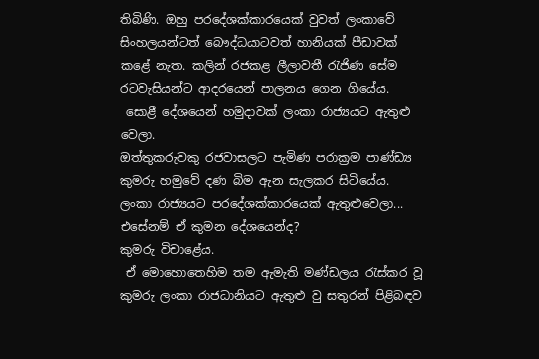තිබිණි. ඔහු පරදේශක්කාරයෙක් වුවත් ලංකාවේ සිංහලයන්ටත් බෞද්ධයාටවත් හානියක් පීඩාවක් කළේ නැත. කලින් රජකළ ලීලාවතී රැජිණ සේම රටවැසියන්ට ආදරයෙන් පාලනය ගෙන ගියේය.
 සොළී දේශයෙන් හමුදාවක් ලංකා රාජ්‍යයට ඇතුළු වෙලා.
ඔත්තුකරුවකු රජවාසලට පැමිණ පරාක්‍රම පාණ්ඩ්‍ය කුමරු හමුවේ දණ බිම ඇන සැලකර සිටියේය. ලංකා රාජ්‍යයට පරදේශක්කාරයෙක් ඇතුළුවෙලා... එසේනම් ඒ කුමන දේශයෙන්ද?
කුමරු විචාළේය.
 ඒ මොහොතෙහිම තම ඇමැති මණ්ඩලය රැස්කර වූ කුමරු ලංකා රාජධානියට ඇතුළු වු සතුරන් පිළිබඳව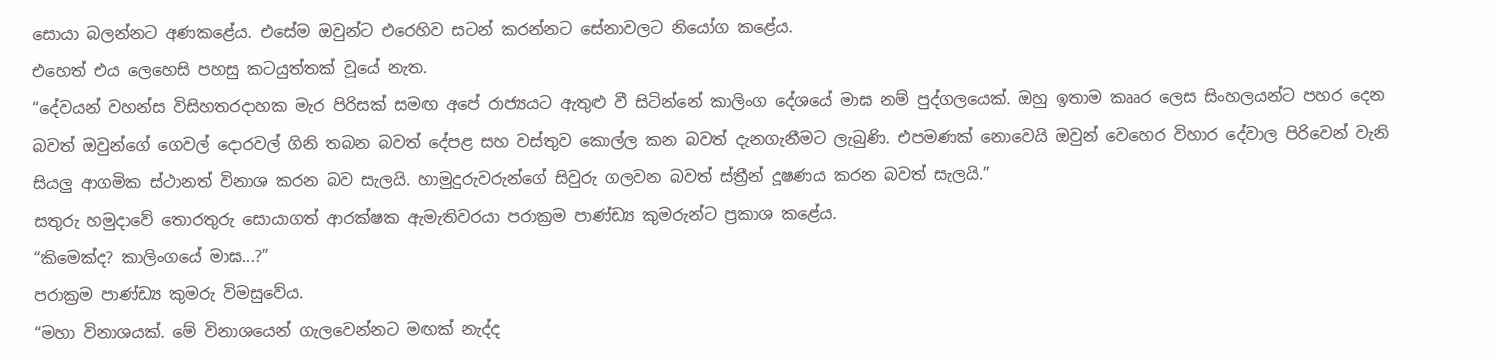සොයා බලන්නට අණකළේය. එසේම ඔවුන්ට එරෙහිව සටන් කරන්නට සේනාවලට නියෝග කළේය.
එහෙත් එය ලෙහෙසි පහසු කටයුත්තක් වූයේ නැත.
“දේවයන් වහන්ස විසිහතරදාහක මැර පිරිසක් සමඟ අපේ රාජ්‍යයට ඇතුළු වී සිටින්නේ කාලිංග දේශයේ මාඝ නම් පුද්ගලයෙක්. ඔහු ඉතාම කෲර ලෙස සිංහලයන්ට පහර දෙන බවත් ඔවුන්ගේ ගෙවල් දොරවල් ගිනි තබන බවත් දේපළ සහ වස්තුව කොල්ල කන බවත් දැනගැනීමට ලැබුණි. එපමණක් නොවෙයි ඔවුන් වෙහෙර විහාර දේවාල පිරිවෙන් වැනි සියලු ආගමික ස්ථානත් විනාශ කරන බව සැලයි. හාමුදුරුවරුන්ගේ සිවුරු ගලවන බවත් ස්ත්‍රීන් දූෂණය කරන බවත් සැලයි.”
සතුරු හමුදාවේ තොරතුරු සොයාගත් ආරක්ෂක ඇමැතිවරයා පරාක්‍රම පාණ්ඩ්‍ය කුමරුන්ට ප්‍රකාශ කළේය.
“කිමෙක්ද? කාලිංගයේ මාඝ...?”
පරාක්‍රම පාණ්ඩ්‍ය කුමරු විමසුවේය.
“මහා විනාශයක්. මේ විනාශයෙන් ගැලවෙන්නට මඟක් නැද්ද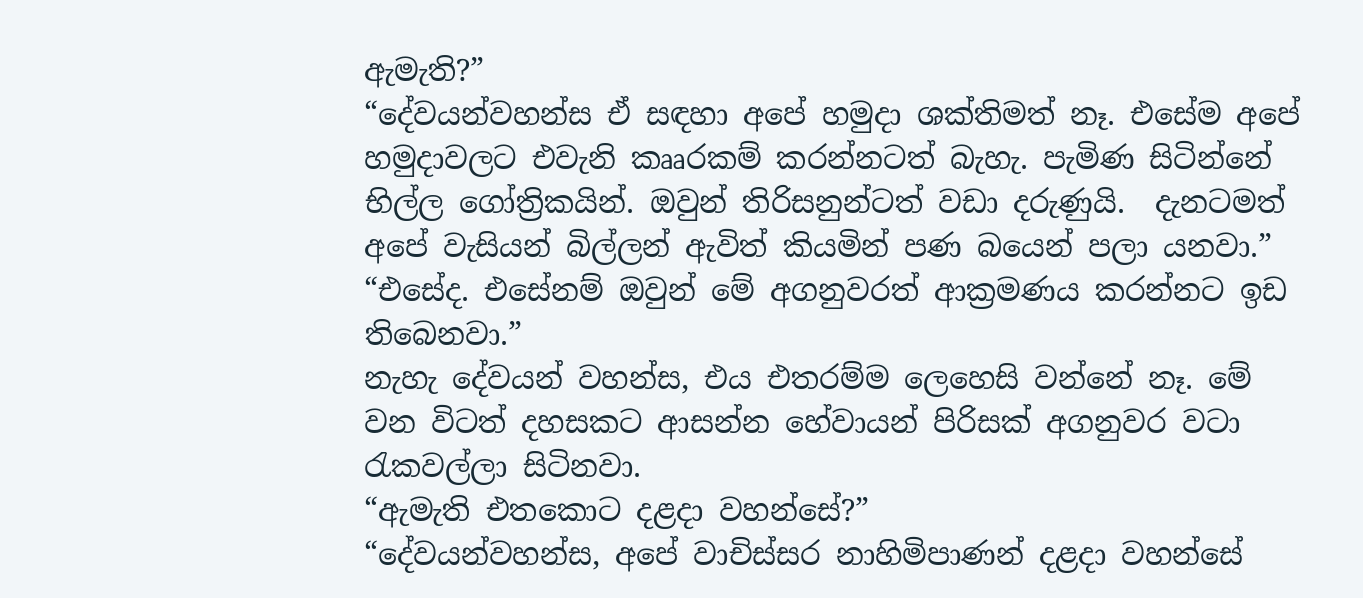ඇමැති?”
“දේවයන්වහන්ස ඒ සඳහා අපේ හමුදා ශක්තිමත් නෑ. එසේම අපේ හමුදාවලට එවැනි කෲරකම් කරන්නටත් බැහැ. පැමිණ සිටින්නේ භිල්ල ගෝත්‍රිකයින්. ඔවුන් තිරිසනුන්ටත් වඩා දරුණුයි.  දැනටමත් අපේ වැසියන් බිල්ලන් ඇවිත් කියමින් පණ බයෙන් පලා යනවා.”
“එසේද. එසේනම් ඔවුන් මේ අගනුවරත් ආක්‍රමණය කරන්නට ඉඩ තිබෙනවා.”
නැහැ දේවයන් වහන්ස, එය එතරම්ම ලෙහෙසි වන්නේ නෑ. මේ වන විටත් දහසකට ආසන්න හේවායන් පිරිසක් අගනුවර වටා රැකවල්ලා සිටිනවා.
“ඇමැති එතකොට දළදා වහන්සේ?”
“දේවයන්වහන්ස, අපේ වාචිස්සර නාහිමිපාණන් දළදා වහන්සේ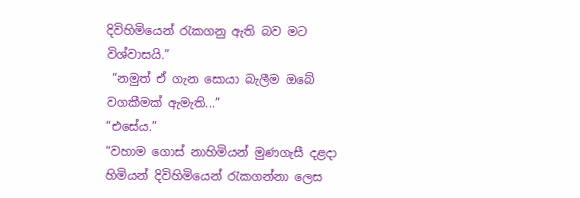දිවිහිමියෙන් රැකගනු ඇති බව මට විශ්වාසයි.”
 “නමුත් ඒ ගැන සොයා බැලීම ඔබේ වගකීමක් ඇමැති...”
“එසේය.”
“වහාම ගොස් නාහිමියන් මුණගැසී දළදා හිමියන් දිවිහිමියෙන් රැකගන්නා ලෙස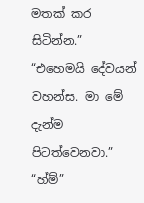මතක් කර සිටින්න.”
“එහෙමයි දේවයන් වහන්ස. මා මේ දැන්ම පිටත්වෙනවා.”
“හ්ම්”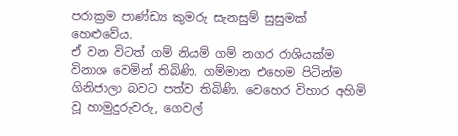පරාක්‍රම පාණ්ඩ්‍ය කුමරු සැනසුම් සුසුමක් හෙළුවේය.
ඒ වන විටත් ගම් නියම් ගම් නගර රාශියක්ම විනාශ වෙමින් තිබිණි. ගම්මාන එහෙම පිටින්ම ගිනිජාලා බවට පත්ව තිබිණි. වෙහෙර විහාර අහිමි වූ හාමුදුරුවරු, ගෙවල්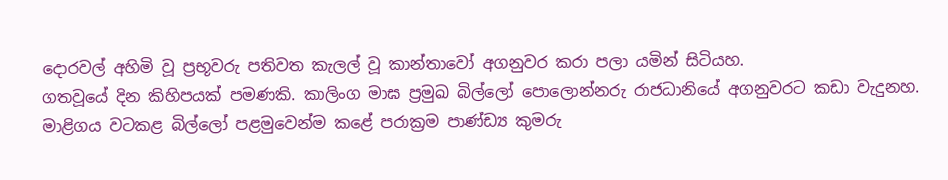දොරවල් අහිමි වූ ප්‍රභූවරු පතිවත කැලල් වූ කාන්තාවෝ අගනුවර කරා පලා යමින් සිටියහ.
ගතවූයේ දින කිහිපයක් පමණකි. කාලිංග මාඝ ප්‍රමුඛ බිල්ලෝ පොලොන්නරු රාජධානියේ අගනුවරට කඩා වැදුනහ. මාළිගය වටකළ බිල්ලෝ පළමුවෙන්ම කළේ පරාක්‍රම පාණ්ඩ්‍ය කුමරු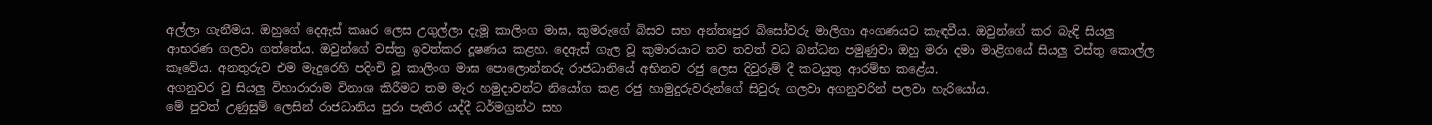අල්ලා ගැනීමය. ඔහුගේ දෙඇස් කෲර ලෙස උගුල්ලා දැමූ කාලිංග මාඝ, කුමරුගේ බිසව සහ අන්තඃපුර බිසෝවරු මාලිගා අංගණයට කැඳවීය. ඔවුන්ගේ කර බැඳි සියලු ආභරණ ගලවා ගත්තේය. ඔවුන්ගේ වස්ත්‍ර ඉවත්කර දූෂණය කළහ. දෙඇස් ගැල වූ කුමාරයාට තව තවත් වධ බන්ධන පමුණුවා ඔහු මරා දමා මාළිගයේ සියලු වස්තු කොල්ල කෑවේය. අනතුරුව එම මැදුරෙහි පදිංචි වූ කාලිංග මාඝ පොලොන්නරු රාජධානියේ අභිනව රජු ලෙස දිවුරුම් දී කටයුතු ආරම්භ කළේය.
අගනුවර වු සියලු විහාරාරාම විනාශ කිරීමට තම මැර හමුදාවන්ට නියෝග කළ රජු හාමුදුරුවරුන්ගේ සිවුරු ගලවා අගනුවරින් පලවා හැරියෝය.
මේ පුවත් උණුසුම් ලෙසින් රාජධානිය පුරා පැතිර යද්දී ධර්මග්‍රන්ථ සහ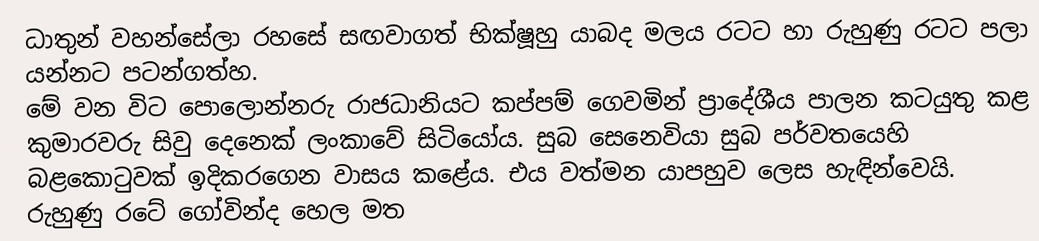ධාතුන් වහන්සේලා රහසේ සඟවාගත් භික්ෂූහු යාබද මලය රටට හා රුහුණු රටට පලා යන්නට පටන්ගත්හ.
මේ වන විට පොලොන්නරු රාජධානියට කප්පම් ගෙවමින් ප්‍රාදේශීය පාලන කටයුතු කළ කුමාරවරු සිවු දෙනෙක් ලංකාවේ සිටියෝය. සුබ සෙනෙවියා සුබ පර්වතයෙහි බළකොටුවක් ඉදිකරගෙන වාසය කළේය. එය වත්මන යාපහුව ලෙස හැඳින්වෙයි.
රුහුණු රටේ ගෝවින්ද හෙල මත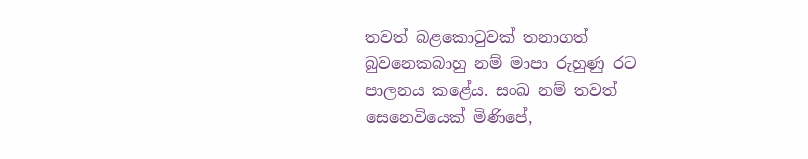තවත් බළකොටුවක් තනාගත් බුවනෙකබාහු නම් මාපා රුහුණු රට පාලනය කළේය. සංඛ නම් තවත් සෙනෙවියෙක් මිණිපේ,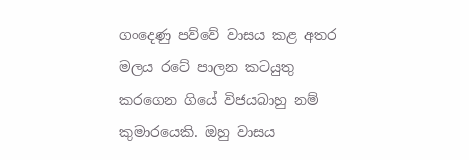ගංදෙණු පව්වේ වාසය කළ අතර මලය රටේ පාලන කටයුතු කරගෙන ගියේ විජයබාහු නම් කුමාරයෙකි. ඔහු වාසය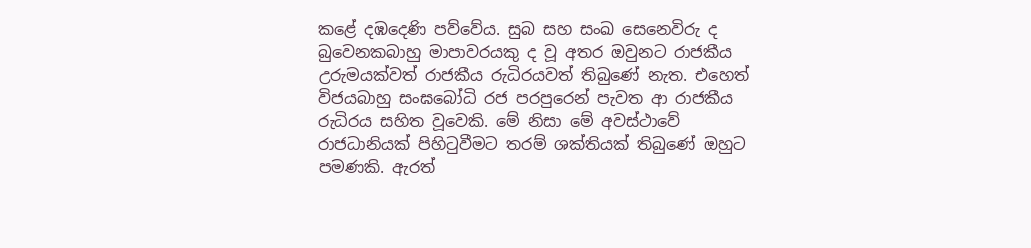කළේ දඹදෙණි පව්වේය. සුබ සහ සංඛ සෙනෙවිරු ද බුවෙනකබාහු මාපාවරයකු ද වූ අතර ඔවුනට රාජකීය උරුමයක්වත් රාජකීය රුධිරයවත් තිබුණේ නැත. එහෙත් විජයබාහු සංඝබෝධි රජ පරපුරෙන් පැවත ආ රාජකීය රුධිරය සහිත වූවෙකි. මේ නිසා මේ අවස්ථාවේ රාජධානියක් පිහිටුවීමට තරම් ශක්තියක් තිබුණේ ඔහුට පමණකි. ඇරත්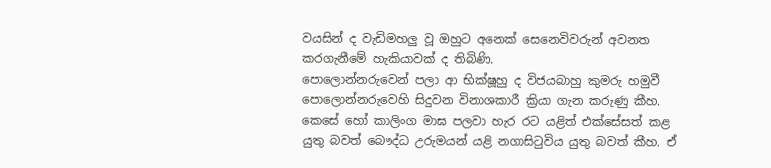වයසින් ද වැඩිමහලු වූ ඔහුට අනෙක් සෙනෙවිවරුන් අවනත කරගැනීමේ හැකියාවක් ද තිබිණි.
පොලොන්නරුවෙන් පලා ආ භික්ෂූහු ද විජයබාහු කුමරු හමුවී පොලොන්නරුවෙහි සිදුවන විනාශකාරී ක්‍රියා ගැන කරුණු කීහ. කෙසේ හෝ කාලිංග මාඝ පලවා හැර රට යළිත් එක්සේසත් කළ යුතු බවත් බෞද්ධ උරුමයන් යළි නගාසිටුවිය යුතු බවත් කීහ. ඒ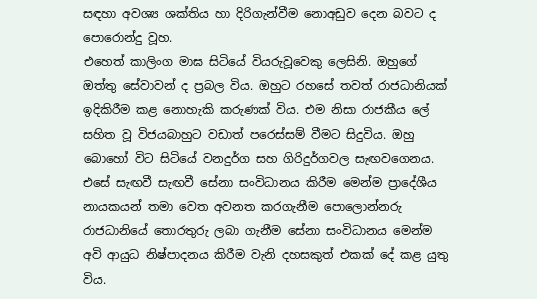සඳහා අවශ්‍ය ශක්තිය හා දිරිගැන්වීම නොඅඩුව දෙන බවට ද පොරොන්දු වූහ.
එහෙත් කාලිංග මාඝ සිටියේ වියරුවූවෙකු ලෙසිනි. ඔහුගේ ඔත්තු සේවාවන් ද ප්‍රබල විය. ඔහුට රහසේ තවත් රාජධානියක් ඉදිකිරීම කළ නොහැකි කරුණක් විය. එම නිසා රාජකීය ලේ සහිත වූ විජයබාහුට වඩාත් පරෙස්සම් වීමට සිදුවිය. ඔහු බොහෝ විට සිටියේ වනදුර්ග සහ ගිරිදුර්ගවල සැඟවගෙනය. එසේ සැඟවී සැඟවී සේනා සංවිධානය කිරීම මෙන්ම ප්‍රාදේශීය නායකයන් තමා වෙත අවනත කරගැනීම පොලොන්නරු රාජධානියේ තොරතුරු ලබා ගැනීම සේනා සංවිධානය මෙන්ම අවි ආයුධ නිෂ්පාදනය කිරීම වැනි දහසකුත් එකක් දේ කළ යුතු විය.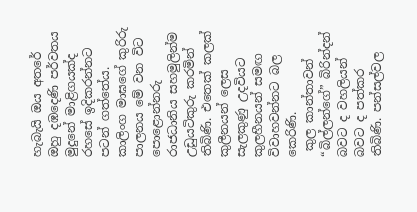හැබැයි ඔය අතරේ ඔහු දඹදෙණි පර්වතය මුදුනේ මාළිගයක්ද රහසේ ඉදිකරන්නට පටන් ගත්තේය.
කාලිංග මාඝගේ කුරිරු පාලනය මේ වන විට පොළොන්නරු රාජධානිය සහමුලින්ම උඩුයටිකුරු කරමින් තිබිණි. එතෙක් කලක් කුලීනයන් ලෙස සැලකුණු උදවියට කුලහීනයන් සමඟ විවාහවන්නට බල කෙරිණි.
 කුල කාන්තාවන් “බිල්ලන්ගේ” බිරින්දන් බවට ද වහලියන් බවට ද පත්කර තිබිණි. පන්සල්වල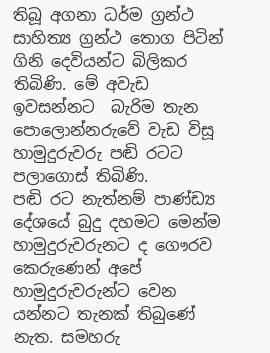තිබූ අගනා ධර්ම ග්‍රන්ථ සාහිත්‍ය ග්‍රන්ථ තොග පිටින් ගිනි දෙවියන්ට බිලිකර තිබිණි. මේ අවැඩ ඉවසන්නට  බැරිම තැන පොලොන්නරුවේ වැඩ විසූ හාමුදුරුවරු පඬි රටට පලාගොස් තිබිණි.
පඬි රට නැත්නම් පාණ්ඩ්‍ය දේශයේ බුදු දහමට මෙන්ම හාමුදුරුවරුනට ද ගෞරව කෙරුණෙන් අපේ හාමුදුරුවරුන්ට වෙන යන්නට තැනක් තිබුණේ නැත. සමහරු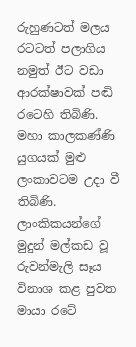රුහුණටත් මලය රටටත් පලාගිය නමුත් ඊට වඩා ආරක්ෂාවක් පඬි රටෙහි තිබිණි.
මහා කාලකණ්ණි යුගයක් මුළු ලංකාවටම උදා වී තිබිණි. ලාංකිකයන්ගේ මුදුන් මල්කඩ වූ රුවන්මැලි සෑය විනාශ කළ පුවත මායා රටේ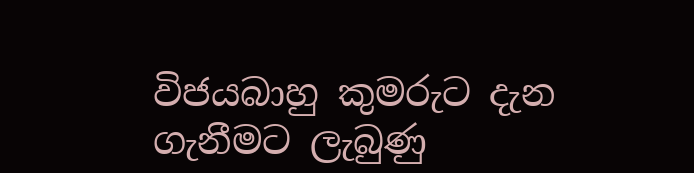විජයබාහු කුමරුට දැන ගැනීමට ලැබුණු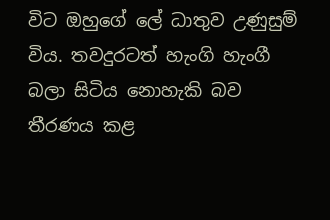විට ඔහුගේ ලේ ධාතුව උණුසුම් විය. තවදුරටත් හැංගි හැංගී බලා සිටිය නොහැකි බව තීරණය කළ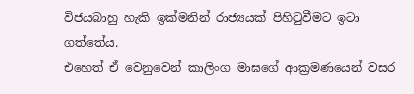විජයබාහු හැකි ඉක්මනින් රාජ්‍යයක් පිහිටුවීමට ඉටා ගත්තේය.
එහෙත් ඒ වෙනුවෙන් කාලිංග මාඝගේ ආක්‍රමණයෙන් වසර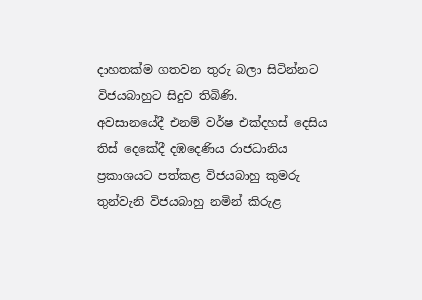දාහතක්ම ගතවන තුරු බලා සිටින්නට විජයබාහුට සිදුව තිබිණි.
අවසානයේදී එනම් වර්ෂ එක්දහස් දෙසිය තිස් දෙකේදී දඹදෙණිය රාජධානිය ප්‍රකාශයට පත්කළ විජයබාහු කුමරු තුන්වැනි විජයබාහු නමින් කිරුළ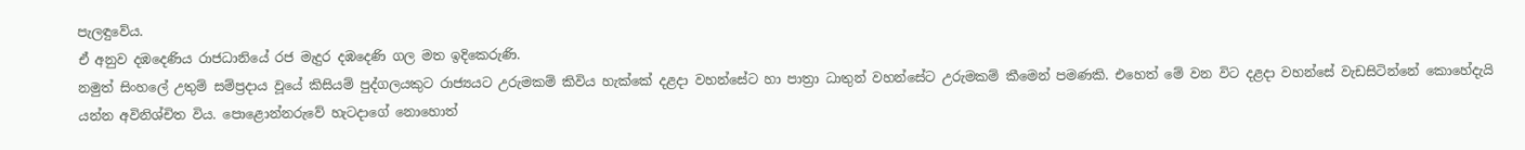පැලඳුවේය.
ඒ අනුව දඹදෙණිය රාජධානියේ රජ මැදුර දඹදෙණි ගල මත ඉදිකෙරුණි.
නමුත් සිංහලේ උතුම් සම්ප්‍රදාය වූයේ කිසියම් පුද්ගලයකුට රාජ්‍යයට උරුමකම් කිවිය හැක්කේ දළදා වහන්සේට හා පාත්‍රා ධාතුන් වහන්සේට උරුමකම් කීමෙන් පමණකි. එහෙත් මේ වන විට දළදා වහන්සේ වැඩසිටින්නේ කොහේදැයි යන්න අවිනිශ්චිත විය. පොළොන්නරුවේ හැටදාගේ නොහොත්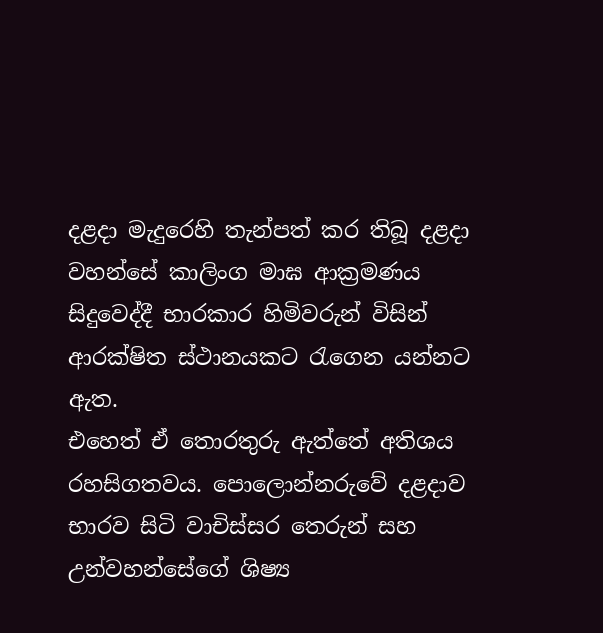දළදා මැදුරෙහි තැන්පත් කර තිබූ දළදා වහන්සේ කාලිංග මාඝ ආක්‍රමණය සිදුවෙද්දී භාරකාර හිමිවරුන් විසින් ආරක්ෂිත ස්ථානයකට රැගෙන යන්නට ඇත.
එහෙත් ඒ තොරතුරු ඇත්තේ අතිශය රහසිගතවය. පොලොන්නරුවේ දළදාව භාරව සිටි වාචිස්සර තෙරුන් සහ උන්වහන්සේගේ ශිෂ්‍ය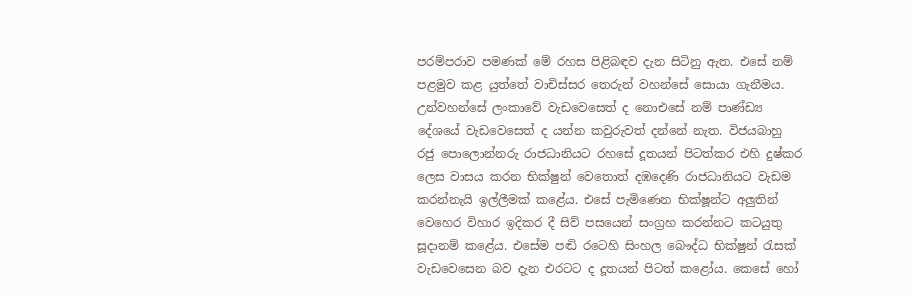පරම්පරාව පමණක් මේ රහස පිළිබඳව දැන සිටිනු ඇත. එසේ නම් පළමුව කළ යුත්තේ වාචිස්සර තෙරුන් වහන්සේ සොයා ගැනීමය. උන්වහන්සේ ලංකාවේ වැඩවෙසෙත් ද නොඑසේ නම් පාණ්ඩ්‍ය දේශයේ වැඩවෙසෙත් ද යන්න කවුරුවත් දන්නේ නැත. විජයබාහු රජු පොලොන්නරු රාජධානියට රහසේ දූතයන් පිටත්කර එහි දුෂ්කර ලෙස වාසය කරන භික්ෂුන් වෙතොත් දඹදෙණි රාජධානියට වැඩම කරන්නැයි ඉල්ලීමක් කළේය. එසේ පැමිණෙන භික්ෂූන්ට අලුතින් වෙහෙර විහාර ඉදිකර දී සිව් පසයෙන් සංග්‍රහ කරන්නට කටයුතු සූදානම් කළේය. එසේම පඬි රටෙහි සිංහල බෞද්ධ භික්ෂුන් රැසක් වැඩවෙසෙන බව දැන එරටට ද දූතයන් පිටත් කළෝය. කෙසේ හෝ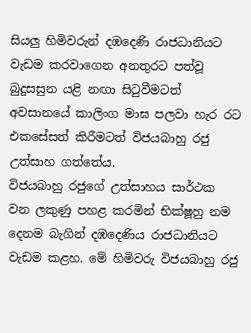සියලු හිමිවරුන් දඹදෙණි රාජධානියට වැඩම කරවාගෙන අනතුරට පත්වූ බුදුසසුන යළි නඟා සිටුවීමටත් අවසානයේ කාලිංග මාඝ පලවා හැර රට එකසේසත් කිරීමටත් විජයබාහු රජු උත්සාහ ගත්තේය.
විජයබාහු රජුගේ උත්සාහය සාර්ථක වන ලකුණු පහළ කරමින් භික්ෂූහු නම දෙනම බැගින් දඹදෙණිය රාජධානියට වැඩම කළහ. මේ හිමිවරු විජයබාහු රජු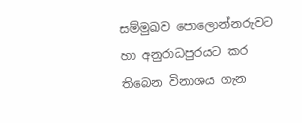සම්මුඛව පොලොන්නරුවට හා අනුරාධපුරයට කර තිබෙන විනාශය ගැන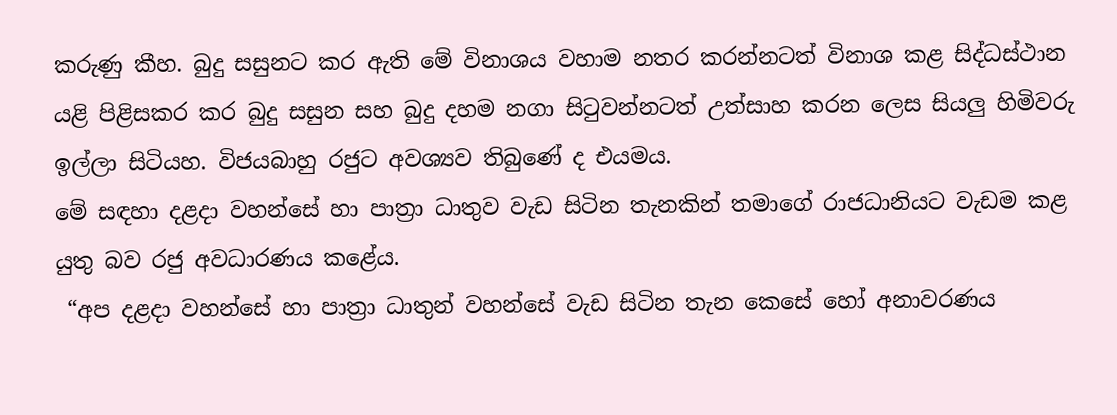කරුණු කීහ. බුදු සසුනට කර ඇති මේ විනාශය වහාම නතර කරන්නටත් විනාශ කළ සිද්ධස්ථාන යළි පිළිසකර කර බුදු සසුන සහ බුදු දහම නගා සිටුවන්නටත් උත්සාහ කරන ලෙස සියලු හිමිවරු ඉල්ලා සිටියහ. විජයබාහු රජුට අවශ්‍යව තිබුණේ ද එයමය.
මේ සඳහා දළදා වහන්සේ හා පාත්‍රා ධාතුව වැඩ සිටින තැනකින් තමාගේ රාජධානියට වැඩම කළ යුතු බව රජු අවධාරණය කළේය.
 “අප දළදා වහන්සේ හා පාත්‍රා ධාතුන් වහන්සේ වැඩ සිටින තැන කෙසේ හෝ අනාවරණය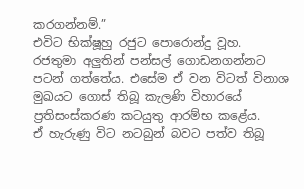කරගන්නම්.”
එවිට භික්ෂූහු රජුට පොරොන්දු වූහ.
රජතුමා අලුතින් පන්සල් ගොඩනගන්නට පටන් ගත්තේය. එසේම ඒ වන විටත් විනාශ මුඛයට ගොස් තිබූ කැලණි විහාරයේ ප්‍රතිසංස්කරණ කටයුතු ආරම්භ කළේය.
ඒ හැරුණු විට නටබුන් බවට පත්ව තිබූ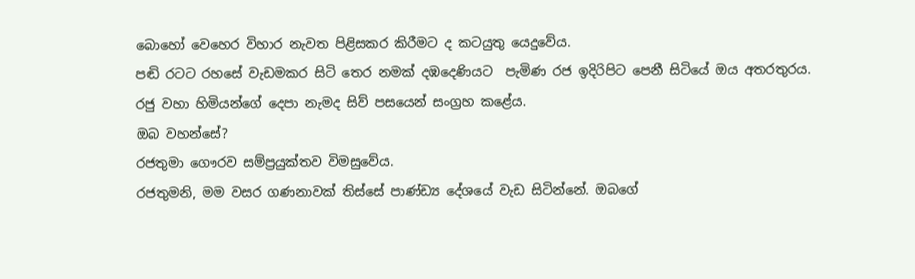බොහෝ වෙහෙර විහාර නැවත පිළිසකර කිරීමට ද කටයුතු යෙදුවේය.
පඬි රටට රහසේ වැඩමකර සිටි තෙර නමක් දඹදෙණියට  පැමිණ රජ ඉදිරිපිට පෙනී සිටියේ ඔය අතරතුරය.
රජු වහා හිමියන්ගේ දෙපා නැමද සිව් පසයෙන් සංග්‍රහ කළේය.
ඔබ වහන්සේ?
රජතුමා ගෞරව සම්ප්‍රයුක්තව විමසුවේය.
රජතුමනි, මම වසර ගණනාවක් තිස්සේ පාණ්ඩ්‍ය දේශයේ වැඩ සිටින්නේ. ඔබගේ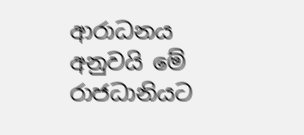ආරාධනය අනුවයි මේ රාජධානියට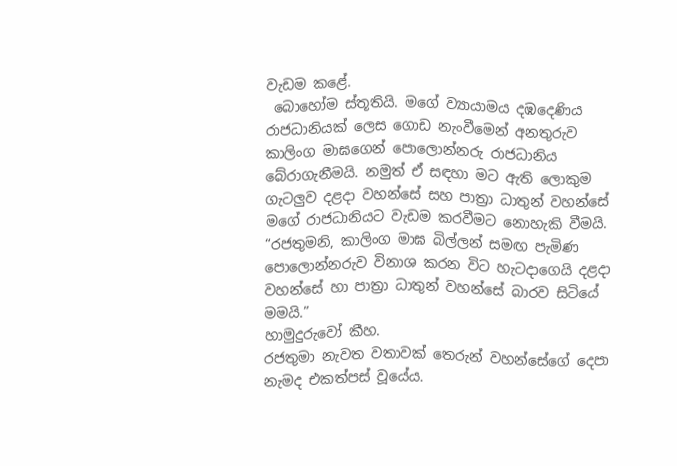වැඩම කළේ.
 බොහෝම ස්තූතියි. මගේ ව්‍යායාමය දඹදෙණිය රාජධානියක් ලෙස ගොඩ නැංවීමෙන් අනතුරුව කාලිංග මාඝගෙන් පොලොන්නරු රාජධානිය බේරාගැනීමයි. නමුත් ඒ සඳහා මට ඇති ලොකුම ගැටලුව දළදා වහන්සේ සහ පාත්‍රා ධාතුන් වහන්සේ මගේ රාජධානියට වැඩම කරවීමට නොහැකි වීමයි.
“රජතුමනි, කාලිංග මාඝ බිල්ලන් සමඟ පැමිණ පොලොන්නරුව විනාශ කරන විට හැටදාගෙයි දළදා වහන්සේ හා පාත්‍රා ධාතුන් වහන්සේ බාරව සිටියේ මමයි.”
හාමුදුරුවෝ කීහ.
රජතුමා නැවත වතාවක් තෙරුන් වහන්සේගේ දෙපා නැමද එකත්පස් වූයේය.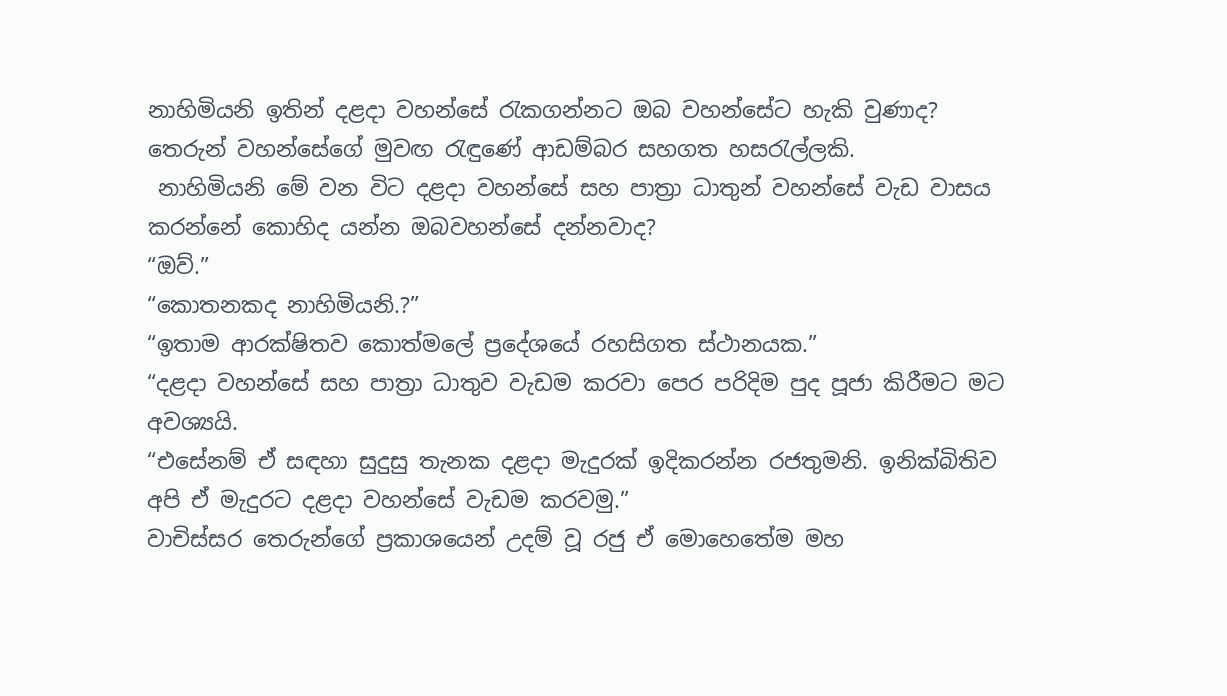නාහිමියනි ඉතින් දළදා වහන්සේ රැකගන්නට ඔබ වහන්සේට හැකි වුණාද?
තෙරුන් වහන්සේගේ මුවඟ රැඳුණේ ආඩම්බර සහගත හසරැල්ලකි.
 නාහිමියනි මේ වන විට දළදා වහන්සේ සහ පාත්‍රා ධාතුන් වහන්සේ වැඩ වාසය කරන්නේ කොහිද යන්න ඔබවහන්සේ දන්නවාද?
“ඔව්.”
“කොතනකද නාහිමියනි.?”
“ඉතාම ආරක්ෂිතව කොත්මලේ ප්‍රදේශයේ රහසිගත ස්ථානයක.”
“දළදා වහන්සේ සහ පාත්‍රා ධාතුව වැඩම කරවා පෙර පරිදිම පුද පූජා කිරීමට මට අවශ්‍යයි.
“එසේනම් ඒ සඳහා සුදුසු තැනක දළදා මැදුරක් ඉදිකරන්න රජතුමනි. ඉනික්බිතිව අපි ඒ මැදුරට දළදා වහන්සේ වැඩම කරවමු.”
වාචිස්සර තෙරුන්ගේ ප්‍රකාශයෙන් උදම් වූ රජු ඒ මොහෙතේම මහ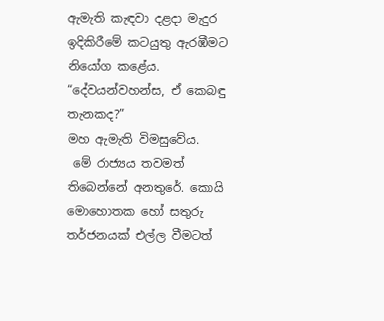ඇමැති කැඳවා දළදා මැදුර ඉදිකිරීමේ කටයුතු ඇරඹීමට නියෝග කළේය.
“දේවයන්වහන්ස, ඒ කෙබඳු තැනකද?”
මහ ඇමැති විමසුවේය.
 මේ රාජ්‍යය තවමත් තිබෙන්නේ අනතුරේ. කොයි මොහොතක හෝ සතුරු තර්ජනයක් එල්ල වීමටත්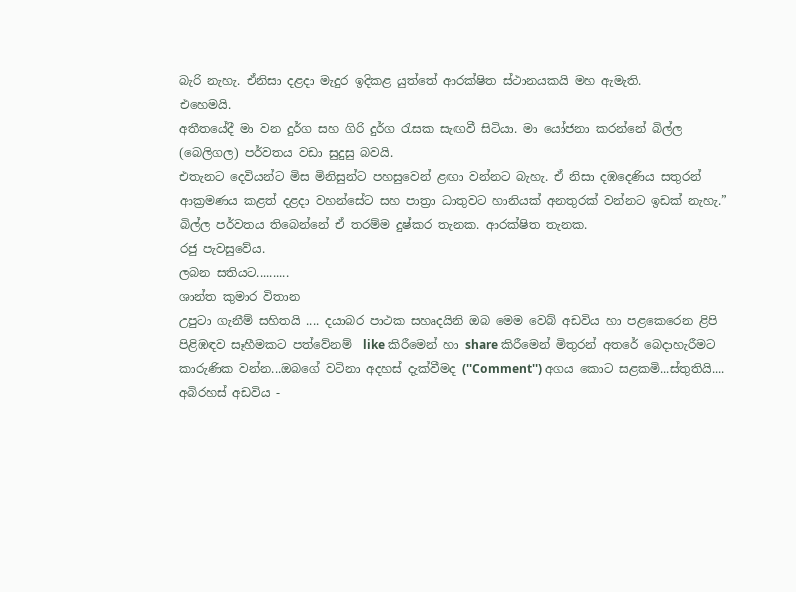බැරි නැහැ. ඒනිසා දළදා මැදුර ඉදිකළ යුත්තේ ආරක්ෂිත ස්ථානයකයි මහ ඇමැති.
එහෙමයි.
අතීතයේදී මා වන දුර්ග සහ ගිරි දුර්ග රැසක සැඟවී සිටියා. මා යෝජනා කරන්නේ බිල්ල (බෙලිගල) පර්වතය වඩා සුදුසු බවයි.
එතැනට දෙවියන්ට මිස මිනිසුන්ට පහසුවෙන් ළඟා වන්නට බැහැ. ඒ නිසා දඹදෙණිය සතුරන් ආක්‍රමණය කළත් දළදා වහන්සේට සහ පාත්‍රා ධාතුවට හානියක් අනතුරක් වන්නට ඉඩක් නැහැ.”
බිල්ල පර්වතය තිබෙන්නේ ඒ තරම්ම දුෂ්කර තැනක. ආරක්ෂිත තැනක.
රජු පැවසුවේය.
ලබන සතියට..........
ශාන්ත කුමාර විතාන
උපුටා ගැනීම් සහිතයි .... දයාබර පාථක සහෘදයිනි ඔබ මෙම වෙබ් අඩවිය හා පළකෙරෙන ළිපි පිළිඹඳව සෑහීමකට පත්වේනම්  like කිරීමෙන් හා share කිරීමෙන් මිතුරන් අතරේ බෙදාහැරීමට කාරුණික වන්න...ඔබගේ වටිනා අදහස් දැක්වීමද (''Comment'') අගය කොට සළකමි...ස්තුතියි....
අබිරහස් අඩවිය -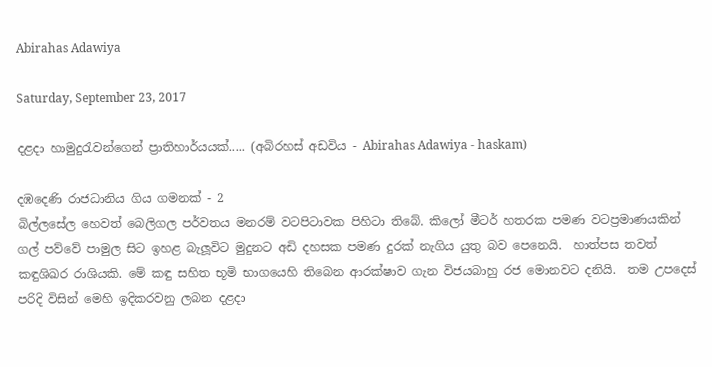Abirahas Adawiya

Saturday, September 23, 2017

දළද‌ා හාමුදුරැවන්ගෙන් ප්‍රාතිහාර්යයක්..... (අබිරහස් අඩවිය - Abirahas Adawiya - haskam)

දඹදෙණි රාජධානිය ගිය ගමනක් - 2
බිල්ලසේල හෙවත් බෙලිගල පර්වතය මනරම් වටපිටාවක පිහිටා තිබේ. කිලෝ මීටර් හතරක පමණ වටප්‍රමාණයකින් ගල් පව්වේ පාමුල සිට ඉහළ බැලූවිට මුදුනට අඩි දහසක පමණ දුරක් නැගිය යුතු බව පෙනෙයි.  හාත්පස තවත් කඳුශිඛර රාශියකි. මේ කඳු සහිත භූමි භාගයෙහි තිබෙන ආරක්ෂාව ගැන විජයබාහු රජ මොනවට දනියි.  තම උපදෙස් පරිදි විසින් මෙහි ඉදිකරවනු ලබන දළද‌ා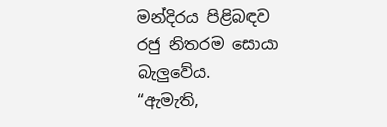මන්දිරය පිළිබඳව රජු නිතරම සොයා බැලුවේය.
“ඇමැති,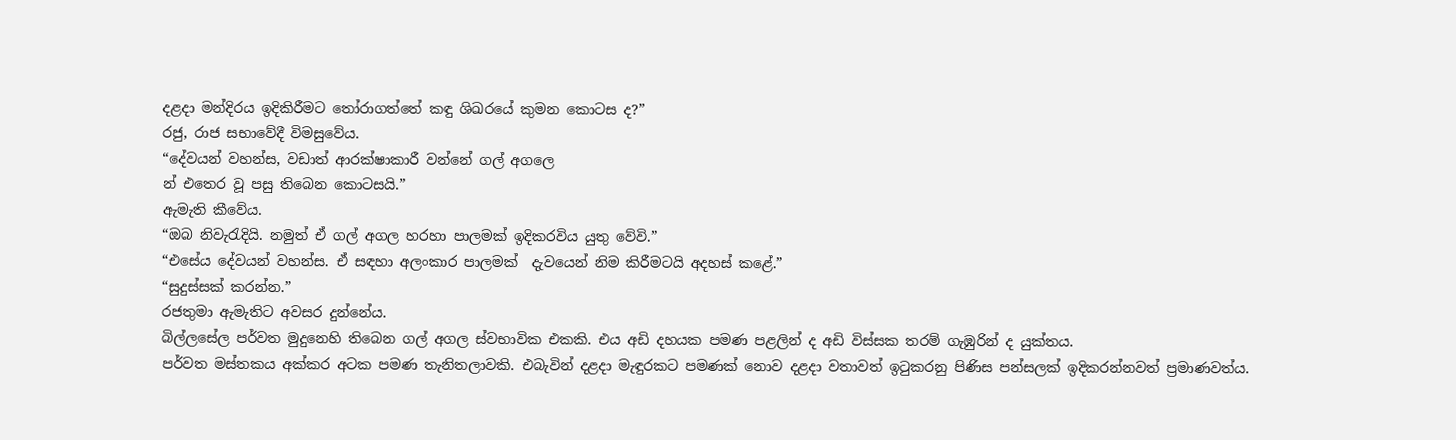දළද‌ා මන්දිරය ඉදිකිරීමට තෝරාගත්තේ කඳු ශිඛරයේ කුමන කොටස ද?”
රජු, රාජ සභාවේදී විමසුවේය.
“දේවයන් වහන්ස, වඩාත් ආරක්ෂාකාරී වන්නේ ගල් අගලෙ
න් එතෙර වූ පසු තිබෙන කොටසයි.”
ඇමැති කීවේය.
“ඔබ නිවැරැදියි. නමුත් ඒ ගල් අගල හරහා පාලමක් ඉදිකරවිය යුතු වේවි.”
“එසේය දේවයන් වහන්ස. ඒ සඳහා අලංකාර පාලමක්  දැවයෙන් නිම කිරීමටයි අදහස් කළේ.”
“සුදුස්සක් කරන්න.”
රජතුමා ඇමැතිට අවසර දුන්නේය.
බිල්ලසේල පර්වත මුදුනෙහි තිබෙන ගල් අගල ස්වභාවික එකකි. එය අඩි දහයක පමණ පළලින් ද අඩි විස්සක තරම් ගැඹුරින් ද යුක්තය.
පර්වත මස්තකය අක්කර අටක පමණ තැනිතලාවකි. එබැවින් දළද‌ා මැඳුරකට පමණක් නොව දළද‌ා වතාවත් ඉටුකරනු පිණිස පන්සලක් ඉදිකරන්නවත් ප්‍රමාණවත්ය.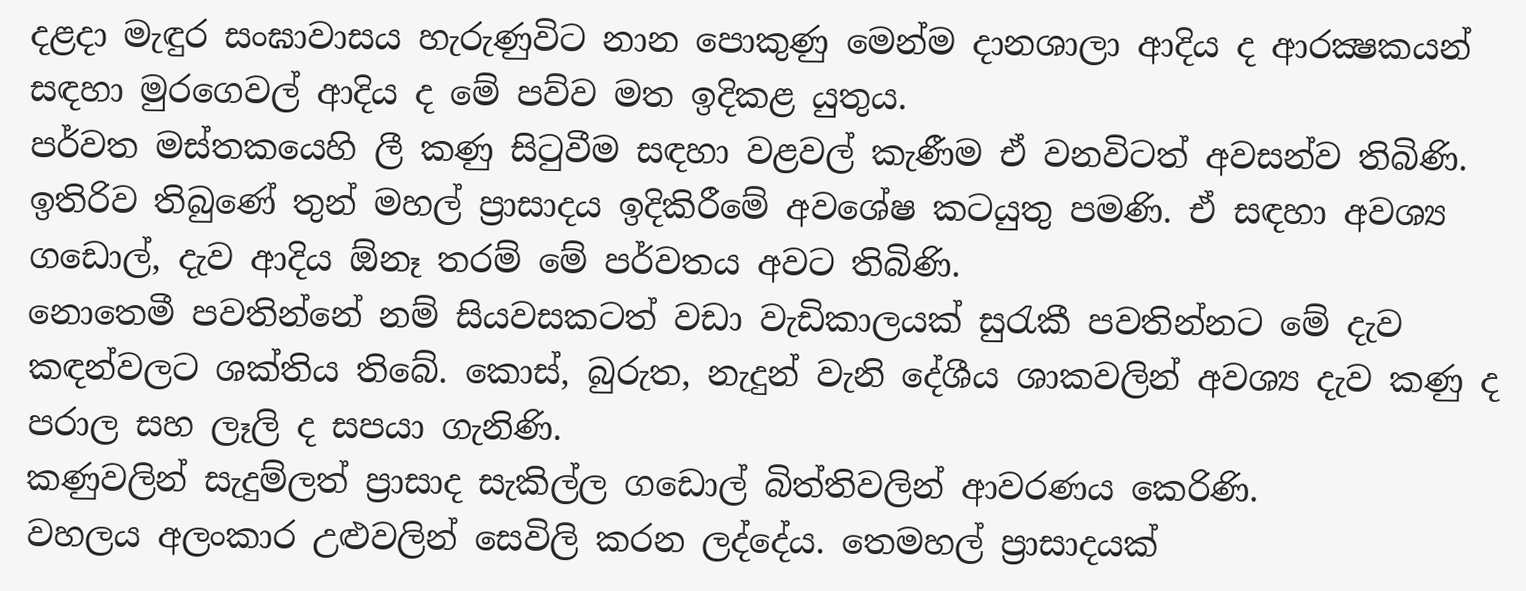දළද‌ා මැඳුර සංඝාවාසය හැරුණුවිට නාන පොකුණු මෙන්ම ද‌ානශාලා ආදිය ද ආරක්‍ෂකයන් සඳහා මුරගෙවල් ආදිය ද මේ පව්ව මත ඉදිකළ යුතුය.
පර්වත මස්තකයෙහි ලී කණු සිටුවීම සඳහා වළවල් කැණීම ඒ වනවිටත් අවසන්ව තිබිණි. ඉතිරිව තිබුණේ තුන් මහල් ප්‍රාසාදය ඉදිකිරීමේ අවශේෂ කටයුතු පමණි. ඒ සඳහා අවශ්‍ය ගඩොල්, දැව ආදිය ඕනෑ තරම් මේ පර්වතය අවට තිබිණි.
නොතෙමී පවතින්නේ නම් සියවසකටත් වඩා වැඩිකාලයක් සුරැකී පවතින්නට මේ දැව කඳන්වලට ශක්තිය තිබේ. කොස්, බුරුත, නැදුන් වැනි දේශීය ශාකවලින් අවශ්‍ය දැව කණු ද පරාල සහ ලෑලි ද සපයා ගැනිණි.
කණුවලින් සැදුම්ලත් ප්‍රාසාද සැකිල්ල ගඩොල් බිත්තිවලින් ආවරණය කෙරිණි.
වහලය අලංකාර උළුවලින් සෙවිලි කරන ලද්දේය. තෙමහල් ප්‍රාසාදයක්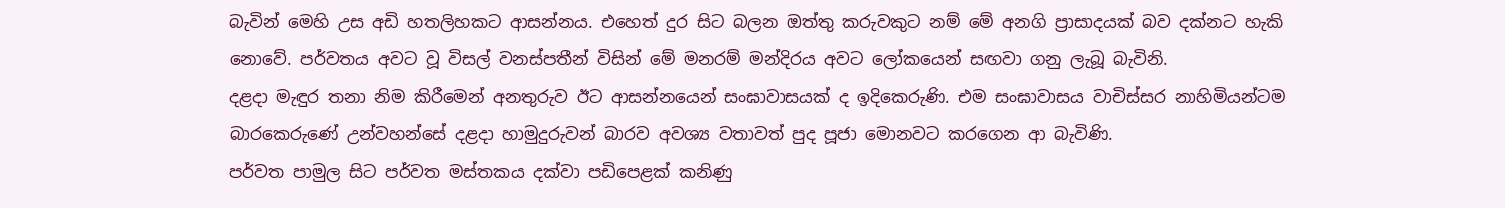බැවින් මෙහි උස අඩි හතලිහකට ආසන්නය. එහෙත් දුර සිට බලන ඔත්තු කරුවකුට නම් මේ අනගි ප්‍රාසාදයක් බව දක්නට හැකි නොවේ. පර්වතය අවට වූ විසල් වනස්පතීන් විසින් මේ මනරම් මන්දිරය අවට ලෝකයෙන් සඟවා ගනු ලැබූ බැවිනි.
දළද‌ා මැඳුර තනා නිම කිරීමෙන් අනතුරුව ඊට ආසන්නයෙන් සංඝාවාසයක් ද ඉදිකෙරුණි. එම සංඝාවාසය වාචිස්සර නාහිමියන්ටම බාරකෙරුණේ උන්වහන්සේ දළද‌ා හාමුදුරුවන් බාරව අවශ්‍ය වතාවත් පුද පූජා මොනවට කරගෙන ආ බැවිණි.
පර්වත පාමුල සිට පර්වත මස්තකය දක්වා පඩිපෙළක් කනිණු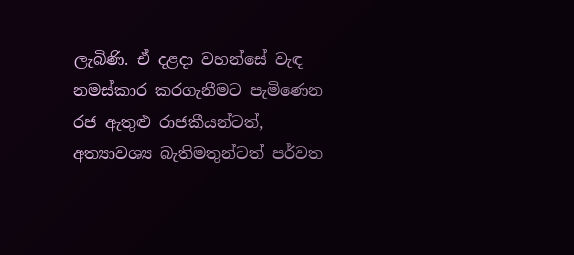ලැබිණි. ඒ දළද‌ා වහන්සේ වැඳ නමස්කාර කරගැනීමට පැමිණෙන රජ ඇතුළු රාජකීයන්ටත්, අත්‍යාවශ්‍ය බැතිමතුන්ටත් පර්වත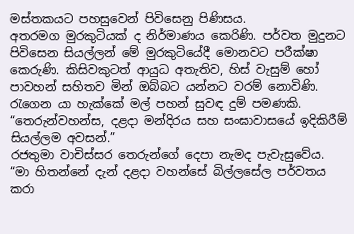මස්තකයට පහසුවෙන් පිවිසෙනු පිණිසය.
අතරමග මුරකුටියක් ද නිර්මාණය කෙරිණි. පර්වත මුදුනට පිවිසෙන සියල්ලන් මේ මුරකුටියේදී මොනවට පරීක්ෂා කෙරුණි. කිසිවකුටත් ආයුධ අතැතිව, හිස් වැසුම් හෝ පාවහන් සහිතව මින් ඔබ්බට යන්නට වරම් නොවිණි. රැගෙන යා හැක්කේ මල් පහන් සුවඳ දුම් පමණකි.
“තෙරුන්වහන්ස, දළද‌ා මන්දිරය සහ සංඝාවාසයේ ඉදිකිරීම් සියල්ලම අවසන්.”
රජතුමා වාචිස්සර තෙරුන්ගේ දෙපා නැමද පැවැසුවේය.
“මා හිතන්නේ දැන් දළද‌ා වහන්සේ බිල්ලසේල පර්වතය කරා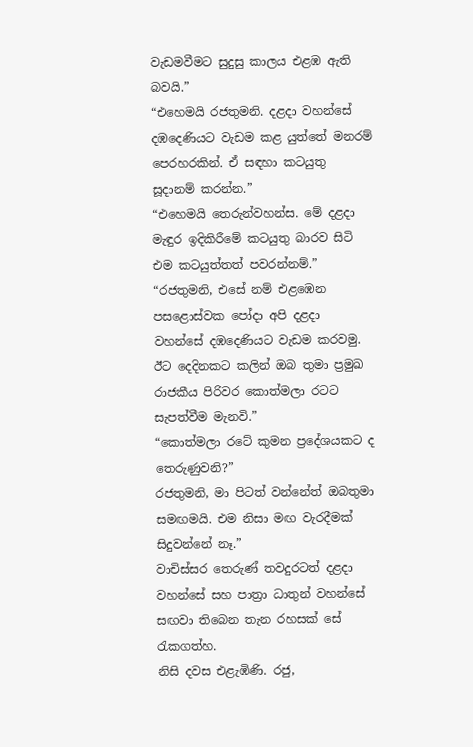වැඩමවීමට සුදුසු කාලය එළඹ ඇති බවයි.”
“එහෙමයි රජතුමනි. දළද‌ා වහන්සේ දඹදෙණියට වැඩම කළ යුත්තේ මනරම් පෙරහරකින්. ඒ සඳහා කටයුතු සූද‌ානම් කරන්න.”
“එහෙමයි තෙරුන්වහන්ස. මේ දළද‌ා මැඳුර ඉදිකිරීමේ කටයුතු බාරව සිටි එම කටයුත්තත් පවරන්නම්.”
“රජතුමනි, එසේ නම් එළඹෙන පසළොස්වක පෝද‌ා අපි දළද‌ා වහන්සේ දඹදෙණියට වැඩම කරවමු. ඊට දෙදිනකට කලින් ඔබ තුමා ප්‍රමුඛ රාජකීය පිරිවර කොත්මලා රටට සැපත්වීම මැනවි.”
“කොත්මලා රටේ කුමන ප්‍රදේශයකට ද තෙරුණුවනි?”
රජතුමනි, මා පිටත් වන්නේත් ඔබතුමා සමඟමයි. එම නිසා මඟ වැරදීමක් සිදුවන්නේ නෑ.”
වාචිස්සර තෙරුණ් තවදුරටත් දළද‌ා වහන්සේ සහ පාත්‍රා ධාතුන් වහන්සේ සඟවා තිබෙන තැන රහසක් සේ රැකගත්හ.
නිසි දවස එළැඹිණි. රජු,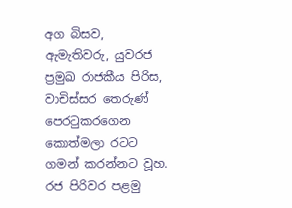අග බිසව, ඇමැතිවරු, යුවරජ ප්‍රමුඛ රාජකීය පිරිස, වාචිස්සර තෙරුණ් පෙරටුකරගෙන කොත්මලා රටට ගමන් කරන්නට වූහ.
රජ පිරිවර පළමු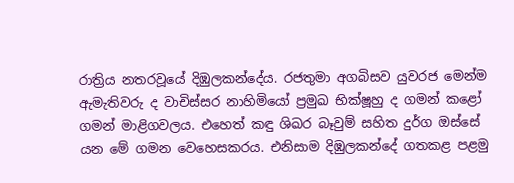රාත්‍රිය නතරවූයේ දිඹුලකන්දේය. රජතුමා අගබිසව යුවරජ මෙන්ම ඇමැතිවරු ද වාචිස්සර නාහිමියෝ ප්‍රමුඛ භික්ෂූහු ද ගමන් කළෝ ගමන් මාළිගවලය. එහෙත් කඳු ශිඛර බෑවුම් සහිත දුර්ග ඔස්සේ යන මේ ගමන වෙහෙසකරය. එනිසාම දිඹුලකන්දේ ගතකළ පළමු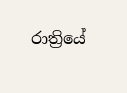රාත්‍රියේ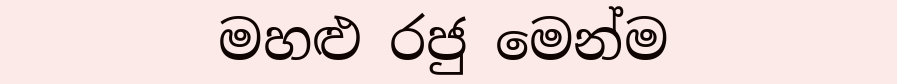මහළු රජු මෙන්ම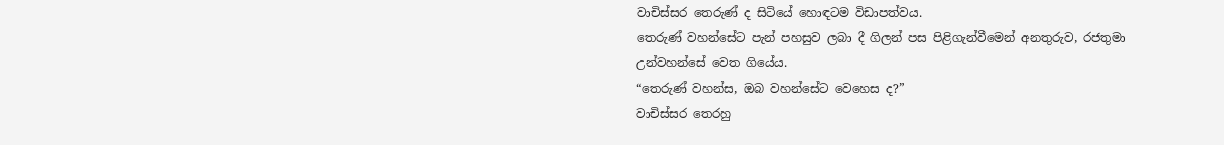වාචිස්සර තෙරුණ් ද සිටියේ හොඳටම විඩාපත්වය.
තෙරුණ් වහන්සේට පැන් පහසුව ලබා දී ගිලන් පස පිළිගැන්වීමෙන් අනතුරුව, රජතුමා උන්වහන්සේ වෙත ගියේය.
“තෙරුණ් වහන්ස, ඔබ වහන්සේට වෙහෙස ද?”
වාචිස්සර තෙරහු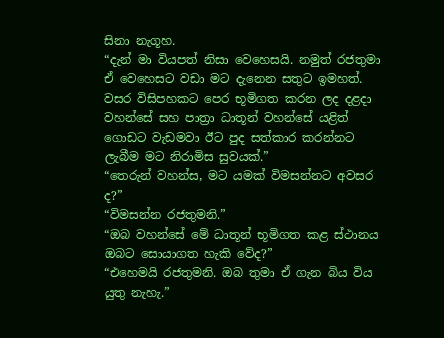සිනා නැගූහ.
“දැන් මා වියපත් නිසා වෙහෙසයි. නමුත් රජතුමා ඒ වෙහෙසට වඩා මට දැනෙන සතුට ඉමහත්. වසර විසිපහකට පෙර භූමිගත කරන ලද දළද‌ා වහන්සේ සහ පාත්‍රා ධාතූන් වහන්සේ යළිත් ගොඩට වැඩමවා ඊට පුද සත්කාර කරන්නට ලැබීම මට නිරාමිස සුවයක්.”
“තෙරුන් වහන්ස, මට යමක් විමසන්නට අවසර ද?”
“විමසන්න රජතුමනි.”
“ඔබ වහන්සේ මේ ධාතූන් භූමිගත කළ ස්ථානය ඔබට සොයාගත හැකි වේද?”
“එහෙමයි රජතුමනි. ඔබ තුමා ඒ ගැන බිය විය යුතු නැහැ.”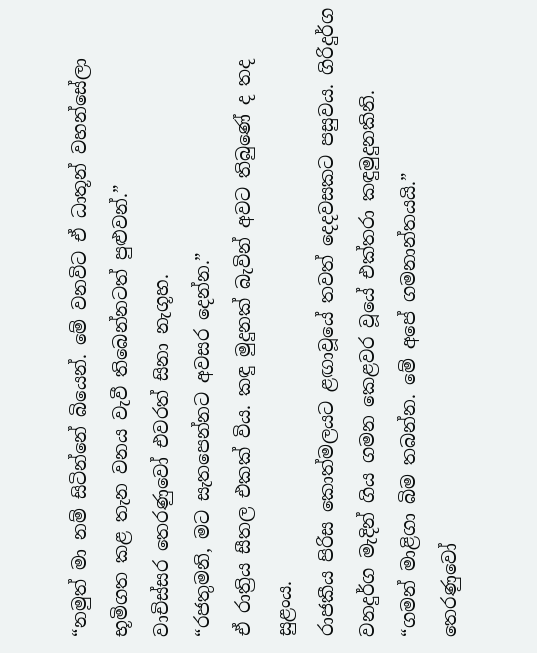“නමුත් මා නම් සිටින්නේ බියෙන්. මේ වනවිට ඒ ධාතූන් වහන්සේලා භූමිගත කළ තැන වනය වැවී තිබෙන්නටත් පුළුවන්.”
වාචිස්සර තෙරණුවෝ එවරත් සිනා නැගූහ.
“රජතුමනි, මට සැතපෙන්නට අවසර දෙන්න.”
ඒ රාත්‍රිය සීතල එකක් විය. කඳු මුදුනක් බැවින් අවට තිබුණේ ද තද සුළංය.
රාජකීය පිරිස කොත්මලයට ළඟාවූයේ තවත් දෙදවසකට පසුවය. ගිරිදුර්ග වනදුර්ග මැදින් ගිය ගමන කෙළවර වූයේ එක්තරා කඳුමුදුනකිනි.
“ගමන් මාළිගා බිම තබන්න. මේ අපේ ගමනාන්තයයි.”
තෙරණුවෝ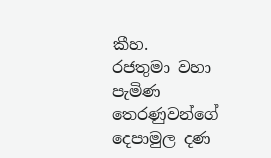කීහ.
රජතුමා වහා පැමිණ තෙරණුවන්ගේ දෙපාමුල දණ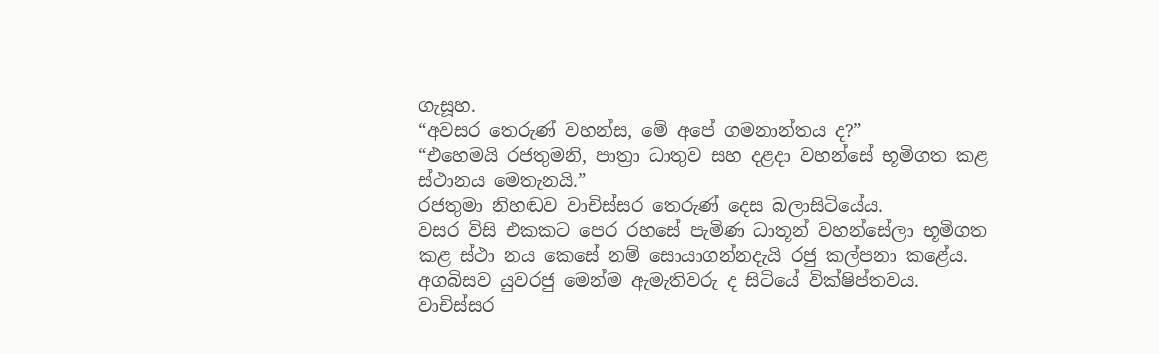ගැසූහ.
“අවසර තෙරුණ් වහන්ස, මේ අපේ ගමනාන්තය ද?”
“එහෙමයි රජතුමනි, පාත්‍රා ධාතුව සහ දළද‌ා වහන්සේ භූමිගත කළ ස්ථානය මෙතැනයි.”
රජතුමා නිහඬව වාචිස්සර තෙරුණ් දෙස බලාසිටියේය.
වසර විසි එකකට පෙර රහසේ පැමිණ ධාතූන් වහන්සේලා භූමිගත කළ ස්ථා නය කෙසේ නම් සොයාගන්නදැයි රජු කල්පනා කළේය.
අගබිසව යුවරජු මෙන්ම ඇමැතිවරු ද සිටියේ වික්ෂිප්තවය.
වාචිස්සර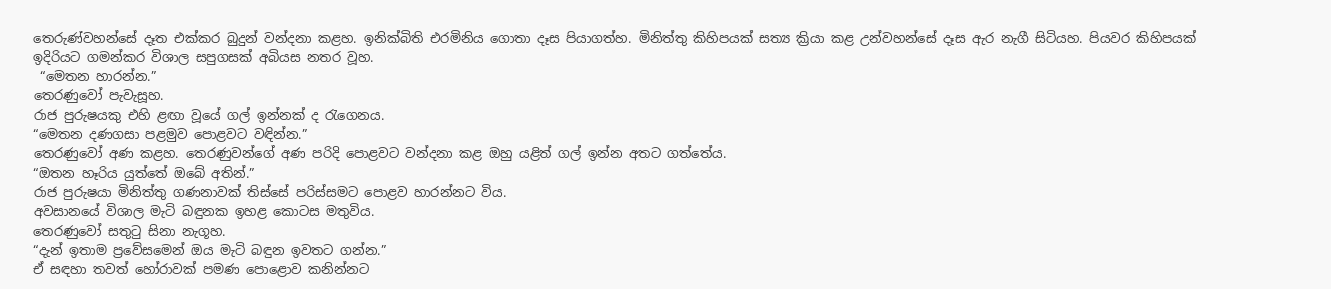තෙරුණ්වහන්සේ දෑත එක්කර බුදුන් වන්දනා කළහ. ඉනික්බිති එරමිනිය ගොතා දෑස පියාගත්හ. මිනිත්තු කිහිපයක් සත්‍ය ක්‍රියා කළ උන්වහන්සේ දෑස ඇර නැගී සිටියහ. පියවර කිහිපයක් ඉදිරියට ගමන්කර විශාල සපුගසක් අබියස නතර වූහ.
 “මෙතන හාරන්න.”
තෙරණුවෝ පැවැසූහ.
රාජ පුරුෂයකු එහි ළඟා වූයේ ගල් ඉන්නක් ද රැගෙනය.
“මෙතන දණගසා පළමුව පොළවට වඳින්න.”
තෙරණුවෝ අණ කළහ. තෙරණුවන්ගේ අණ පරිදි පොළවට වන්දනා කළ ඔහු යළිත් ගල් ඉන්න අතට ගත්තේය.
“ඔතන හෑරිය යුත්තේ ඔබේ අතින්.”
රාජ පුරුෂයා මිනිත්තු ගණනාවක් තිස්සේ පරිස්සමට පොළව හාරන්නට විය.
අවසානයේ විශාල මැටි බඳුනක ඉහළ කොටස මතුවිය.
තෙරණුවෝ සතුටු සිනා නැගූහ.
“දැන් ඉතාම ප්‍රවේසමෙන් ඔය මැටි බඳුන ඉවතට ගන්න.”
ඒ සඳහා තවත් හෝරාවක් පමණ පොළොව කනින්නට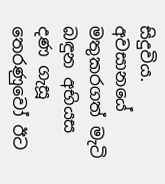සිදුවිය.
අවසානයේ මතුකරගත් මැටි බඳුන අභියස දණ ගැසූ තෙරණුවෝ ඊට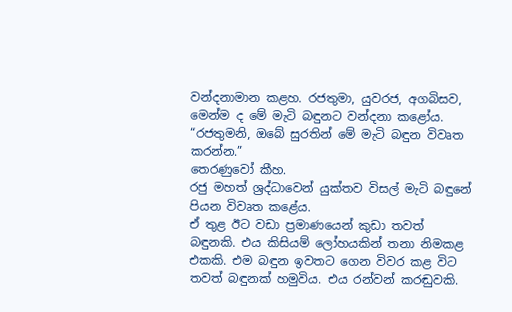වන්දනාමාන කළහ. රජතුමා, යුවරජ, අගබිසව, මෙන්ම ද මේ මැටි බඳුනට වන්දනා කළෝය.
“රජතුමනි, ඔබේ සුරතින් මේ මැටි බඳුන විවෘත කරන්න.”
තෙරණුවෝ කීහ.
රජු මහත් ශ්‍රද්ධාවෙන් යුක්තව විසල් මැටි බඳුනේ පියන විවෘත කළේය.
ඒ තුළ ඊට වඩා ප්‍රමාණයෙන් කුඩා තවත් බඳුනකි. එය කිසියම් ලෝහයකින් තනා නිමකළ එකකි. එම බඳුන ඉවතට ගෙන විවර කළ විට තවත් බඳුනක් හමුවිය. එය රන්වන් කරඬුවකි.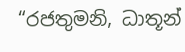“රජතුමනි, ධාතූන්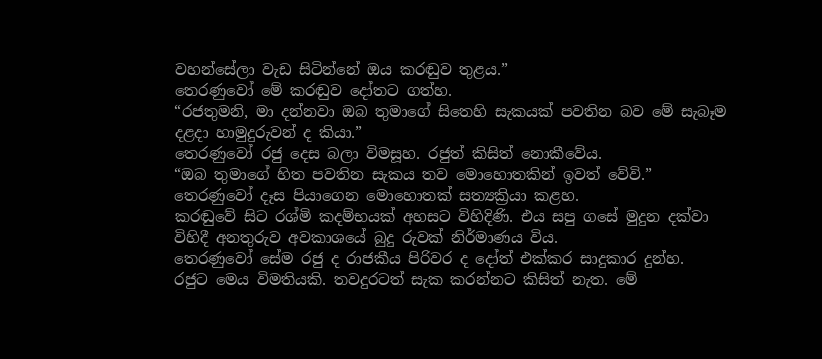වහන්සේලා වැඩ සිටින්නේ ඔය කරඬුව තුළය.”
තෙරණුවෝ මේ කරඬුව දෝතට ගත්හ.
“රජතුමනි, මා දන්නවා ඔබ තුමාගේ සිතෙහි සැකයක් පවතින බව මේ සැබෑම දළද‌ා හාමුදුරුවන් ද කියා.”
තෙරණුවෝ රජු දෙස බලා විමසූහ. රජුත් කිසිත් නොකීවේය.
“ඔබ තුමාගේ හිත පවතින සැකය තව මොහොතකින් ඉවත් වේවි.”
තෙරණුවෝ දෑස පියාගෙන මොහොතක් සත්‍යක්‍රියා කළහ.
කරඬුවේ සිට රශ්මි කදම්භයක් අහසට විහිදිණි. එය සපු ගසේ මුදුන දක්වා විහිදී අනතුරුව අවකාශයේ බුදු රුවක් නිර්මාණය විය.
තෙරණුවෝ සේම රජු ද රාජකීය පිරිවර ද දෝත් එක්කර සාදුකාර දුන්හ.
රජුට මෙය විමතියකි. තවදුරටත් සැක කරන්නට කිසිත් නැත. මේ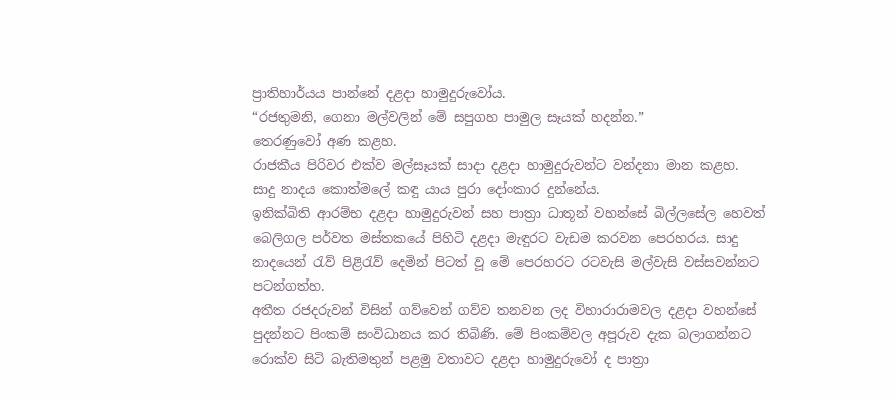ප්‍රාතිහාර්යය පාන්නේ දළද‌ා හාමුදුරුවෝය.
“රජතුමනි, ගෙනා මල්වලින් මේ සපුගහ පාමුල සෑයක් හදන්න.”
තෙරණුවෝ අණ කළහ.
රාජකීය පිරිවර එක්ව මල්සෑයක් සාද‌ා දළද‌ා හාමුදුරුවන්ට වන්දනා මාන කළහ.
සාදු නාදය කොත්මලේ කඳු යාය පුරා දෝංකාර දුන්නේය.
ඉනික්බිති ආරම්භ දළද‌ා හාමුදුරුවන් සහ පාත්‍රා ධාතූන් වහන්සේ බිල්ලසේල හෙවත් බෙලිගල පර්වත මස්තකයේ පිහිටි දළද‌ා මැඳුරට වැඩම කරවන පෙරහරය. සාදු නාදයෙන් රැව් පිළිරැව් දෙමින් පිටත් වූ මේ පෙරහරට රටවැසි මල්වැසි වස්සවන්නට පටන්ගත්හ.
අතීත රජදරුවන් විසින් ගව්වෙන් ගව්ව තනවන ලද විහාරාරාමවල දළද‌ා වහන්සේ පුදන්නට පිංකම් සංවිධානය කර තිබිණි. මේ පිංකම්වල අපූරුව දැක බලාගන්නට රොක්ව සිටි බැතිමතුන් පළමු වතාවට දළද‌ා හාමුදුරුවෝ ද පාත්‍රා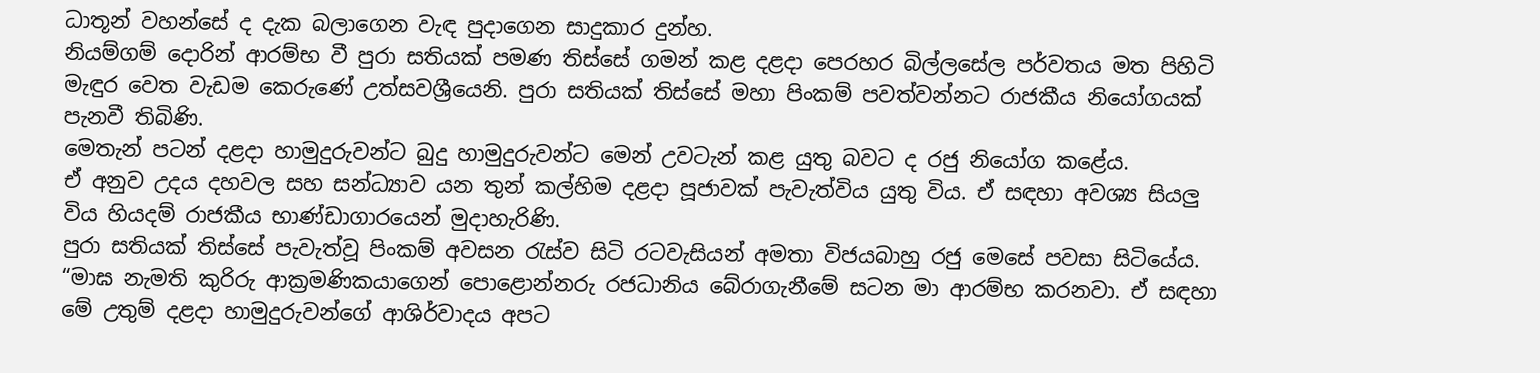ධාතූන් වහන්සේ ද දැක බලාගෙන වැඳ පුද‌ාගෙන සාදුකාර දුන්හ.
නියම්ගම් දොරින් ආරම්භ වී පුරා සතියක් පමණ තිස්සේ ගමන් කළ දළද‌ා පෙරහර බිල්ලසේල පර්වතය මත පිහිටි මැඳුර වෙත වැඩම කෙරුණේ උත්සවශ්‍රීයෙනි. පුරා සතියක් තිස්සේ මහා පිංකම් පවත්වන්නට රාජකීය නියෝගයක් පැනවී තිබිණි.
මෙතැන් පටන් දළද‌ා හාමුදුරුවන්ට බුදු හාමුදුරුවන්ට මෙන් උවටැන් කළ යුතු බවට ද රජු නියෝග කළේය.
ඒ අනුව උදය දහවල සහ සන්ධ්‍යාව යන තුන් කල්හිම දළද‌ා පූජාවක් පැවැත්විය යුතු විය. ඒ සඳහා අවශ්‍ය සියලු විය හියදම් රාජකීය භාණ්ඩාගාරයෙන් මුද‌ාහැරිණි.
පුරා සතියක් තිස්සේ පැවැත්වූ පිංකම් අවසන රැස්ව සිටි රටවැසියන් අමතා විජයබාහු රජු මෙසේ පවසා සිටියේය.
“මාඝ නැමති කුරිරු ආක්‍රමණිකයාගෙන් පොළොන්නරු රජධානිය බේරාගැනීමේ සටන මා ආරම්භ කරනවා. ඒ සඳහා මේ උතුම් දළද‌ා හාමුදුරුවන්ගේ ආශිර්වාදය අපට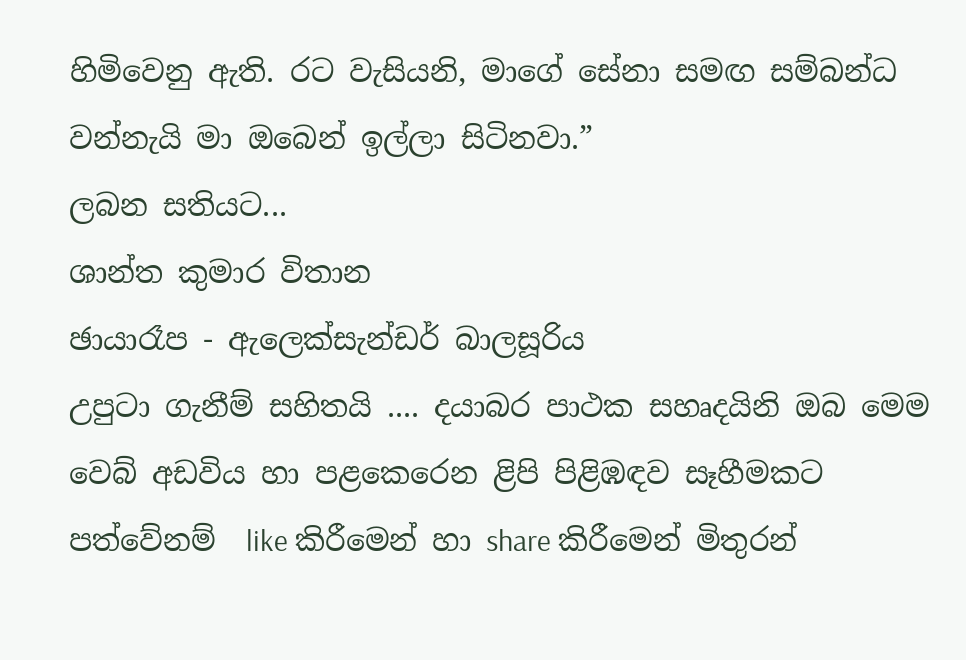හිමිවෙනු ඇති. රට වැසියනි, මාගේ සේනා සමඟ සම්බන්ධ වන්නැයි මා ඔබෙන් ඉල්ලා සිටිනවා.”
ලබන සතියට...
ශාන්ත කුමාර විතාන
ඡායාරෑප - ඇලෙක්සැන්ඩර් බාලසූරිය
උපුටා ගැනීම් සහිතයි .... දයාබර පාථක සහෘදයිනි ඔබ මෙම වෙබ් අඩවිය හා පළකෙරෙන ළිපි පිළිඹඳව සෑහීමකට පත්වේනම්  like කිරීමෙන් හා share කිරීමෙන් මිතුරන්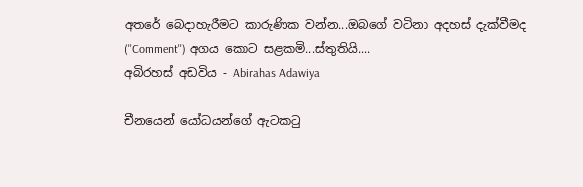අතරේ බෙදාහැරීමට කාරුණික වන්න...ඔබගේ වටිනා අදහස් දැක්වීමද (''Comment'') අගය කොට සළකමි...ස්තුතියි....
අබිරහස් අඩවිය - Abirahas Adawiya

චීනයෙන් යෝධයන්ගේ ඇටකටු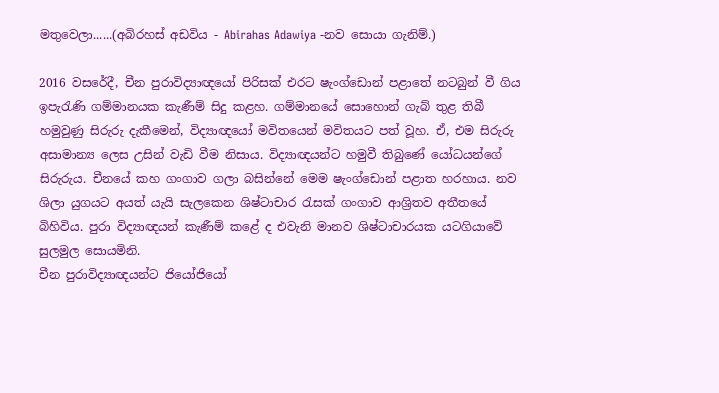මතුවෙලා......(අබිරහස් අඩවිය - Abirahas Adawiya -නව සොයා ගැනිම්.)

2016 වසරේදී, චීන පුරාවිද්‍යාඥයෝ පිරිසක් එරට ෂැංග්ඩොන් පළාතේ නටබුන් වී ගිය ඉපැරැණි ගම්මානයක කැණීම් සිදු කළහ. ගම්මානයේ සොහොන් ගැබ් තුළ තිබී හමුවුණු සිරුරු දැකීමෙන්, විද්‍යාඥයෝ මවිතයෙන් මවිතයට පත් වූහ. ඒ, එම සිරුරු අසාමාන්‍ය ලෙස උසින් වැඩි වීම නිසාය. විද්‍යාඥයන්ට හමුවී තිබුණේ යෝධයන්ගේ සිරුරුය. චීනයේ කහ ගංගාව ගලා බසින්නේ මෙම ෂැංග්ඩොන් පළාත හරහාය. නව ශිලා යුගයට අයත් යැයි සැලකෙන ශිෂ්ටාචාර රැසක් ගංගාව ආශ්‍රිතව අතීතයේ බිහිවිය. පුරා විද්‍යාඥයන් කැණීම් කළේ ද එවැනි මානව ශිෂ්ටාචාරයක යටගියාවේ සුලමුල සොයමිනි.
චීන පුරාවිද්‍යාඥයන්ට ජියෝජියෝ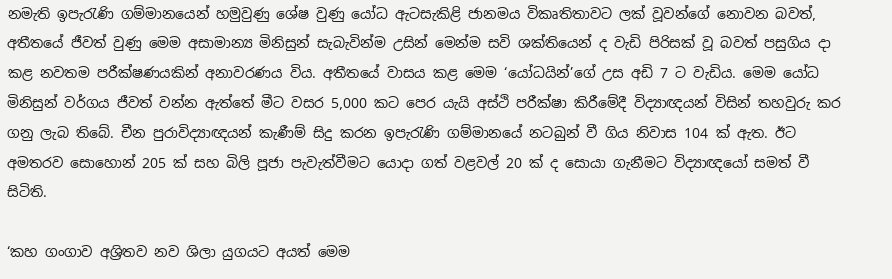නමැති ඉපැරැණි ගම්මානයෙන් හමුවුණු ශේෂ වුණු යෝධ ඇටසැකිළි ජානමය විකෘතිතාවට ලක් වූවන්ගේ නොවන බවත්, අතීතයේ ජීවත් වුණු මෙම අසාමාන්‍ය මිනිසුන් සැබැවින්ම උසින් මෙන්ම සවි ශක්තියෙන් ද වැඩි පිරිසක් වූ බවත් පසුගිය දා කළ නවතම පරීක්ෂණයකින් අනාවරණය විය. අතීතයේ වාසය කළ මෙම ‘යෝධයින්’ගේ උස අඩි 7 ට වැඩිය. මෙම යෝධ මිනිසුන් වර්ගය ජීවත් වන්න ඇත්තේ මීට වසර 5,000 කට පෙර යැයි අස්ථි පරීක්ෂා කිරීමේදී විද්‍යාඥයන් විසින් තහවුරු කර ගනු ලැබ තිබේ. චීන පුරාවිද්‍යාඥයන් කැණීම් සිදු කරන ඉපැරැණි ගම්මානයේ නටබුන් වී ගිය නිවාස 104 ක් ඇත. ඊට අමතරව සොහොන් 205 ක් සහ බිලි පූජා පැවැත්වීමට යොදා ගත් වළවල් 20 ක් ද සොයා ගැනීමට විද්‍යාඥයෝ සමත් වී සිටිති.

‘කහ ගංගාව අශ්‍රිතව නව ශිලා යුගයට අයත් මෙම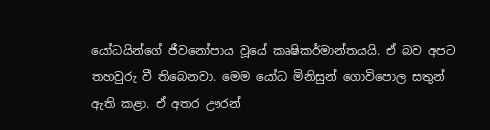යෝධයින්ගේ ජීවනෝපාය වූයේ කෘෂිකර්මාන්තයයි. ඒ බව අපට තහවුරු වී තිබෙනවා. මෙම යෝධ මිනිසුන් ගොවිපොල සතුන් ඇති කළා. ඒ අතර ඌරන්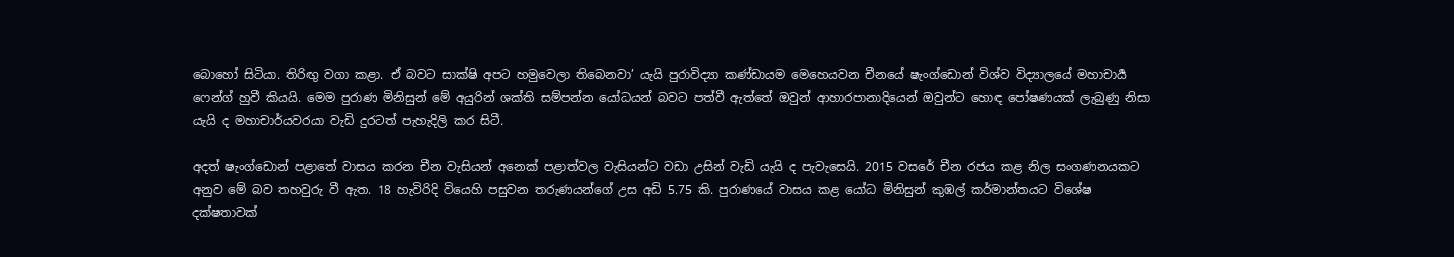බොහෝ සිටියා. තිරිඟු වගා කළා. ඒ බවට සාක්ෂි අපට හමුවෙලා තිබෙනවා’ යැයි පුරාවිද්‍යා කණ්ඩායම මෙහෙයවන චීනයේ ෂැංග්ඩොන් විශ්ව විද්‍යාලයේ මහාචාර්‍ය ෆෙන්ග් හුවී කියයි. මෙම පුරාණ මිනිසුන් මේ අයුරින් ශක්ති සම්පන්න යෝධයන් බවට පත්වී ඇත්තේ ඔවුන් ආහාරපානාදියෙන් ඔවුන්ට හොඳ පෝෂණයක් ලැබුණු නිසා යැයි ද මහාචාර්යවරයා වැඩි දුරටත් පැහැදිලි කර සිටී.

අදත් ෂැංග්ඩොන් පළාතේ වාසය කරන චීන වැසියන් අනෙක් පළාත්වල වැසියන්ට වඩා උසින් වැඩි යැයි ද පැවැසෙයි. 2015 වසරේ චීන රජය කළ නිල සංගණනයකට අනුව මේ බව තහවුරු වී ඇත. 18 හැවිරිදි වියෙහි පසුවන තරුණයන්ගේ උස අඩි 5.75 කි. පුරාණයේ වාසය කළ යෝධ මිනිසුන් කුඹල් කර්මාන්තයට විශේෂ දක්ෂතාවක්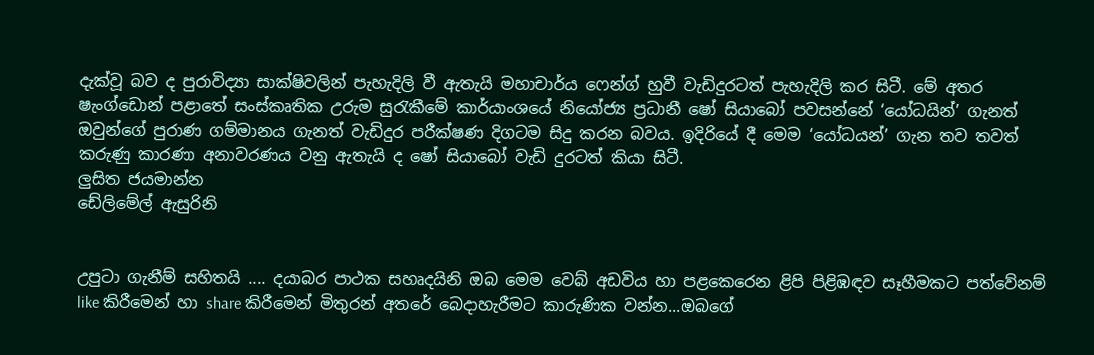දැක්වූ බව ද පුරාවිද්‍යා සාක්ෂිවලින් පැහැදිලි වී ඇතැයි මහාචාර්ය ෆෙන්ග් හුවී වැඩිදුරටත් පැහැදිලි කර සිටී. මේ අතර ෂැංග්ඩොන් පළාතේ සංස්කෘතික උරුම සුරැකීමේ කාර්යාංශයේ නියෝජ්‍ය ප්‍රධානී ෂෝ සියාබෝ පවසන්නේ ‘යෝධයින්’ ගැනත් ඔවුන්ගේ පුරාණ ගම්මානය ගැනත් වැඩිදුර පරීක්ෂණ දිගටම සිදු කරන බවය. ඉදිරියේ දී මෙම ‘යෝධයන්’ ගැන තව තවත් කරුණු කාරණා අනාවරණය වනු ඇතැයි ද ෂෝ සියාබෝ වැඩි දුරටත් කියා සිටී.
ලුසිත ජයමාන්න
ඩේලිමේල් ඇසුරිනි


උපුටා ගැනීම් සහිතයි .... දයාබර පාථක සහෘදයිනි ඔබ මෙම වෙබ් අඩවිය හා පළකෙරෙන ළිපි පිළිඹඳව සෑහීමකට පත්වේනම්  like කිරීමෙන් හා share කිරීමෙන් මිතුරන් අතරේ බෙදාහැරීමට කාරුණික වන්න...ඔබගේ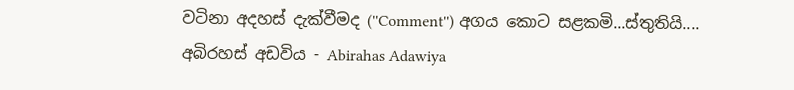වටිනා අදහස් දැක්වීමද (''Comment'') අගය කොට සළකමි...ස්තුතියි....
අබිරහස් අඩවිය - Abirahas Adawiya